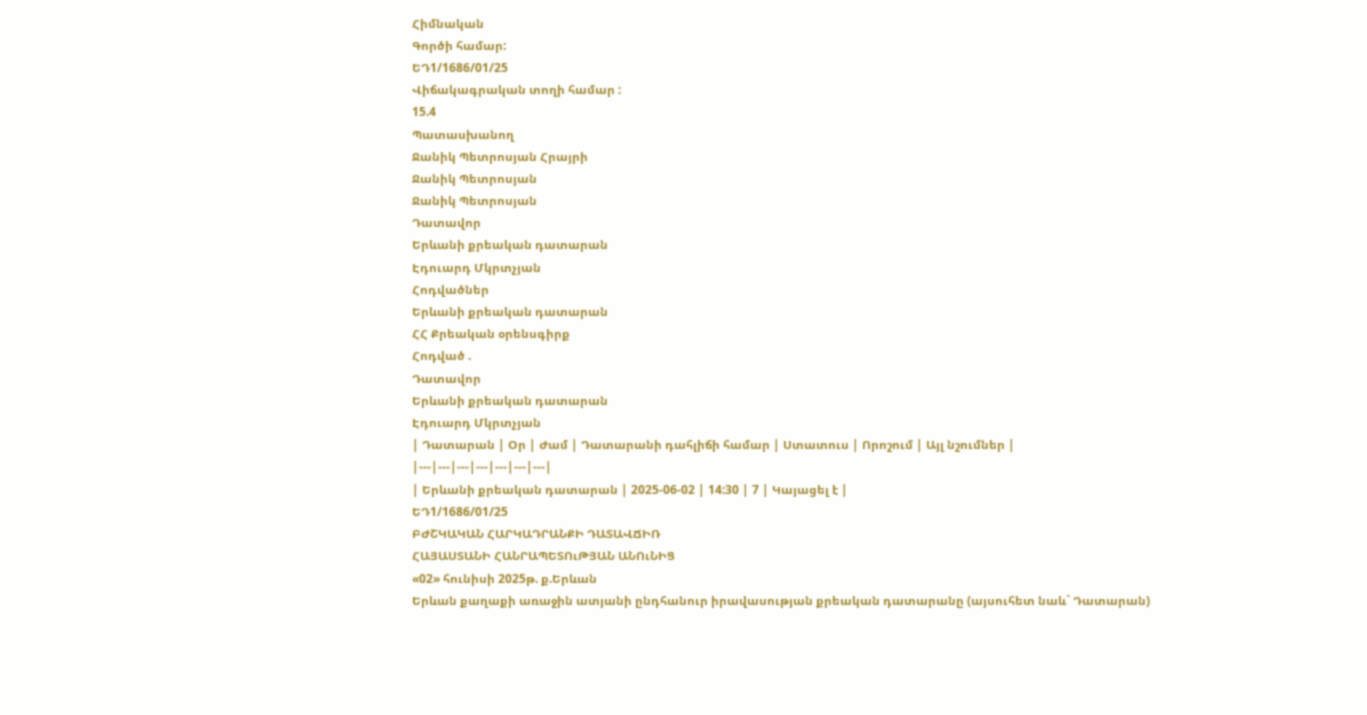Հիմնական
Գործի համար:
ԵԴ1/1686/01/25
Վիճակագրական տողի համար :
15.4
Պատասխանող
Ջանիկ Պետրոսյան Հրայրի
Ջանիկ Պետրոսյան
Ջանիկ Պետրոսյան
Դատավոր
Երևանի քրեական դատարան
Էդուարդ Մկրտչյան
Հոդվածներ
Երևանի քրեական դատարան
ՀՀ Քրեական օրենսգիրք
Հոդված .
Դատավոր
Երևանի քրեական դատարան
Էդուարդ Մկրտչյան
| Դատարան | Օր | Ժամ | Դատարանի դահլիճի համար | Ստատուս | Որոշում | Այլ նշումներ |
|---|---|---|---|---|---|---|
| Երևանի քրեական դատարան | 2025-06-02 | 14:30 | 7 | Կայացել է |
ԵԴ1/1686/01/25
ԲԺՇԿԱԿԱՆ ՀԱՐԿԱԴՐԱՆՔԻ ԴԱՏԱՎՃԻՌ
ՀԱՅԱՍՏԱՆԻ ՀԱՆՐԱՊԵՏՈւԹՅԱՆ ԱՆՈւՆԻՑ
«02» հունիսի 2025թ. ք.Երևան
Երևան քաղաքի առաջին ատյանի ընդհանուր իրավասության քրեական դատարանը (այսուհետ նաև` Դատարան)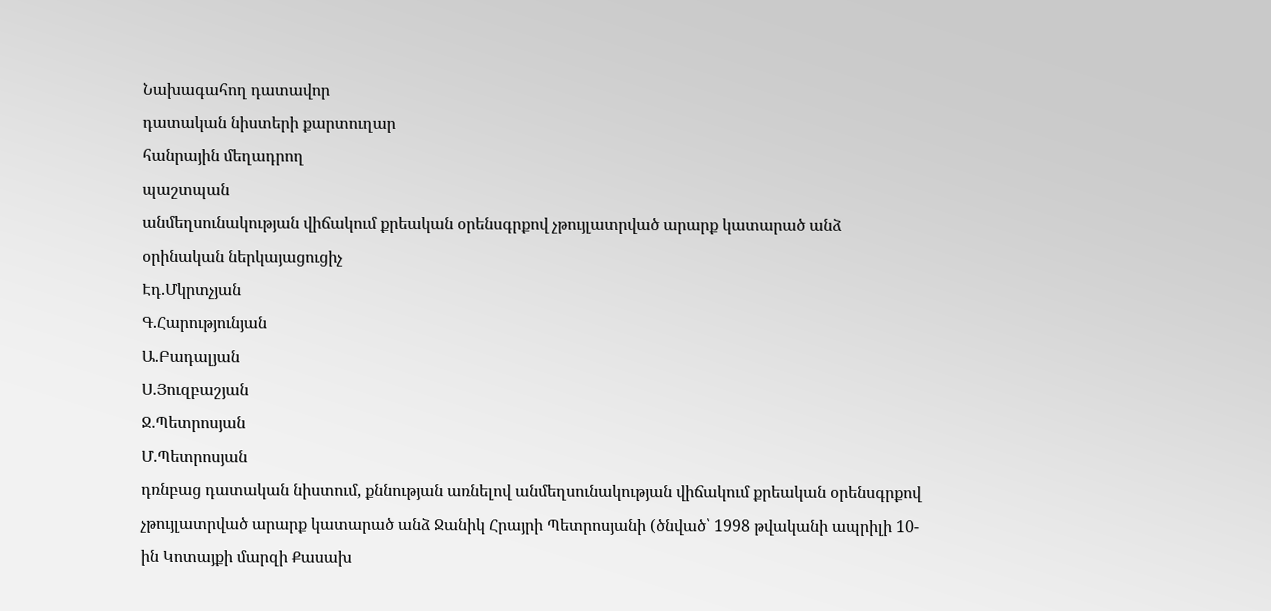Նախագահող դատավոր
դատական նիստերի քարտուղար
հանրային մեղադրող
պաշտպան
անմեղսունակության վիճակում քրեական օրենսգրքով չթույլատրված արարք կատարած անձ
օրինական ներկայացուցիչ
Էդ.Մկրտչյան
Գ.Հարությունյան
Ա.Բադալյան
Ս.Յուզբաշյան
Ջ.Պետրոսյան
Մ.Պետրոսյան
դռնբաց դատական նիստում, քննության առնելով անմեղսունակության վիճակում քրեական օրենսգրքով չթույլատրված արարք կատարած անձ Ջանիկ Հրայրի Պետրոսյանի (ծնված՝ 1998 թվականի ապրիլի 10-ին Կոտայքի մարզի Քասախ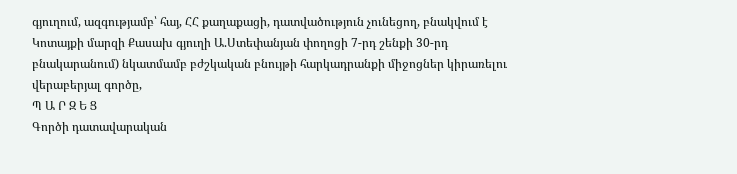գյուղում, ազգությամբ՝ հայ, ՀՀ քաղաքացի, դատվածություն չունեցող, բնակվում է Կոտայքի մարզի Քասախ գյուղի Ա.Ստեփանյան փողոցի 7-րդ շենքի 30-րդ բնակարանում) նկատմամբ բժշկական բնույթի հարկադրանքի միջոցներ կիրառելու վերաբերյալ գործը,
Պ Ա Ր Զ Ե Ց
Գործի դատավարական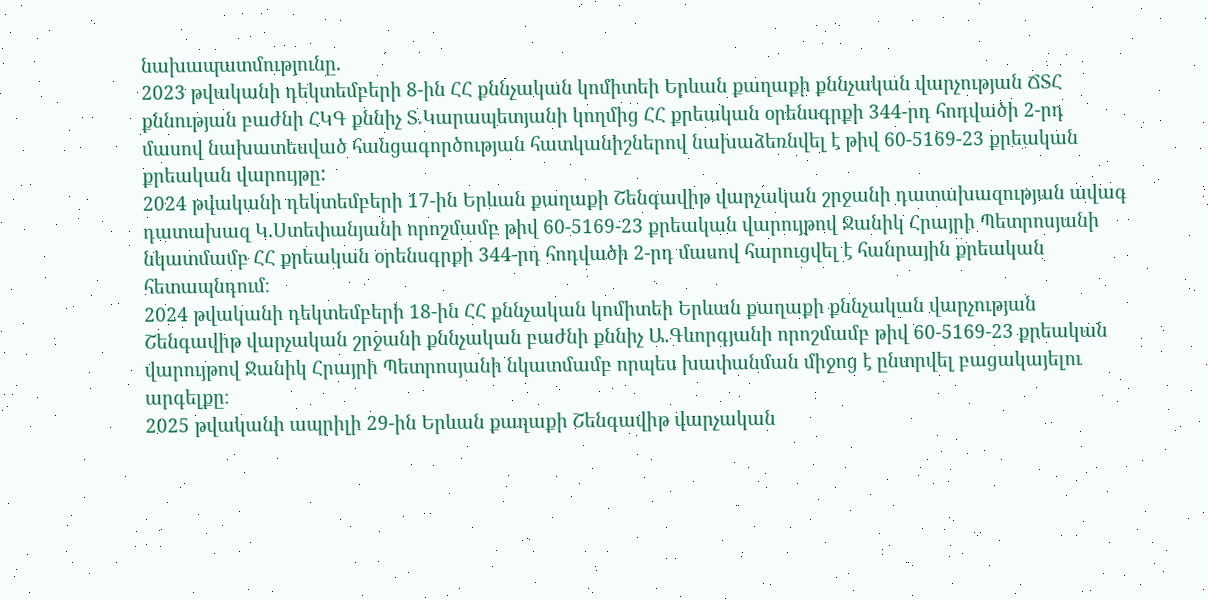նախապատմությունը.
2023 թվականի դեկտեմբերի 8-ին ՀՀ քննչական կոմիտեի Երևան քաղաքի քննչական վարչության ՃՏՀ քննության բաժնի ՀԿԳ քննիչ Տ.Կարապետյանի կողմից ՀՀ քրեական օրենսգրքի 344-րդ հոդվածի 2-րդ մասով նախատեսված հանցագործության հատկանիշներով նախաձեռնվել է թիվ 60-5169-23 քրեական քրեական վարույթը:
2024 թվականի դեկտեմբերի 17-ին Երևան քաղաքի Շենգավիթ վարչական շրջանի դատախազության ավագ դատախազ Կ.Ստեփանյանի որոշմամբ թիվ 60-5169-23 քրեական վարույթով Ջանիկ Հրայրի Պետրոսյանի նկատմամբ ՀՀ քրեական օրենսգրքի 344-րդ հոդվածի 2-րդ մասով հարուցվել է հանրային քրեական հետապնդում։
2024 թվականի դեկտեմբերի 18-ին ՀՀ քննչական կոմիտեի Երևան քաղաքի քննչական վարչության Շենգավիթ վարչական շրջանի քննչական բաժնի քննիչ Ա.Գևորգյանի որոշմամբ թիվ 60-5169-23 քրեական վարույթով Ջանիկ Հրայրի Պետրոսյանի նկատմամբ որպես խափանման միջոց է ընտրվել բացակայելու արգելքը։
2025 թվականի ապրիլի 29-ին Երևան քաղաքի Շենգավիթ վարչական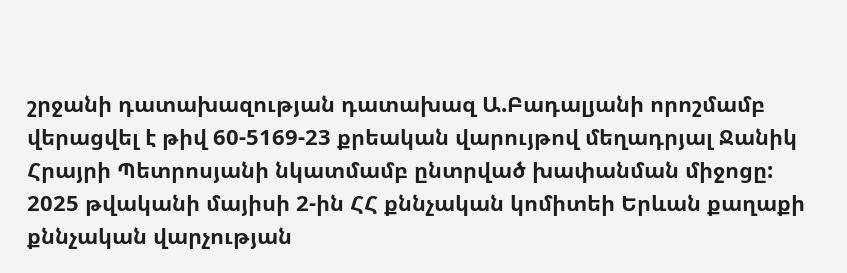շրջանի դատախազության դատախազ Ա.Բադալյանի որոշմամբ վերացվել է թիվ 60-5169-23 քրեական վարույթով մեղադրյալ Ջանիկ Հրայրի Պետրոսյանի նկատմամբ ընտրված խափանման միջոցը:
2025 թվականի մայիսի 2-ին ՀՀ քննչական կոմիտեի Երևան քաղաքի քննչական վարչության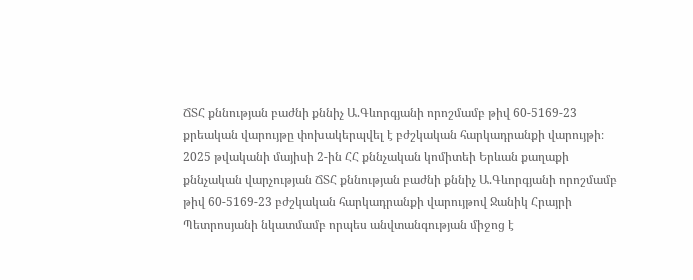ՃՏՀ քննության բաժնի քննիչ Ա.Գևորգյանի որոշմամբ թիվ 60-5169-23 քրեական վարույթը փոխակերպվել է բժշկական հարկադրանքի վարույթի։
2025 թվականի մայիսի 2-ին ՀՀ քննչական կոմիտեի Երևան քաղաքի քննչական վարչության ՃՏՀ քննության բաժնի քննիչ Ա.Գևորգյանի որոշմամբ թիվ 60-5169-23 բժշկական հարկադրանքի վարույթով Ջանիկ Հրայրի Պետրոսյանի նկատմամբ որպես անվտանգության միջոց է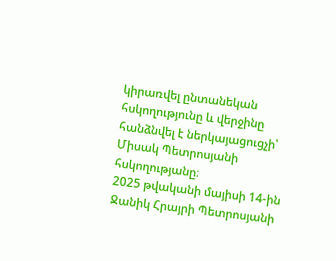կիրառվել ընտանեկան հսկողությունը և վերջինը հանձնվել է ներկայացուցչի՝ Միսակ Պետրոսյանի հսկողությանը։
2025 թվականի մայիսի 14-ին Ջանիկ Հրայրի Պետրոսյանի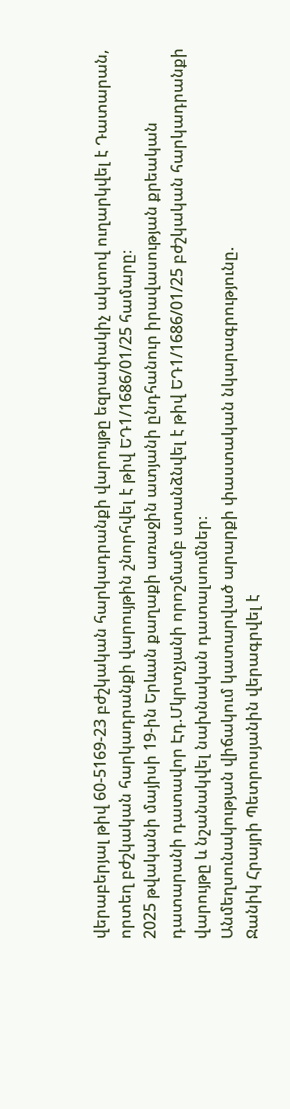վերաբերյալ թիվ 60-5169-23 բժշկական հարկադրանքի վարույթը եզրափակիչ ակտով ուղարկվել է Դատարան, որտեղ բժշկական հարկադրանքի վարույթին շնորհվել է թիվ ԵԴ1/1686/01/25 համարը։
2025 թվականի մայիսի 19-ին Երևան քաղաքի առաջին ատյանի ընդհանուր իրավասության քրեական դատարանի դատավոր Էդ.Մկրտչյանի որոշմամբ ստանձնվել է թիվ ԵԴ1/1686/01/25 բժշկական հարկադրանքի վարույթը և նշանակվել նախնական դատալսումներ։
Անմեղսունակության վիճակում կատարված արարքի փաստական նկարագրությունը.
Ջանիկ Հրայրի Պետրոսյանին վերագրվել է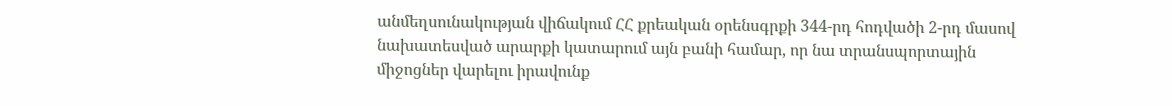անմեղսունակության վիճակում ՀՀ քրեական օրենսգրքի 344-րդ հոդվածի 2-րդ մասով նախատեսված արարքի կատարում այն բանի համար, որ նա տրանսպորտային միջոցներ վարելու իրավունք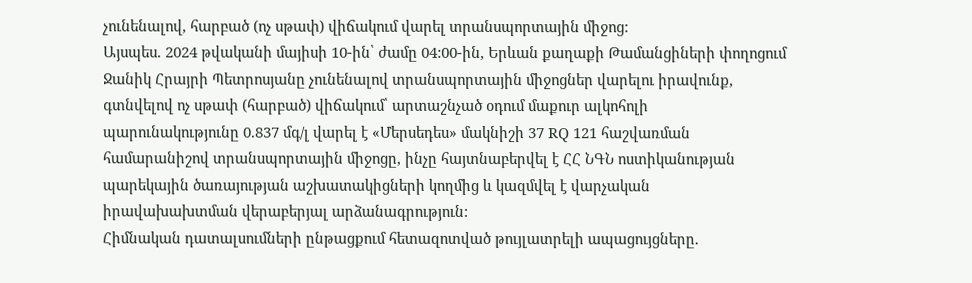չունենալով, հարբած (ոչ սթափ) վիճակում վարել տրանսպորտային միջոց:
Այսպես. 2024 թվականի մայիսի 10-ին՝ ժամը 04:00-ին, Երևան քաղաքի Թամանցիների փողոցում Ջանիկ Հրայրի Պետրոսյանը չունենալով տրանսպորտային միջոցներ վարելու իրավունք, գտնվելով ոչ սթափ (հարբած) վիճակում՝ արտաշնչած օդում մաքուր ալկոհոլի պարունակությունը 0.837 մգ/լ վարել է «Մերսեդես» մակնիշի 37 RQ 121 հաշվառման համարանիշով տրանսպորտային միջոցը, ինչը հայտնաբերվել է ՀՀ ՆԳՆ ոստիկանության պարեկային ծառայության աշխատակիցների կողմից և կազմվել է վարչական իրավախախտման վերաբերյալ արձանագրություն:
Հիմնական դատալսումների ընթացքում հետազոտված թույլատրելի ապացույցները.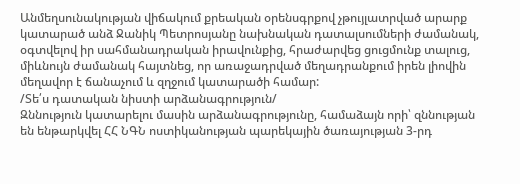Անմեղսունակության վիճակում քրեական օրենսգրքով չթույլատրված արարք կատարած անձ Ջանիկ Պետրոսյանը նախնական դատալսումների ժամանակ, օգտվելով իր սահմանադրական իրավունքից, հրաժարվեց ցուցմունք տալուց, միևնույն ժամանակ հայտնեց, որ առաջադրված մեղադրանքում իրեն լիովին մեղավոր է ճանաչում և զղջում կատարածի համար:
/Տե՛ս դատական նիստի արձանագրություն/
Զննություն կատարելու մասին արձանագրությունը, համաձայն որի՝ զննության են ենթարկվել ՀՀ ՆԳՆ ոստիկանության պարեկային ծառայության 3-րդ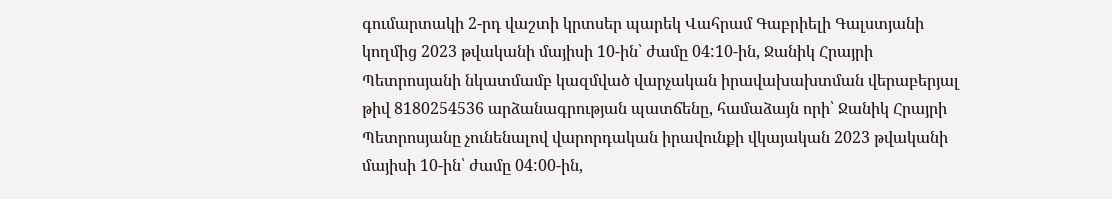գումարտակի 2-րդ վաշտի կրտսեր պարեկ Վահրամ Գաբրիելի Գալստյանի կողմից 2023 թվականի մայիսի 10-ին՝ ժամը 04:10-ին, Ջանիկ Հրայրի Պետրոսյանի նկատմամբ կազմված վարչական իրավախախտման վերաբերյալ թիվ 8180254536 արձանագրության պատճենը, համաձայն որի՝ Ջանիկ Հրայրի Պետրոսյանը չունենալով վարորդական իրավունքի վկայական 2023 թվականի մայիսի 10-ին՝ ժամը 04:00-ին,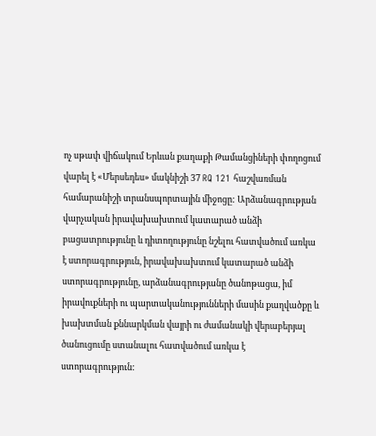ոչ սթափ վիճակում Երևան քաղաքի Թամանցիների փողոցում վարել է «Մերսեդես» մակնիշի 37 RQ 121 հաշվառման համարանիշի տրանսպորտային միջոցը: Արձանագրության վարչական իրավախախտում կատարած անձի բացատրությունը և դիտողությունը նշելու հատվածում առկա է ստորագրություն, իրավախախտում կատարած անձի ստորագրությունը, արձանագրությանը ծանոթացա, իմ իրավուքների ու պարտականությունների մասին քաղվածքը և խախտման քննարկման վայրի ու ժամանակի վերաբերյալ ծանուցումը ստանալու հատվածում առկա է ստորագրություն: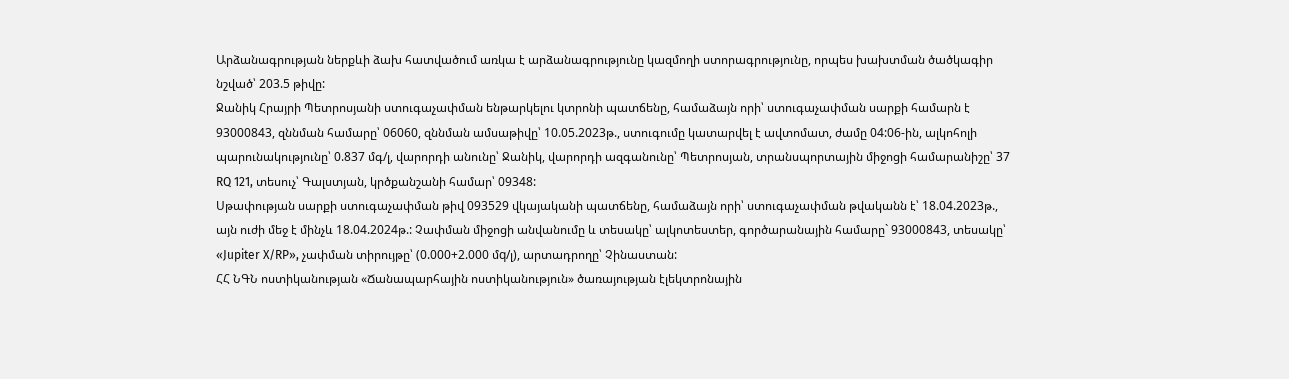Արձանագրության ներքևի ձախ հատվածում առկա է արձանագրությունը կազմողի ստորագրությունը, որպես խախտման ծածկագիր նշված՝ 203.5 թիվը:
Ջանիկ Հրայրի Պետրոսյանի ստուգաչափման ենթարկելու կտրոնի պատճենը, համաձայն որի՝ ստուգաչափման սարքի համարն է 93000843, զննման համարը՝ 06060, զննման ամսաթիվը՝ 10.05.2023թ., ստուգումը կատարվել է ավտոմատ, ժամը 04:06-ին, ալկոհոլի պարունակությունը՝ 0.837 մգ/լ, վարորդի անունը՝ Ջանիկ, վարորդի ազգանունը՝ Պետրոսյան, տրանսպորտային միջոցի համարանիշը՝ 37 RQ 121, տեսուչ՝ Գալստյան, կրծքանշանի համար՝ 09348:
Սթափության սարքի ստուգաչափման թիվ 093529 վկայականի պատճենը, համաձայն որի՝ ստուգաչափման թվականն է՝ 18.04.2023թ., այն ուժի մեջ է մինչև 18.04.2024թ.: Չափման միջոցի անվանումը և տեսակը՝ ալկոտեստեր, գործարանային համարը` 93000843, տեսակը՝ «Jupiter X/RP», չափման տիրույթը՝ (0.000+2.000 մq/լ), արտադրողը՝ Չինաստան:
ՀՀ ՆԳՆ ոստիկանության «Ճանապարհային ոստիկանություն» ծառայության էլեկտրոնային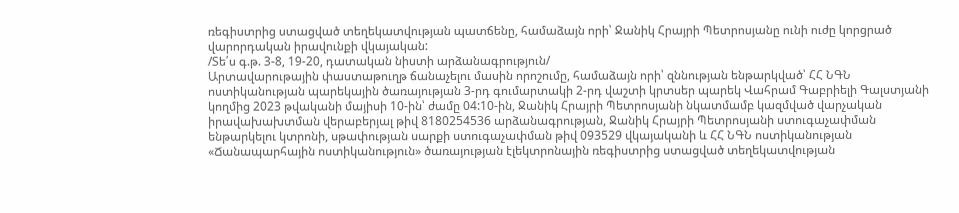ռեգիստրից ստացված տեղեկատվության պատճենը, համաձայն որի՝ Ջանիկ Հրայրի Պետրոսյանը ունի ուժը կորցրած վարորդական իրավունքի վկայական:
/Տե՛ս գ.թ. 3-8, 19-20, դատական նիստի արձանագրություն/
Արտավարութային փաստաթուղթ ճանաչելու մասին որոշումը, համաձայն որի՝ զննության ենթարկված՝ ՀՀ ՆԳՆ ոստիկանության պարեկային ծառայության 3-րդ գումարտակի 2-րդ վաշտի կրտսեր պարեկ Վահրամ Գաբրիելի Գալստյանի կողմից 2023 թվականի մայիսի 10-ին՝ ժամը 04:10-ին, Ջանիկ Հրայրի Պետրոսյանի նկատմամբ կազմված վարչական իրավախախտման վերաբերյալ թիվ 8180254536 արձանագրության, Ջանիկ Հրայրի Պետրոսյանի ստուգաչափման ենթարկելու կտրոնի, սթափության սարքի ստուգաչափման թիվ 093529 վկայականի և ՀՀ ՆԳՆ ոստիկանության «Ճանապարհային ոստիկանություն» ծառայության էլեկտրոնային ռեգիստրից ստացված տեղեկատվության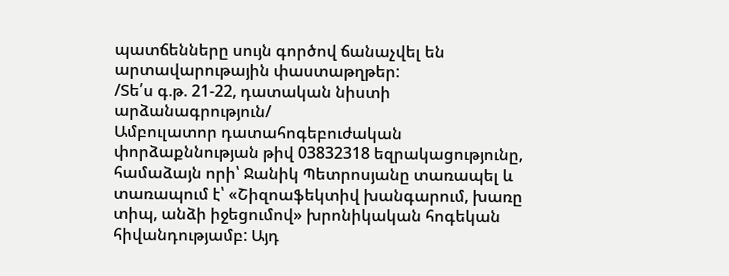պատճենները սույն գործով ճանաչվել են արտավարութային փաստաթղթեր:
/Տե՛ս գ.թ. 21-22, դատական նիստի արձանագրություն/
Ամբուլատոր դատահոգեբուժական փորձաքննության թիվ 03832318 եզրակացությունը, համաձայն որի՝ Ջանիկ Պետրոսյանը տառապել և տառապում է՝ «Շիզոաֆեկտիվ խանգարում, խառը տիպ, անձի իջեցումով» խրոնիկական հոգեկան հիվանդությամբ: Այդ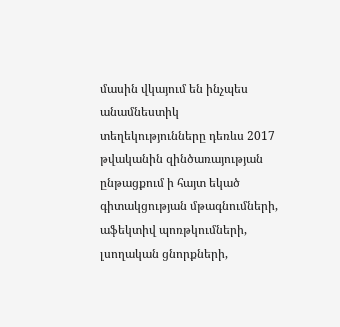մասին վկայում են ինչպես անամնեստիկ տեղեկությունները դեռևս 2017 թվականին զինծառայության ընթացքում ի հայտ եկած գիտակցության մթագնումների, աֆեկտիվ պոռթկումների, լսողական ցնորքների,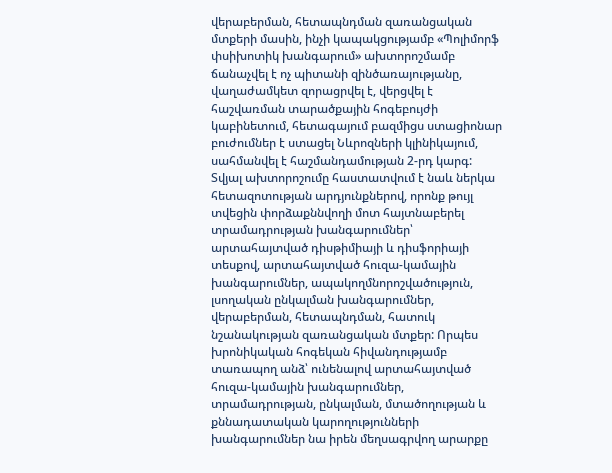վերաբերման, հետապնդման զառանցական մտքերի մասին, ինչի կապակցությամբ «Պոլիմորֆ փսիխոտիկ խանգարում» ախտորոշմամբ ճանաչվել է ոչ պիտանի զինծառայությանը, վաղաժամկետ զորացրվել է, վերցվել է հաշվառման տարածքային հոգեբույժի կաբինետում, հետագայում բազմիցս ստացիոնար բուժումներ է ստացել Նևրոզների կլինիկայում, սահմանվել է հաշմանդամության 2-րդ կարգ: Տվյալ ախտորոշումը հաստատվում է նաև ներկա հետազոտության արդյունքներով, որոնք թույլ տվեցին փորձաքննվողի մոտ հայտնաբերել տրամադրության խանգարումներ՝ արտահայտված դիսթիմիայի և դիսֆորիայի տեսքով, արտահայտված հուզա-կամային խանգարումներ, ապակողմնորոշվածություն, լսողական ընկալման խանգարումներ, վերաբերման, հետապնդման, հատուկ նշանակության զառանցական մտքեր: Որպես խրոնիկական հոգեկան հիվանդությամբ տառապող անձ՝ ունենալով արտահայտված հուզա-կամային խանգարումներ, տրամադրության, ընկալման, մտածողության և քննադատական կարողությունների խանգարումներ նա իրեն մեղսագրվող արարքը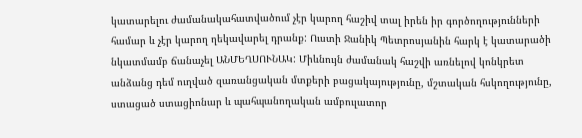կատարելու ժամանակահատվածում չէր կարող հաշիվ տալ իրեն իր գործողությունների համար և չէր կարող ղեկավարել դրանք: Ուստի Ջանիկ Պետրոսյանին հարկ է կատարածի նկատմամբ ճանաչել ԱՆՄԵՂՍՈՒՆԱԿ: Միևնույն ժամանակ հաշվի առնելով կոնկրետ անձանց դեմ ուղված զառանցական մտքերի բացակայությունը, մշտական հսկողությունը, ստացած ստացիոնար և պահպանողական ամբուլատոր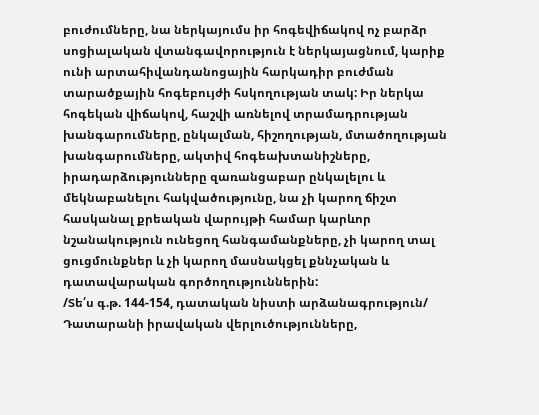բուժումները, նա ներկայումս իր հոգեվիճակով ոչ բարձր սոցիալական վտանգավորություն է ներկայացնում, կարիք ունի արտահիվանդանոցային հարկադիր բուժման տարածքային հոգեբույժի հսկողության տակ: Իր ներկա հոգեկան վիճակով, հաշվի առնելով տրամադրության խանգարումները, ընկալման, հիշողության, մտածողության խանգարումները, ակտիվ հոգեախտանիշները, իրադարձությունները զառանցաբար ընկալելու և մեկնաբանելու հակվածությունը, նա չի կարող ճիշտ հասկանալ քրեական վարույթի համար կարևոր նշանակություն ունեցող հանգամանքները, չի կարող տալ ցուցմունքներ և չի կարող մասնակցել քննչական և դատավարական գործողություններին:
/Տե՛ս գ.թ. 144-154, դատական նիստի արձանագրություն/
Դատարանի իրավական վերլուծությունները,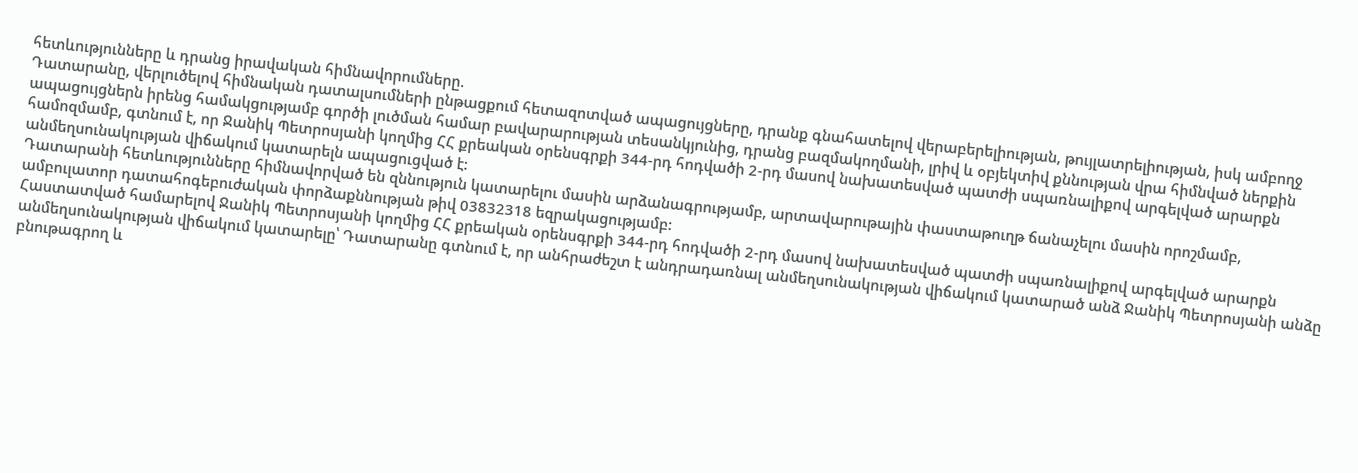հետևությունները և դրանց իրավական հիմնավորումները.
Դատարանը, վերլուծելով հիմնական դատալսումների ընթացքում հետազոտված ապացույցները, դրանք գնահատելով վերաբերելիության, թույլատրելիության, իսկ ամբողջ ապացույցներն իրենց համակցությամբ գործի լուծման համար բավարարության տեսանկյունից, դրանց բազմակողմանի, լրիվ և օբյեկտիվ քննության վրա հիմնված ներքին համոզմամբ, գտնում է, որ Ջանիկ Պետրոսյանի կողմից ՀՀ քրեական օրենսգրքի 344-րդ հոդվածի 2-րդ մասով նախատեսված պատժի սպառնալիքով արգելված արարքն անմեղսունակության վիճակում կատարելն ապացուցված է:
Դատարանի հետևությունները հիմնավորված են զննություն կատարելու մասին արձանագրությամբ, արտավարութային փաստաթուղթ ճանաչելու մասին որոշմամբ, ամբուլատոր դատահոգեբուժական փորձաքննության թիվ 03832318 եզրակացությամբ:
Հաստատված համարելով Ջանիկ Պետրոսյանի կողմից ՀՀ քրեական օրենսգրքի 344-րդ հոդվածի 2-րդ մասով նախատեսված պատժի սպառնալիքով արգելված արարքն անմեղսունակության վիճակում կատարելը՝ Դատարանը գտնում է, որ անհրաժեշտ է անդրադառնալ անմեղսունակության վիճակում կատարած անձ Ջանիկ Պետրոսյանի անձը բնութագրող և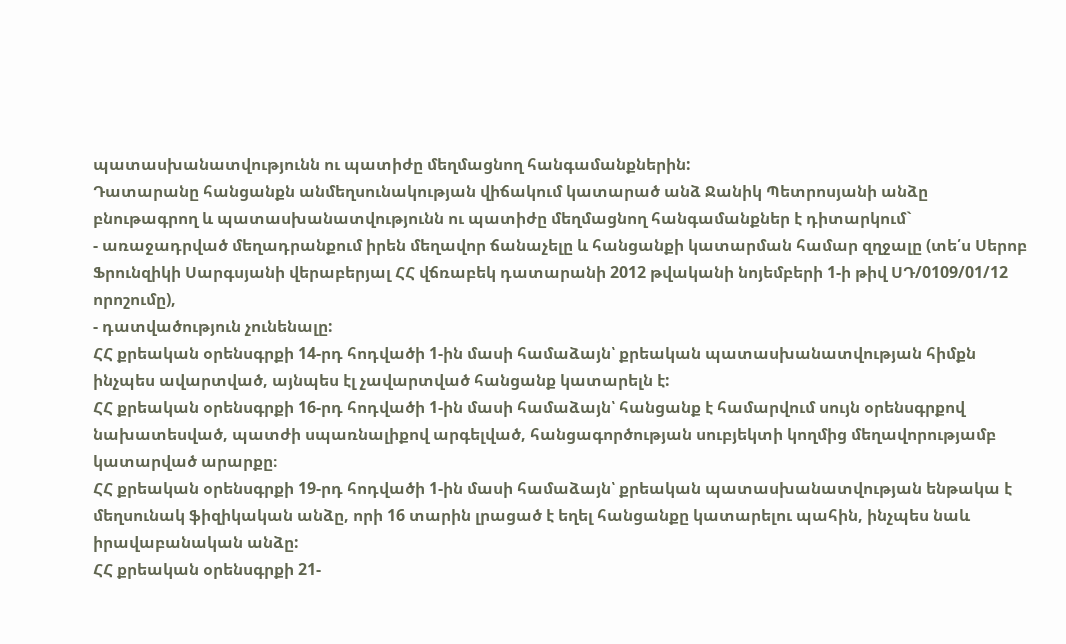պատասխանատվությունն ու պատիժը մեղմացնող հանգամանքներին:
Դատարանը հանցանքն անմեղսունակության վիճակում կատարած անձ Ջանիկ Պետրոսյանի անձը բնութագրող և պատասխանատվությունն ու պատիժը մեղմացնող հանգամանքներ է դիտարկում`
- առաջադրված մեղադրանքում իրեն մեղավոր ճանաչելը և հանցանքի կատարման համար զղջալը (տե՛ս Սերոբ Ֆրունզիկի Սարգսյանի վերաբերյալ ՀՀ վճռաբեկ դատարանի 2012 թվականի նոյեմբերի 1-ի թիվ ՍԴ/0109/01/12 որոշումը),
- դատվածություն չունենալը:
ՀՀ քրեական օրենսգրքի 14-րդ հոդվածի 1-ին մասի համաձայն՝ քրեական պատասխանատվության հիմքն ինչպես ավարտված, այնպես էլ չավարտված հանցանք կատարելն է:
ՀՀ քրեական օրենսգրքի 16-րդ հոդվածի 1-ին մասի համաձայն՝ հանցանք է համարվում սույն օրենսգրքով նախատեսված, պատժի սպառնալիքով արգելված, հանցագործության սուբյեկտի կողմից մեղավորությամբ կատարված արարքը։
ՀՀ քրեական օրենսգրքի 19-րդ հոդվածի 1-ին մասի համաձայն՝ քրեական պատասխանատվության ենթակա է մեղսունակ ֆիզիկական անձը, որի 16 տարին լրացած է եղել հանցանքը կատարելու պահին, ինչպես նաև իրավաբանական անձը:
ՀՀ քրեական օրենսգրքի 21-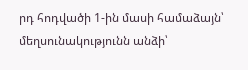րդ հոդվածի 1-ին մասի համաձայն՝ մեղսունակությունն անձի՝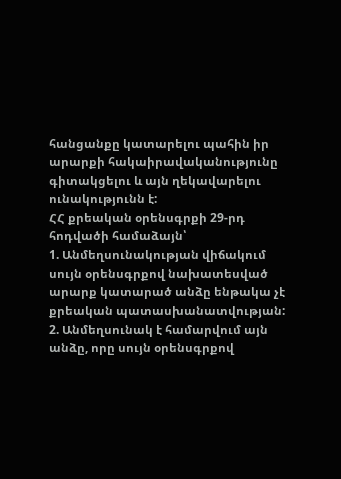հանցանքը կատարելու պահին իր արարքի հակաիրավականությունը գիտակցելու և այն ղեկավարելու ունակությունն է:
ՀՀ քրեական օրենսգրքի 29-րդ հոդվածի համաձայն՝
1. Անմեղսունակության վիճակում սույն օրենսգրքով նախատեսված արարք կատարած անձը ենթակա չէ քրեական պատասխանատվության:
2. Անմեղսունակ է համարվում այն անձը, որը սույն օրենսգրքով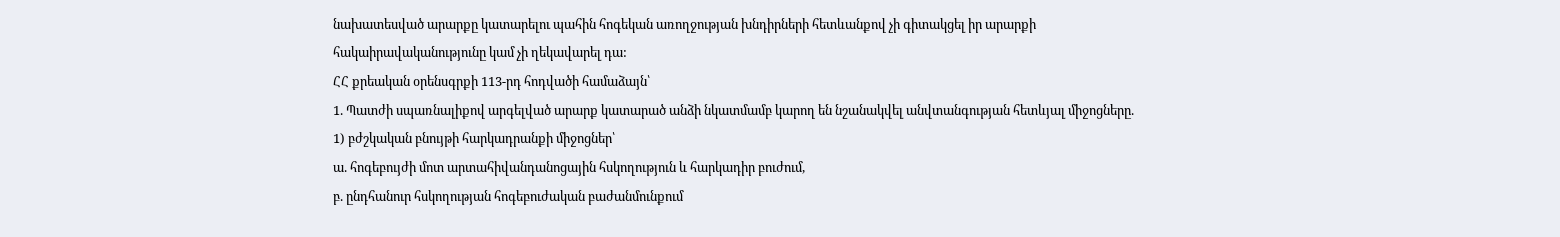նախատեսված արարքը կատարելու պահին հոգեկան առողջության խնդիրների հետևանքով չի գիտակցել իր արարքի հակաիրավականությունը կամ չի ղեկավարել դա:
ՀՀ քրեական օրենսգրքի 113-րդ հոդվածի համաձայն՝
1. Պատժի սպառնալիքով արգելված արարք կատարած անձի նկատմամբ կարող են նշանակվել անվտանգության հետևյալ միջոցները.
1) բժշկական բնույթի հարկադրանքի միջոցներ՝
ա. հոգեբույժի մոտ արտահիվանդանոցային հսկողություն և հարկադիր բուժում,
բ. ընդհանուր հսկողության հոգեբուժական բաժանմունքում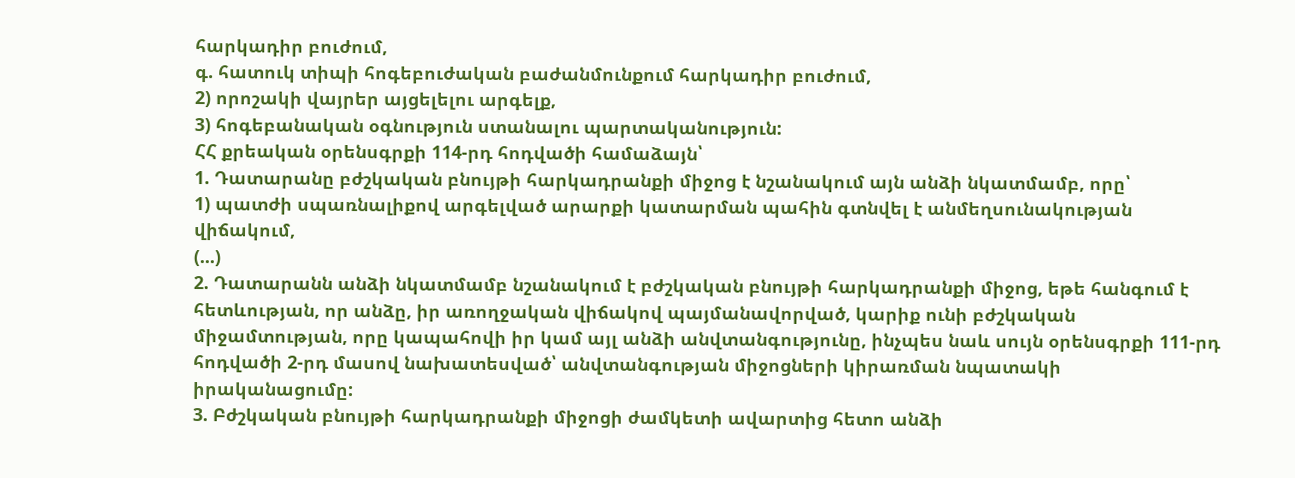հարկադիր բուժում,
գ. հատուկ տիպի հոգեբուժական բաժանմունքում հարկադիր բուժում,
2) որոշակի վայրեր այցելելու արգելք,
3) հոգեբանական օգնություն ստանալու պարտականություն:
ՀՀ քրեական օրենսգրքի 114-րդ հոդվածի համաձայն՝
1. Դատարանը բժշկական բնույթի հարկադրանքի միջոց է նշանակում այն անձի նկատմամբ, որը՝
1) պատժի սպառնալիքով արգելված արարքի կատարման պահին գտնվել է անմեղսունակության վիճակում,
(...)
2. Դատարանն անձի նկատմամբ նշանակում է բժշկական բնույթի հարկադրանքի միջոց, եթե հանգում է հետևության, որ անձը, իր առողջական վիճակով պայմանավորված, կարիք ունի բժշկական միջամտության, որը կապահովի իր կամ այլ անձի անվտանգությունը, ինչպես նաև սույն օրենսգրքի 111-րդ հոդվածի 2-րդ մասով նախատեսված՝ անվտանգության միջոցների կիրառման նպատակի իրականացումը:
3. Բժշկական բնույթի հարկադրանքի միջոցի ժամկետի ավարտից հետո անձի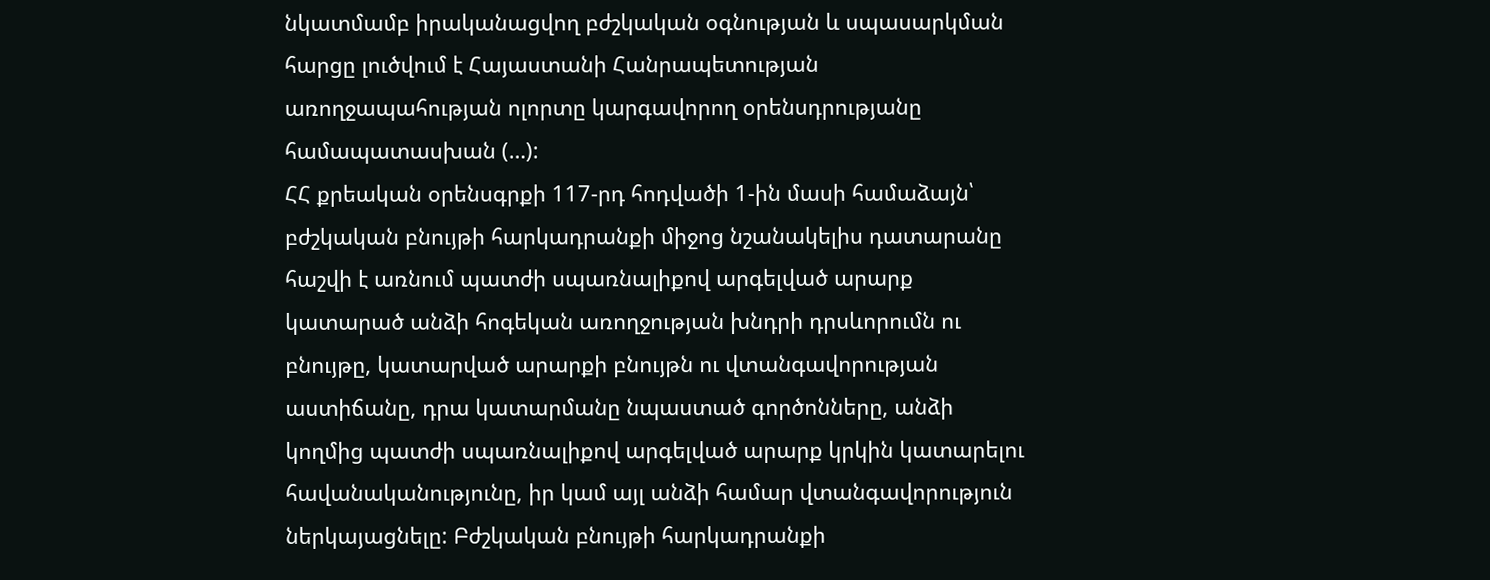նկատմամբ իրականացվող բժշկական օգնության և սպասարկման հարցը լուծվում է Հայաստանի Հանրապետության առողջապահության ոլորտը կարգավորող օրենսդրությանը համապատասխան (…):
ՀՀ քրեական օրենսգրքի 117-րդ հոդվածի 1-ին մասի համաձայն՝ բժշկական բնույթի հարկադրանքի միջոց նշանակելիս դատարանը հաշվի է առնում պատժի սպառնալիքով արգելված արարք կատարած անձի հոգեկան առողջության խնդրի դրսևորումն ու բնույթը, կատարված արարքի բնույթն ու վտանգավորության աստիճանը, դրա կատարմանը նպաստած գործոնները, անձի կողմից պատժի սպառնալիքով արգելված արարք կրկին կատարելու հավանականությունը, իր կամ այլ անձի համար վտանգավորություն ներկայացնելը: Բժշկական բնույթի հարկադրանքի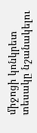միջոցի կոնկրետ տեսակը նշանակելու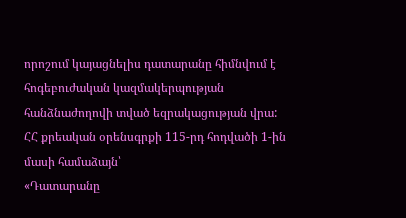որոշում կայացնելիս դատարանը հիմնվում է հոգեբուժական կազմակերպության հանձնաժողովի տված եզրակացության վրա:
ՀՀ քրեական օրենսգրքի 115-րդ հոդվածի 1-ին մասի համաձայն՝
«Դատարանը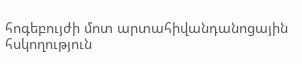հոգեբույժի մոտ արտահիվանդանոցային հսկողություն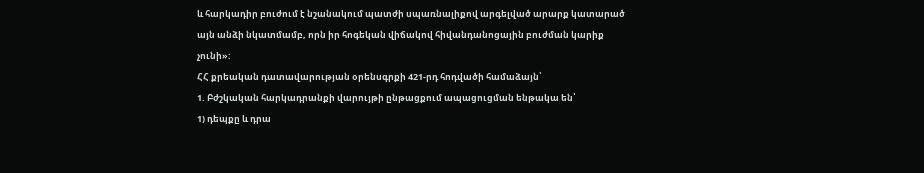և հարկադիր բուժում է նշանակում պատժի սպառնալիքով արգելված արարք կատարած այն անձի նկատմամբ, որն իր հոգեկան վիճակով հիվանդանոցային բուժման կարիք չունի»:
ՀՀ քրեական դատավարության օրենսգրքի 421-րդ հոդվածի համաձայն՝
1. Բժշկական հարկադրանքի վարույթի ընթացքում ապացուցման ենթակա են՝
1) դեպքը և դրա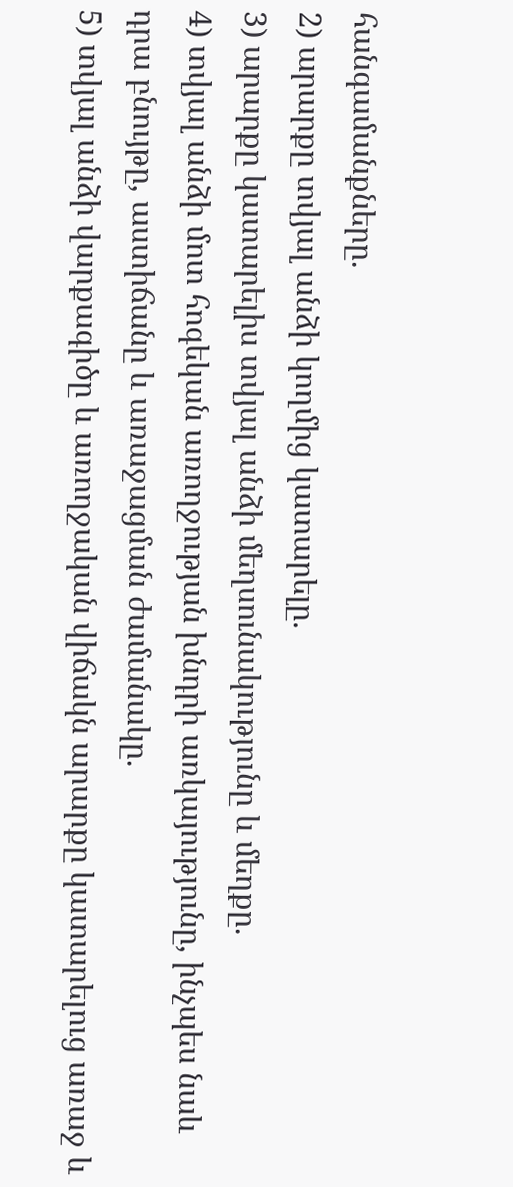հանգամանքները.
2) արարքը տվյալ անձի կողմից կատարելը.
3) արարքը կատարելիս տվյալ անձի մեղսունակությունը և մեղքը.
4) տվյալ անձի մոտ հոգեկան առողջության խնդրի առկայությունը, ինչպես նաև դրա բնույթը, աստիճանը և առաջացման ժամանակը.
5) տվյալ անձի վարքագիծը և առողջական վիճակն արարքը կատարելուց առաջ և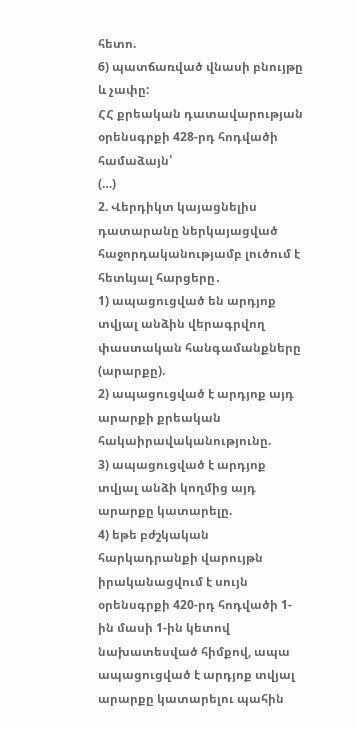հետո.
6) պատճառված վնասի բնույթը և չափը:
ՀՀ քրեական դատավարության օրենսգրքի 428-րդ հոդվածի համաձայն՝
(…)
2. Վերդիկտ կայացնելիս դատարանը ներկայացված հաջորդականությամբ լուծում է հետևյալ հարցերը․
1) ապացուցված են արդյոք տվյալ անձին վերագրվող փաստական հանգամանքները (արարքը).
2) ապացուցված է արդյոք այդ արարքի քրեական հակաիրավականությունը.
3) ապացուցված է արդյոք տվյալ անձի կողմից այդ արարքը կատարելը.
4) եթե բժշկական հարկադրանքի վարույթն իրականացվում է սույն օրենսգրքի 420-րդ հոդվածի 1-ին մասի 1-ին կետով նախատեսված հիմքով, ապա ապացուցված է արդյոք տվյալ արարքը կատարելու պահին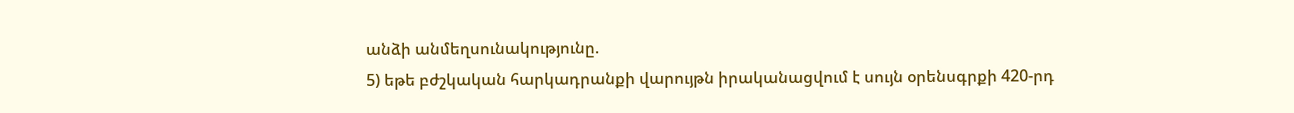անձի անմեղսունակությունը.
5) եթե բժշկական հարկադրանքի վարույթն իրականացվում է սույն օրենսգրքի 420-րդ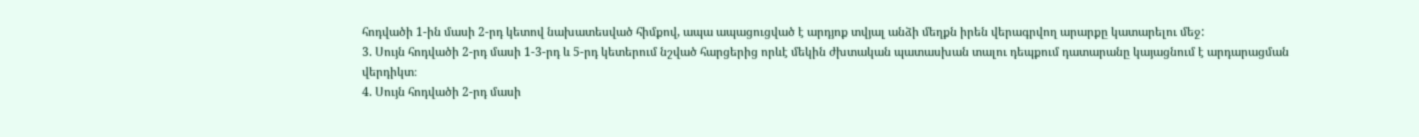հոդվածի 1-ին մասի 2-րդ կետով նախատեսված հիմքով, ապա ապացուցված է արդյոք տվյալ անձի մեղքն իրեն վերագրվող արարքը կատարելու մեջ:
3. Սույն հոդվածի 2-րդ մասի 1-3-րդ և 5-րդ կետերում նշված հարցերից որևէ մեկին ժխտական պատասխան տալու դեպքում դատարանը կայացնում է արդարացման վերդիկտ։
4. Սույն հոդվածի 2-րդ մասի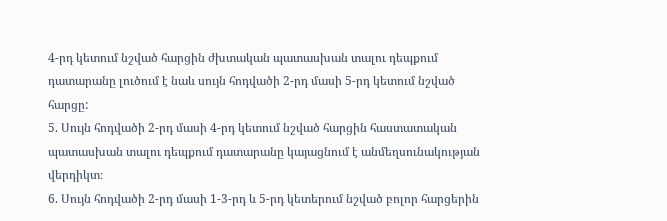4-րդ կետում նշված հարցին ժխտական պատասխան տալու դեպքում դատարանը լուծում է նաև սույն հոդվածի 2-րդ մասի 5-րդ կետում նշված հարցը:
5. Սույն հոդվածի 2-րդ մասի 4-րդ կետում նշված հարցին հաստատական պատասխան տալու դեպքում դատարանը կայացնում է անմեղսունակության վերդիկտ։
6. Սույն հոդվածի 2-րդ մասի 1-3-րդ և 5-րդ կետերում նշված բոլոր հարցերին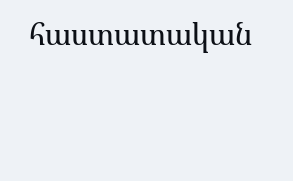հաստատական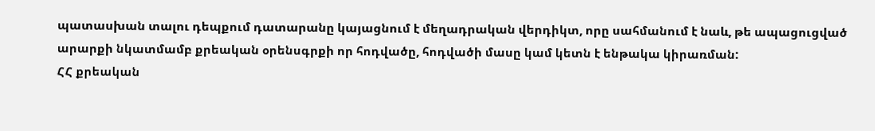պատասխան տալու դեպքում դատարանը կայացնում է մեղադրական վերդիկտ, որը սահմանում է նաև, թե ապացուցված արարքի նկատմամբ քրեական օրենսգրքի որ հոդվածը, հոդվածի մասը կամ կետն է ենթակա կիրառման:
ՀՀ քրեական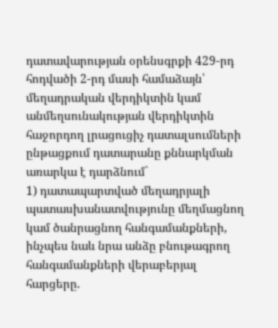դատավարության օրենսգրքի 429-րդ հոդվածի 2-րդ մասի համաձայն՝ մեղադրական վերդիկտին կամ անմեղսունակության վերդիկտին հաջորդող լրացուցիչ դատալսումների ընթացքում դատարանը քննարկման առարկա է դարձնում`
1) դատապարտված մեղադրյալի պատասխանատվությունը մեղմացնող կամ ծանրացնող հանգամանքների, ինչպես նաև նրա անձը բնութագրող հանգամանքների վերաբերյալ հարցերը.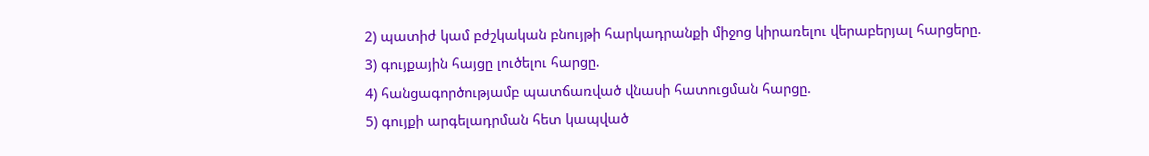2) պատիժ կամ բժշկական բնույթի հարկադրանքի միջոց կիրառելու վերաբերյալ հարցերը.
3) գույքային հայցը լուծելու հարցը.
4) հանցագործությամբ պատճառված վնասի հատուցման հարցը.
5) գույքի արգելադրման հետ կապված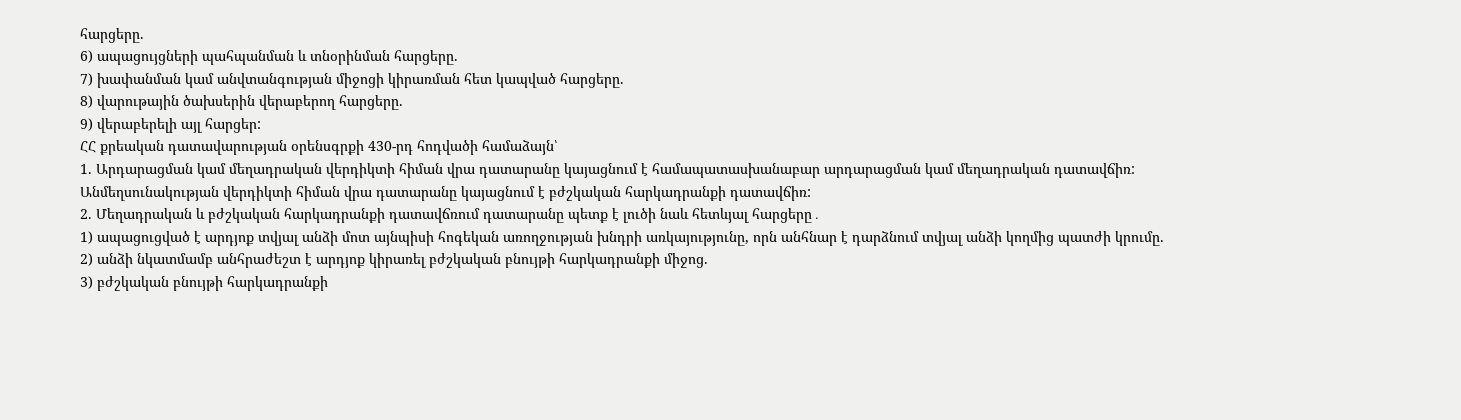հարցերը.
6) ապացույցների պահպանման և տնօրինման հարցերը.
7) խափանման կամ անվտանգության միջոցի կիրառման հետ կապված հարցերը.
8) վարութային ծախսերին վերաբերող հարցերը.
9) վերաբերելի այլ հարցեր:
ՀՀ քրեական դատավարության օրենսգրքի 430-րդ հոդվածի համաձայն՝
1. Արդարացման կամ մեղադրական վերդիկտի հիման վրա դատարանը կայացնում է համապատասխանաբար արդարացման կամ մեղադրական դատավճիռ: Անմեղսունակության վերդիկտի հիման վրա դատարանը կայացնում է բժշկական հարկադրանքի դատավճիռ:
2. Մեղադրական և բժշկական հարկադրանքի դատավճռում դատարանը պետք է լուծի նաև հետևյալ հարցերը․
1) ապացուցված է արդյոք տվյալ անձի մոտ այնպիսի հոգեկան առողջության խնդրի առկայությունը, որն անհնար է դարձնում տվյալ անձի կողմից պատժի կրումը.
2) անձի նկատմամբ անհրաժեշտ է արդյոք կիրառել բժշկական բնույթի հարկադրանքի միջոց.
3) բժշկական բնույթի հարկադրանքի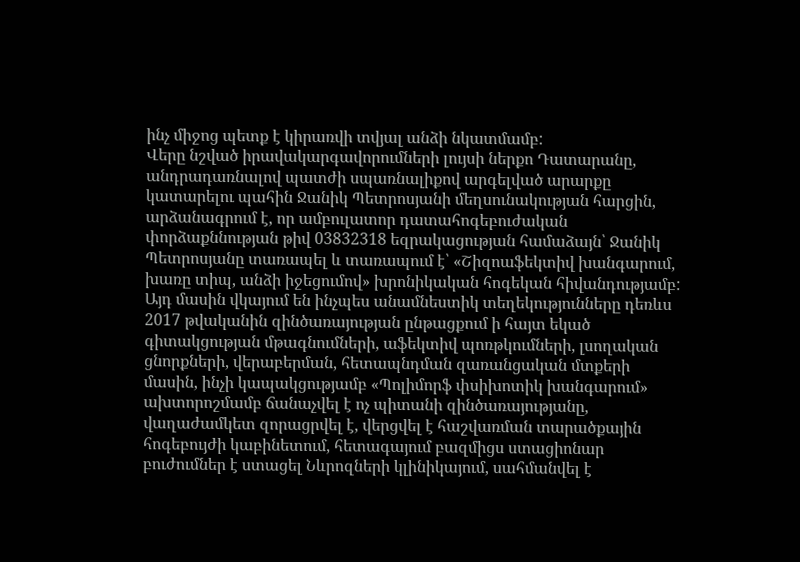ինչ միջոց պետք է կիրառվի տվյալ անձի նկատմամբ:
Վերը նշված իրավակարգավորումների լույսի ներքո Դատարանը, անդրադառնալով պատժի սպառնալիքով արգելված արարքը կատարելու պահին Ջանիկ Պետրոսյանի մեղսունակության հարցին, արձանագրում է, որ ամբուլատոր դատահոգեբուժական փորձաքննության թիվ 03832318 եզրակացության համաձայն՝ Ջանիկ Պետրոսյանը տառապել և տառապում է՝ «Շիզոաֆեկտիվ խանգարում, խառը տիպ, անձի իջեցումով» խրոնիկական հոգեկան հիվանդությամբ: Այդ մասին վկայում են ինչպես անամնեստիկ տեղեկությունները դեռևս 2017 թվականին զինծառայության ընթացքում ի հայտ եկած գիտակցության մթագնումների, աֆեկտիվ պոռթկումների, լսողական ցնորքների, վերաբերման, հետապնդման զառանցական մտքերի մասին, ինչի կապակցությամբ «Պոլիմորֆ փսիխոտիկ խանգարում» ախտորոշմամբ ճանաչվել է ոչ պիտանի զինծառայությանը, վաղաժամկետ զորացրվել է, վերցվել է հաշվառման տարածքային հոգեբույժի կաբինետում, հետագայում բազմիցս ստացիոնար բուժումներ է ստացել Նևրոզների կլինիկայում, սահմանվել է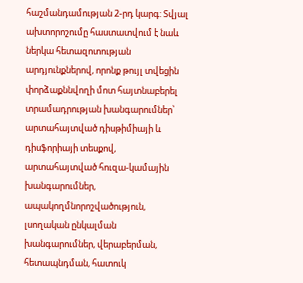հաշմանդամության 2-րդ կարգ: Տվյալ ախտորոշումը հաստատվում է նաև ներկա հետազոտության արդյունքներով, որոնք թույլ տվեցին փորձաքննվողի մոտ հայտնաբերել տրամադրության խանգարումներ՝ արտահայտված դիսթիմիայի և դիսֆորիայի տեսքով, արտահայտված հուզա-կամային խանգարումներ, ապակողմնորոշվածություն, լսողական ընկալման խանգարումներ, վերաբերման, հետապնդման, հատուկ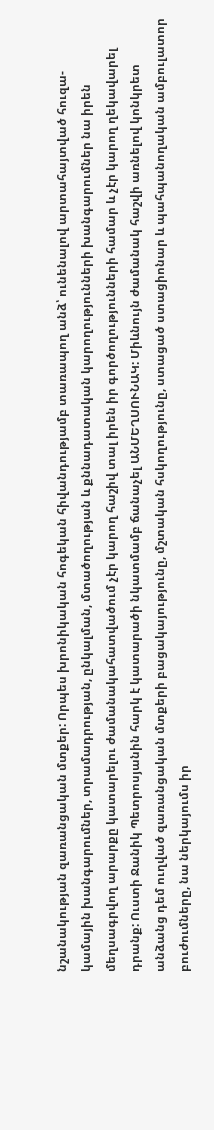նշանակության զառանցական մտքեր: Որպես խրոնիկական հոգեկան հիվանդությամբ տառապող անձ՝ ունենալով արտահայտված հուզա-կամային խանգարումներ, տրամադրության, ընկալման, մտածողության և քննադատական կարողությունների խանգարումներ նա իրեն մեղսագրվող արարքը կատարելու ժամանակահատվածում չէր կարող հաշիվ տալ իրեն իր գործողությունների համար և չէր կարող ղեկավարել դրանք: Ուստի Ջանիկ Պետրոսյանին հարկ է կատարածի նկատմամբ ճանաչել ԱՆՄԵՂՍՈՒՆԱԿ: Միևնույն ժամանակ հաշվի առնելով կոնկրետ անձանց դեմ ուղված զառանցական մտքերի բացակայությունը, մշտական հսկողությունը, ստացած ստացիոնար և պահպանողական ամբուլատոր բուժումները, նա ներկայումս իր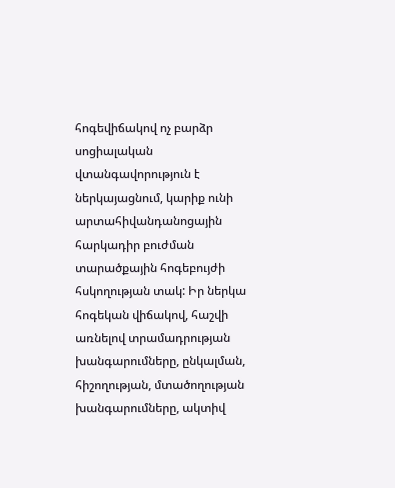հոգեվիճակով ոչ բարձր սոցիալական վտանգավորություն է ներկայացնում, կարիք ունի արտահիվանդանոցային հարկադիր բուժման տարածքային հոգեբույժի հսկողության տակ: Իր ներկա հոգեկան վիճակով, հաշվի առնելով տրամադրության խանգարումները, ընկալման, հիշողության, մտածողության խանգարումները, ակտիվ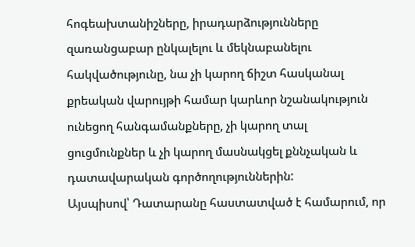հոգեախտանիշները, իրադարձությունները զառանցաբար ընկալելու և մեկնաբանելու հակվածությունը, նա չի կարող ճիշտ հասկանալ քրեական վարույթի համար կարևոր նշանակություն ունեցող հանգամանքները, չի կարող տալ ցուցմունքներ և չի կարող մասնակցել քննչական և դատավարական գործողություններին:
Այսպիսով՝ Դատարանը հաստատված է համարում, որ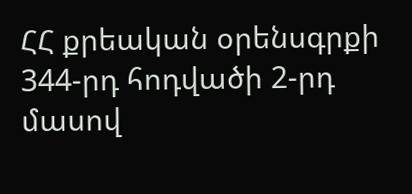ՀՀ քրեական օրենսգրքի 344-րդ հոդվածի 2-րդ մասով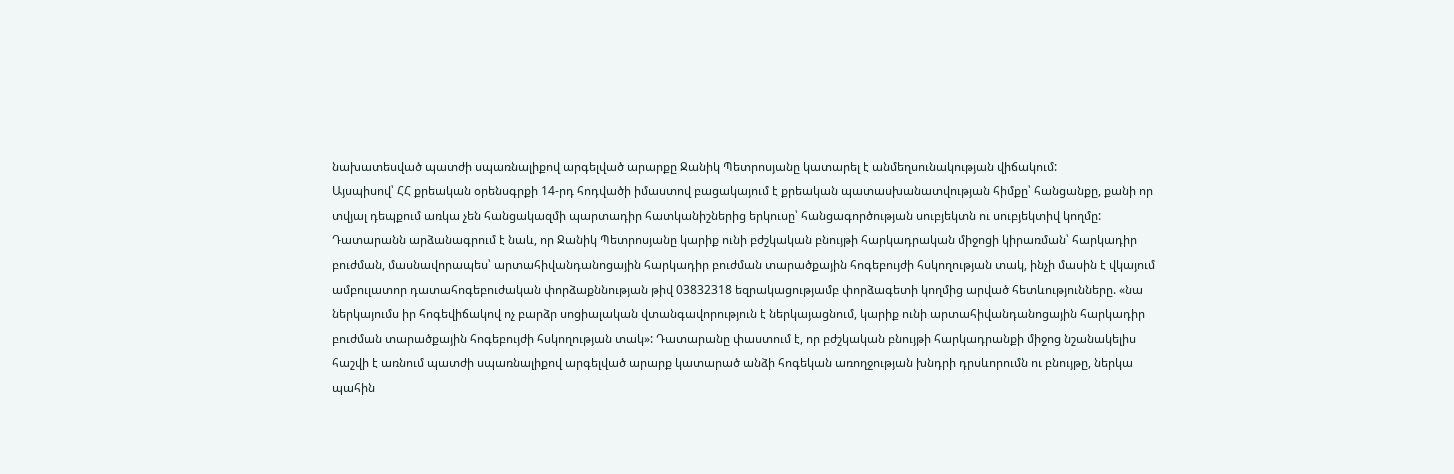նախատեսված պատժի սպառնալիքով արգելված արարքը Ջանիկ Պետրոսյանը կատարել է անմեղսունակության վիճակում:
Այսպիսով՝ ՀՀ քրեական օրենսգրքի 14-րդ հոդվածի իմաստով բացակայում է քրեական պատասխանատվության հիմքը՝ հանցանքը, քանի որ տվյալ դեպքում առկա չեն հանցակազմի պարտադիր հատկանիշներից երկուսը՝ հանցագործության սուբյեկտն ու սուբյեկտիվ կողմը:
Դատարանն արձանագրում է նաև, որ Ջանիկ Պետրոսյանը կարիք ունի բժշկական բնույթի հարկադրական միջոցի կիրառման՝ հարկադիր բուժման, մասնավորապես՝ արտահիվանդանոցային հարկադիր բուժման տարածքային հոգեբույժի հսկողության տակ, ինչի մասին է վկայում ամբուլատոր դատահոգեբուժական փորձաքննության թիվ 03832318 եզրակացությամբ փորձագետի կողմից արված հետևությունները. «նա ներկայումս իր հոգեվիճակով ոչ բարձր սոցիալական վտանգավորություն է ներկայացնում, կարիք ունի արտահիվանդանոցային հարկադիր բուժման տարածքային հոգեբույժի հսկողության տակ»: Դատարանը փաստում է, որ բժշկական բնույթի հարկադրանքի միջոց նշանակելիս հաշվի է առնում պատժի սպառնալիքով արգելված արարք կատարած անձի հոգեկան առողջության խնդրի դրսևորումն ու բնույթը, ներկա պահին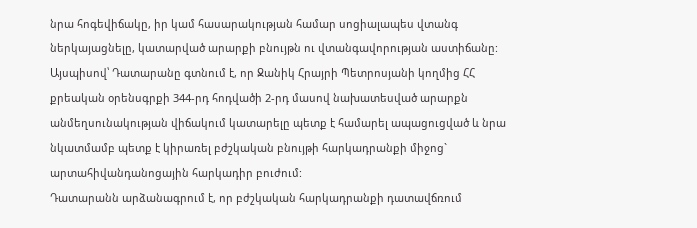նրա հոգեվիճակը, իր կամ հասարակության համար սոցիալապես վտանգ ներկայացնելը, կատարված արարքի բնույթն ու վտանգավորության աստիճանը:
Այսպիսով՝ Դատարանը գտնում է, որ Ջանիկ Հրայրի Պետրոսյանի կողմից ՀՀ քրեական օրենսգրքի 344-րդ հոդվածի 2-րդ մասով նախատեսված արարքն անմեղսունակության վիճակում կատարելը պետք է համարել ապացուցված և նրա նկատմամբ պետք է կիրառել բժշկական բնույթի հարկադրանքի միջոց` արտահիվանդանոցային հարկադիր բուժում:
Դատարանն արձանագրում է, որ բժշկական հարկադրանքի դատավճռում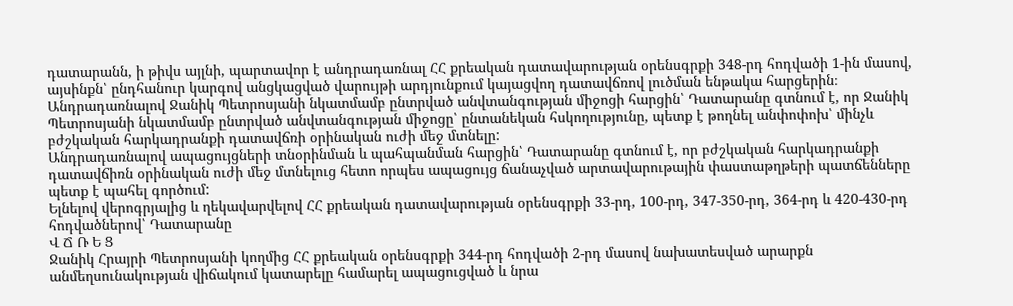դատարանն, ի թիվս այլնի, պարտավոր է անդրադառնալ ՀՀ քրեական դատավարության օրենսգրքի 348-րդ հոդվածի 1-ին մասով, այսինքն՝ ընդհանուր կարգով անցկացված վարույթի արդյունքում կայացվող դատավճռով լուծման ենթակա հարցերին։
Անդրադառնալով Ջանիկ Պետրոսյանի նկատմամբ ընտրված անվտանգության միջոցի հարցին՝ Դատարանը գտնում է, որ Ջանիկ Պետրոսյանի նկատմամբ ընտրված անվտանգության միջոցը՝ ընտանեկան հսկողությունը, պետք է թողնել անփոփոխ՝ մինչև բժշկական հարկադրանքի դատավճռի օրինական ուժի մեջ մտնելը:
Անդրադառնալով ապացույցների տնօրինման և պահպանման հարցին՝ Դատարանը գտնում է, որ բժշկական հարկադրանքի դատավճիռն օրինական ուժի մեջ մտնելուց հետո որպես ապացույց ճանաչված արտավարութային փաստաթղթերի պատճենները պետք է պահել գործում:
Ելնելով վերոգրյալից և ղեկավարվելով ՀՀ քրեական դատավարության օրենսգրքի 33-րդ, 100-րդ, 347-350-րդ, 364-րդ և 420-430-րդ հոդվածներով՝ Դատարանը
Վ Ճ Ռ Ե Ց
Ջանիկ Հրայրի Պետրոսյանի կողմից ՀՀ քրեական օրենսգրքի 344-րդ հոդվածի 2-րդ մասով նախատեսված արարքն անմեղսունակության վիճակում կատարելը համարել ապացուցված և նրա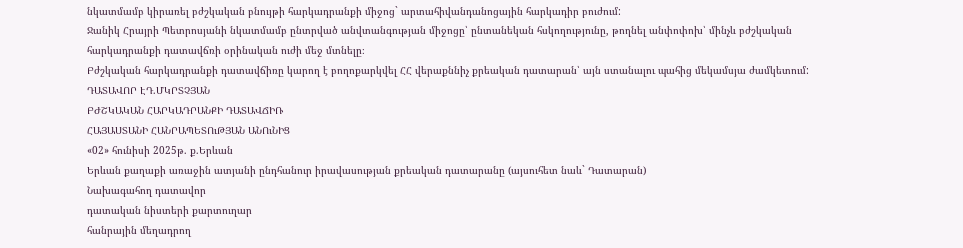նկատմամբ կիրառել բժշկական բնույթի հարկադրանքի միջոց` արտահիվանդանոցային հարկադիր բուժում:
Ջանիկ Հրայրի Պետրոսյանի նկատմամբ ընտրված անվտանգության միջոցը՝ ընտանեկան հսկողությունը, թողնել անփոփոխ՝ մինչև բժշկական հարկադրանքի դատավճռի օրինական ուժի մեջ մտնելը։
Բժշկական հարկադրանքի դատավճիռը կարող է բողոքարկվել ՀՀ վերաքննիչ քրեական դատարան՝ այն ստանալու պահից մեկամսյա ժամկետում:
ԴԱՏԱՎՈՐ ԷԴ.ՄԿՐՏՉՅԱՆ
ԲԺՇԿԱԿԱՆ ՀԱՐԿԱԴՐԱՆՔԻ ԴԱՏԱՎՃԻՌ
ՀԱՅԱՍՏԱՆԻ ՀԱՆՐԱՊԵՏՈւԹՅԱՆ ԱՆՈւՆԻՑ
«02» հունիսի 2025թ. ք.Երևան
Երևան քաղաքի առաջին ատյանի ընդհանուր իրավասության քրեական դատարանը (այսուհետ նաև` Դատարան)
Նախագահող դատավոր
դատական նիստերի քարտուղար
հանրային մեղադրող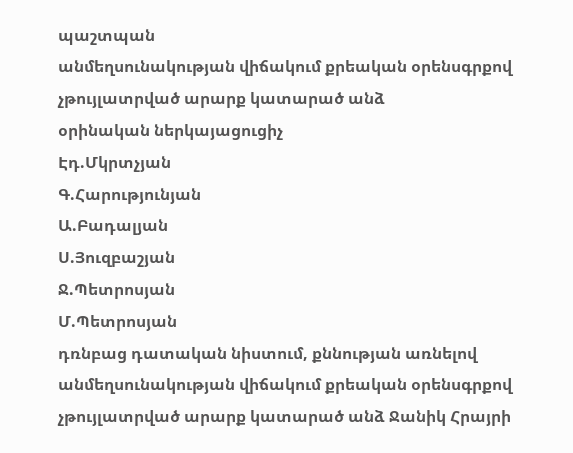պաշտպան
անմեղսունակության վիճակում քրեական օրենսգրքով չթույլատրված արարք կատարած անձ
օրինական ներկայացուցիչ
Էդ.Մկրտչյան
Գ.Հարությունյան
Ա.Բադալյան
Ս.Յուզբաշյան
Ջ.Պետրոսյան
Մ.Պետրոսյան
դռնբաց դատական նիստում, քննության առնելով անմեղսունակության վիճակում քրեական օրենսգրքով չթույլատրված արարք կատարած անձ Ջանիկ Հրայրի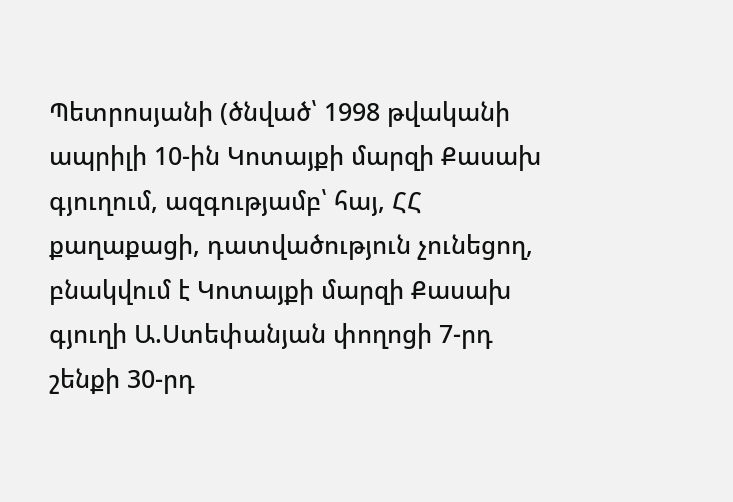Պետրոսյանի (ծնված՝ 1998 թվականի ապրիլի 10-ին Կոտայքի մարզի Քասախ գյուղում, ազգությամբ՝ հայ, ՀՀ քաղաքացի, դատվածություն չունեցող, բնակվում է Կոտայքի մարզի Քասախ գյուղի Ա.Ստեփանյան փողոցի 7-րդ շենքի 30-րդ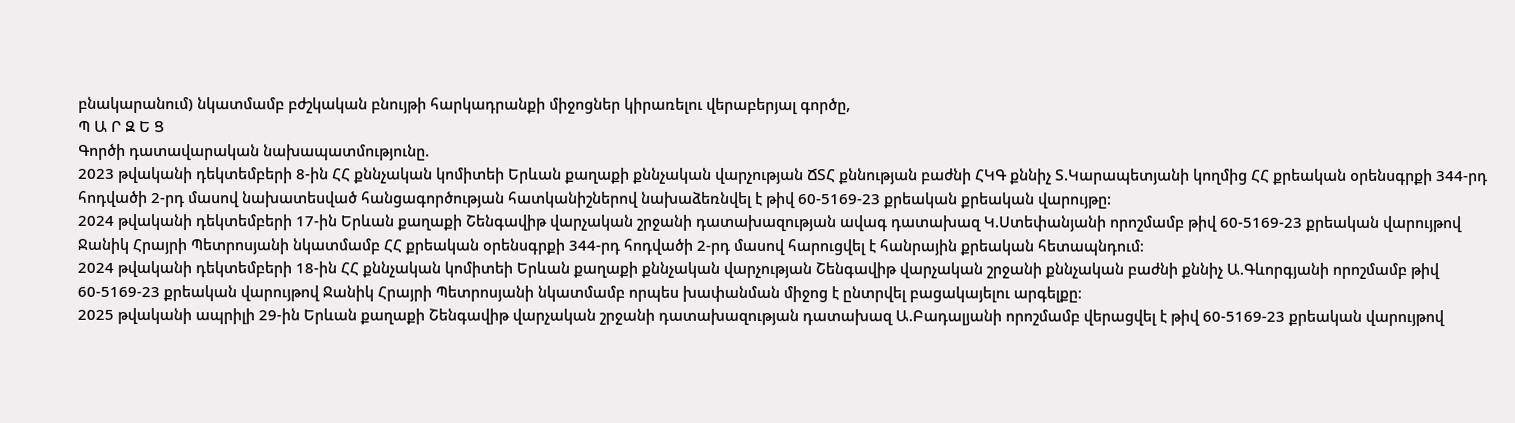բնակարանում) նկատմամբ բժշկական բնույթի հարկադրանքի միջոցներ կիրառելու վերաբերյալ գործը,
Պ Ա Ր Զ Ե Ց
Գործի դատավարական նախապատմությունը.
2023 թվականի դեկտեմբերի 8-ին ՀՀ քննչական կոմիտեի Երևան քաղաքի քննչական վարչության ՃՏՀ քննության բաժնի ՀԿԳ քննիչ Տ.Կարապետյանի կողմից ՀՀ քրեական օրենսգրքի 344-րդ հոդվածի 2-րդ մասով նախատեսված հանցագործության հատկանիշներով նախաձեռնվել է թիվ 60-5169-23 քրեական քրեական վարույթը:
2024 թվականի դեկտեմբերի 17-ին Երևան քաղաքի Շենգավիթ վարչական շրջանի դատախազության ավագ դատախազ Կ.Ստեփանյանի որոշմամբ թիվ 60-5169-23 քրեական վարույթով Ջանիկ Հրայրի Պետրոսյանի նկատմամբ ՀՀ քրեական օրենսգրքի 344-րդ հոդվածի 2-րդ մասով հարուցվել է հանրային քրեական հետապնդում։
2024 թվականի դեկտեմբերի 18-ին ՀՀ քննչական կոմիտեի Երևան քաղաքի քննչական վարչության Շենգավիթ վարչական շրջանի քննչական բաժնի քննիչ Ա.Գևորգյանի որոշմամբ թիվ 60-5169-23 քրեական վարույթով Ջանիկ Հրայրի Պետրոսյանի նկատմամբ որպես խափանման միջոց է ընտրվել բացակայելու արգելքը։
2025 թվականի ապրիլի 29-ին Երևան քաղաքի Շենգավիթ վարչական շրջանի դատախազության դատախազ Ա.Բադալյանի որոշմամբ վերացվել է թիվ 60-5169-23 քրեական վարույթով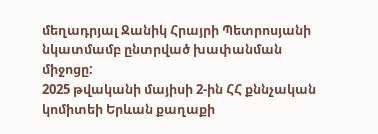մեղադրյալ Ջանիկ Հրայրի Պետրոսյանի նկատմամբ ընտրված խափանման միջոցը:
2025 թվականի մայիսի 2-ին ՀՀ քննչական կոմիտեի Երևան քաղաքի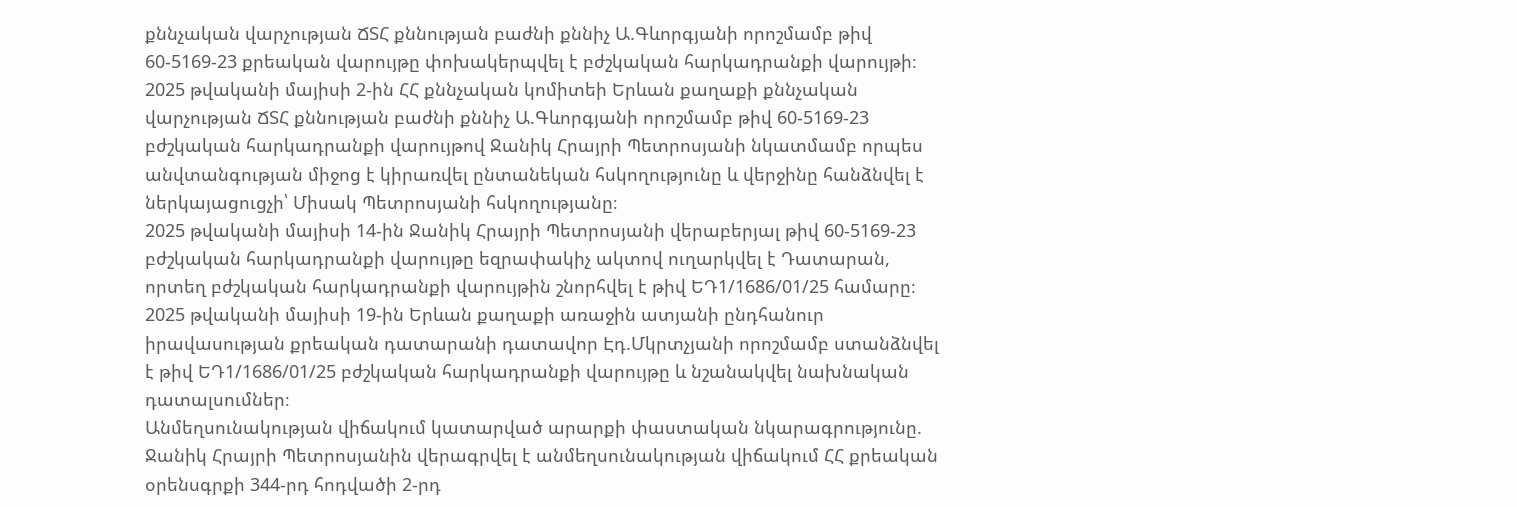քննչական վարչության ՃՏՀ քննության բաժնի քննիչ Ա.Գևորգյանի որոշմամբ թիվ 60-5169-23 քրեական վարույթը փոխակերպվել է բժշկական հարկադրանքի վարույթի։
2025 թվականի մայիսի 2-ին ՀՀ քննչական կոմիտեի Երևան քաղաքի քննչական վարչության ՃՏՀ քննության բաժնի քննիչ Ա.Գևորգյանի որոշմամբ թիվ 60-5169-23 բժշկական հարկադրանքի վարույթով Ջանիկ Հրայրի Պետրոսյանի նկատմամբ որպես անվտանգության միջոց է կիրառվել ընտանեկան հսկողությունը և վերջինը հանձնվել է ներկայացուցչի՝ Միսակ Պետրոսյանի հսկողությանը։
2025 թվականի մայիսի 14-ին Ջանիկ Հրայրի Պետրոսյանի վերաբերյալ թիվ 60-5169-23 բժշկական հարկադրանքի վարույթը եզրափակիչ ակտով ուղարկվել է Դատարան, որտեղ բժշկական հարկադրանքի վարույթին շնորհվել է թիվ ԵԴ1/1686/01/25 համարը։
2025 թվականի մայիսի 19-ին Երևան քաղաքի առաջին ատյանի ընդհանուր իրավասության քրեական դատարանի դատավոր Էդ.Մկրտչյանի որոշմամբ ստանձնվել է թիվ ԵԴ1/1686/01/25 բժշկական հարկադրանքի վարույթը և նշանակվել նախնական դատալսումներ։
Անմեղսունակության վիճակում կատարված արարքի փաստական նկարագրությունը.
Ջանիկ Հրայրի Պետրոսյանին վերագրվել է անմեղսունակության վիճակում ՀՀ քրեական օրենսգրքի 344-րդ հոդվածի 2-րդ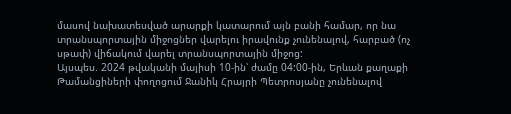մասով նախատեսված արարքի կատարում այն բանի համար, որ նա տրանսպորտային միջոցներ վարելու իրավունք չունենալով, հարբած (ոչ սթափ) վիճակում վարել տրանսպորտային միջոց:
Այսպես. 2024 թվականի մայիսի 10-ին՝ ժամը 04:00-ին, Երևան քաղաքի Թամանցիների փողոցում Ջանիկ Հրայրի Պետրոսյանը չունենալով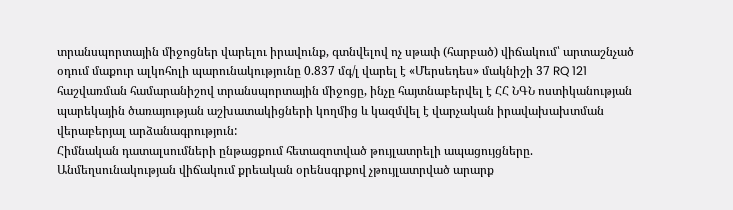տրանսպորտային միջոցներ վարելու իրավունք, գտնվելով ոչ սթափ (հարբած) վիճակում՝ արտաշնչած օդում մաքուր ալկոհոլի պարունակությունը 0.837 մգ/լ վարել է «Մերսեդես» մակնիշի 37 RQ 121 հաշվառման համարանիշով տրանսպորտային միջոցը, ինչը հայտնաբերվել է ՀՀ ՆԳՆ ոստիկանության պարեկային ծառայության աշխատակիցների կողմից և կազմվել է վարչական իրավախախտման վերաբերյալ արձանագրություն:
Հիմնական դատալսումների ընթացքում հետազոտված թույլատրելի ապացույցները.
Անմեղսունակության վիճակում քրեական օրենսգրքով չթույլատրված արարք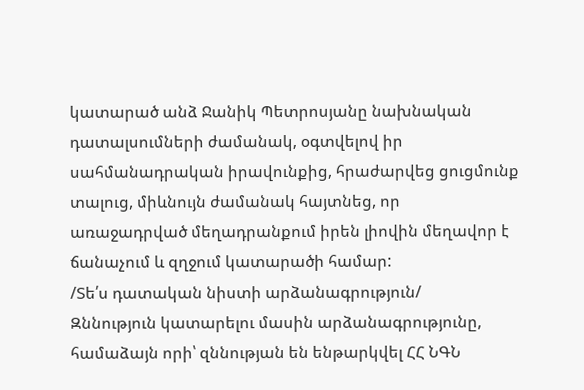կատարած անձ Ջանիկ Պետրոսյանը նախնական դատալսումների ժամանակ, օգտվելով իր սահմանադրական իրավունքից, հրաժարվեց ցուցմունք տալուց, միևնույն ժամանակ հայտնեց, որ առաջադրված մեղադրանքում իրեն լիովին մեղավոր է ճանաչում և զղջում կատարածի համար:
/Տե՛ս դատական նիստի արձանագրություն/
Զննություն կատարելու մասին արձանագրությունը, համաձայն որի՝ զննության են ենթարկվել ՀՀ ՆԳՆ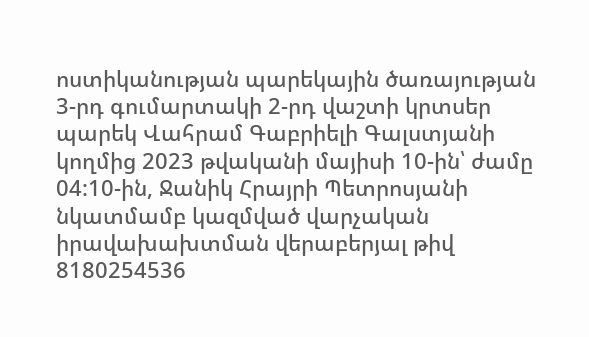ոստիկանության պարեկային ծառայության 3-րդ գումարտակի 2-րդ վաշտի կրտսեր պարեկ Վահրամ Գաբրիելի Գալստյանի կողմից 2023 թվականի մայիսի 10-ին՝ ժամը 04:10-ին, Ջանիկ Հրայրի Պետրոսյանի նկատմամբ կազմված վարչական իրավախախտման վերաբերյալ թիվ 8180254536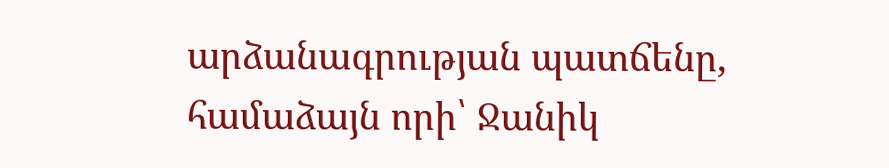արձանագրության պատճենը, համաձայն որի՝ Ջանիկ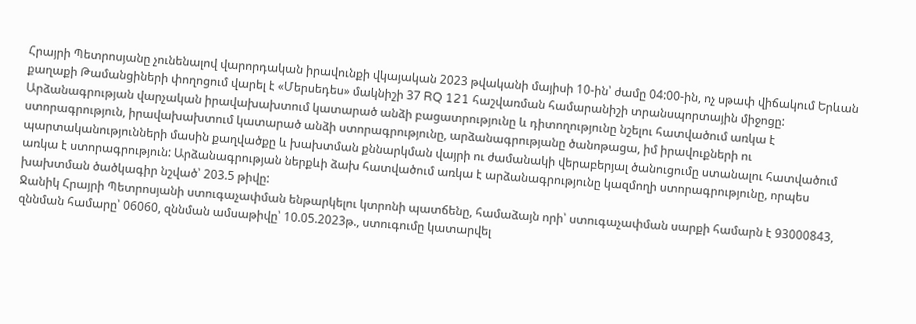Հրայրի Պետրոսյանը չունենալով վարորդական իրավունքի վկայական 2023 թվականի մայիսի 10-ին՝ ժամը 04:00-ին, ոչ սթափ վիճակում Երևան քաղաքի Թամանցիների փողոցում վարել է «Մերսեդես» մակնիշի 37 RQ 121 հաշվառման համարանիշի տրանսպորտային միջոցը: Արձանագրության վարչական իրավախախտում կատարած անձի բացատրությունը և դիտողությունը նշելու հատվածում առկա է ստորագրություն, իրավախախտում կատարած անձի ստորագրությունը, արձանագրությանը ծանոթացա, իմ իրավուքների ու պարտականությունների մասին քաղվածքը և խախտման քննարկման վայրի ու ժամանակի վերաբերյալ ծանուցումը ստանալու հատվածում առկա է ստորագրություն: Արձանագրության ներքևի ձախ հատվածում առկա է արձանագրությունը կազմողի ստորագրությունը, որպես խախտման ծածկագիր նշված՝ 203.5 թիվը:
Ջանիկ Հրայրի Պետրոսյանի ստուգաչափման ենթարկելու կտրոնի պատճենը, համաձայն որի՝ ստուգաչափման սարքի համարն է 93000843, զննման համարը՝ 06060, զննման ամսաթիվը՝ 10.05.2023թ., ստուգումը կատարվել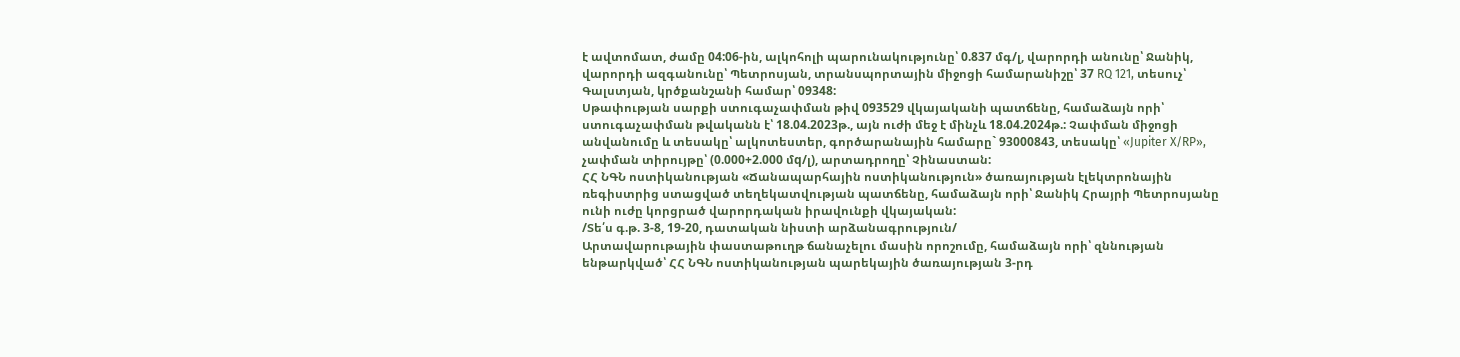է ավտոմատ, ժամը 04:06-ին, ալկոհոլի պարունակությունը՝ 0.837 մգ/լ, վարորդի անունը՝ Ջանիկ, վարորդի ազգանունը՝ Պետրոսյան, տրանսպորտային միջոցի համարանիշը՝ 37 RQ 121, տեսուչ՝ Գալստյան, կրծքանշանի համար՝ 09348:
Սթափության սարքի ստուգաչափման թիվ 093529 վկայականի պատճենը, համաձայն որի՝ ստուգաչափման թվականն է՝ 18.04.2023թ., այն ուժի մեջ է մինչև 18.04.2024թ.: Չափման միջոցի անվանումը և տեսակը՝ ալկոտեստեր, գործարանային համարը` 93000843, տեսակը՝ «Jupiter X/RP», չափման տիրույթը՝ (0.000+2.000 մq/լ), արտադրողը՝ Չինաստան:
ՀՀ ՆԳՆ ոստիկանության «Ճանապարհային ոստիկանություն» ծառայության էլեկտրոնային ռեգիստրից ստացված տեղեկատվության պատճենը, համաձայն որի՝ Ջանիկ Հրայրի Պետրոսյանը ունի ուժը կորցրած վարորդական իրավունքի վկայական:
/Տե՛ս գ.թ. 3-8, 19-20, դատական նիստի արձանագրություն/
Արտավարութային փաստաթուղթ ճանաչելու մասին որոշումը, համաձայն որի՝ զննության ենթարկված՝ ՀՀ ՆԳՆ ոստիկանության պարեկային ծառայության 3-րդ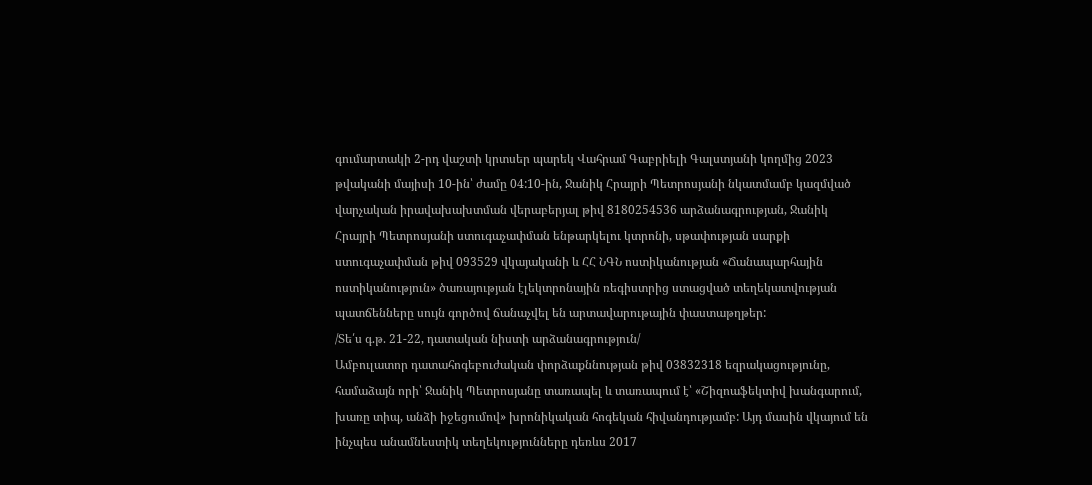գումարտակի 2-րդ վաշտի կրտսեր պարեկ Վահրամ Գաբրիելի Գալստյանի կողմից 2023 թվականի մայիսի 10-ին՝ ժամը 04:10-ին, Ջանիկ Հրայրի Պետրոսյանի նկատմամբ կազմված վարչական իրավախախտման վերաբերյալ թիվ 8180254536 արձանագրության, Ջանիկ Հրայրի Պետրոսյանի ստուգաչափման ենթարկելու կտրոնի, սթափության սարքի ստուգաչափման թիվ 093529 վկայականի և ՀՀ ՆԳՆ ոստիկանության «Ճանապարհային ոստիկանություն» ծառայության էլեկտրոնային ռեգիստրից ստացված տեղեկատվության պատճենները սույն գործով ճանաչվել են արտավարութային փաստաթղթեր:
/Տե՛ս գ.թ. 21-22, դատական նիստի արձանագրություն/
Ամբուլատոր դատահոգեբուժական փորձաքննության թիվ 03832318 եզրակացությունը, համաձայն որի՝ Ջանիկ Պետրոսյանը տառապել և տառապում է՝ «Շիզոաֆեկտիվ խանգարում, խառը տիպ, անձի իջեցումով» խրոնիկական հոգեկան հիվանդությամբ: Այդ մասին վկայում են ինչպես անամնեստիկ տեղեկությունները դեռևս 2017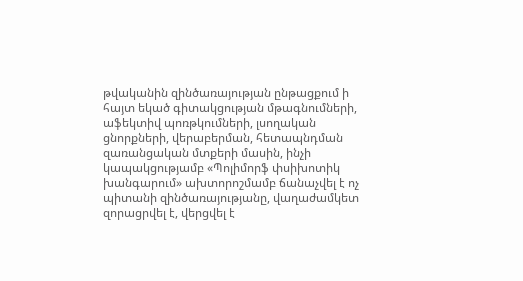թվականին զինծառայության ընթացքում ի հայտ եկած գիտակցության մթագնումների, աֆեկտիվ պոռթկումների, լսողական ցնորքների, վերաբերման, հետապնդման զառանցական մտքերի մասին, ինչի կապակցությամբ «Պոլիմորֆ փսիխոտիկ խանգարում» ախտորոշմամբ ճանաչվել է ոչ պիտանի զինծառայությանը, վաղաժամկետ զորացրվել է, վերցվել է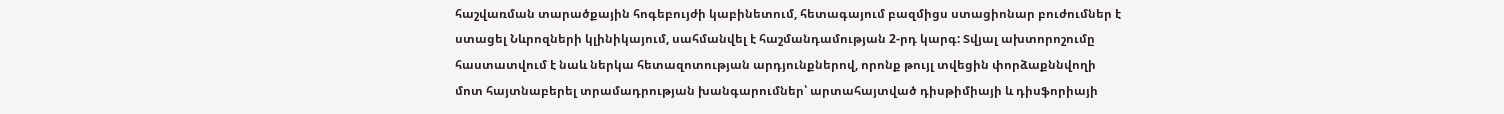հաշվառման տարածքային հոգեբույժի կաբինետում, հետագայում բազմիցս ստացիոնար բուժումներ է ստացել Նևրոզների կլինիկայում, սահմանվել է հաշմանդամության 2-րդ կարգ: Տվյալ ախտորոշումը հաստատվում է նաև ներկա հետազոտության արդյունքներով, որոնք թույլ տվեցին փորձաքննվողի մոտ հայտնաբերել տրամադրության խանգարումներ՝ արտահայտված դիսթիմիայի և դիսֆորիայի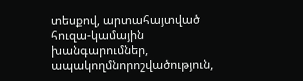տեսքով, արտահայտված հուզա-կամային խանգարումներ, ապակողմնորոշվածություն,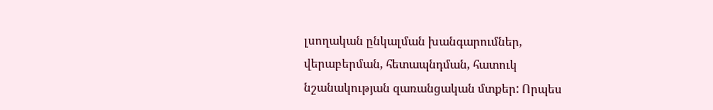լսողական ընկալման խանգարումներ, վերաբերման, հետապնդման, հատուկ նշանակության զառանցական մտքեր: Որպես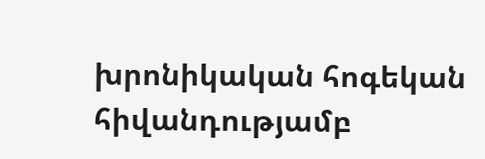խրոնիկական հոգեկան հիվանդությամբ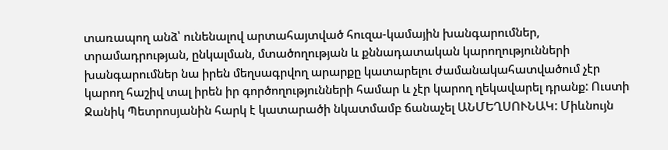տառապող անձ՝ ունենալով արտահայտված հուզա-կամային խանգարումներ, տրամադրության, ընկալման, մտածողության և քննադատական կարողությունների խանգարումներ նա իրեն մեղսագրվող արարքը կատարելու ժամանակահատվածում չէր կարող հաշիվ տալ իրեն իր գործողությունների համար և չէր կարող ղեկավարել դրանք: Ուստի Ջանիկ Պետրոսյանին հարկ է կատարածի նկատմամբ ճանաչել ԱՆՄԵՂՍՈՒՆԱԿ: Միևնույն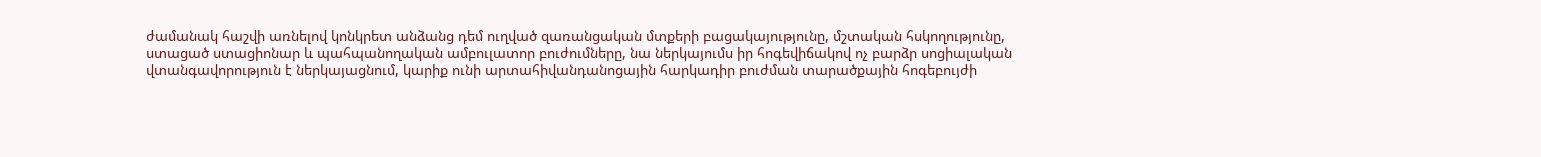ժամանակ հաշվի առնելով կոնկրետ անձանց դեմ ուղված զառանցական մտքերի բացակայությունը, մշտական հսկողությունը, ստացած ստացիոնար և պահպանողական ամբուլատոր բուժումները, նա ներկայումս իր հոգեվիճակով ոչ բարձր սոցիալական վտանգավորություն է ներկայացնում, կարիք ունի արտահիվանդանոցային հարկադիր բուժման տարածքային հոգեբույժի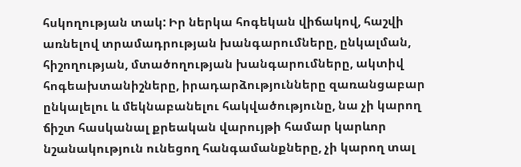հսկողության տակ: Իր ներկա հոգեկան վիճակով, հաշվի առնելով տրամադրության խանգարումները, ընկալման, հիշողության, մտածողության խանգարումները, ակտիվ հոգեախտանիշները, իրադարձությունները զառանցաբար ընկալելու և մեկնաբանելու հակվածությունը, նա չի կարող ճիշտ հասկանալ քրեական վարույթի համար կարևոր նշանակություն ունեցող հանգամանքները, չի կարող տալ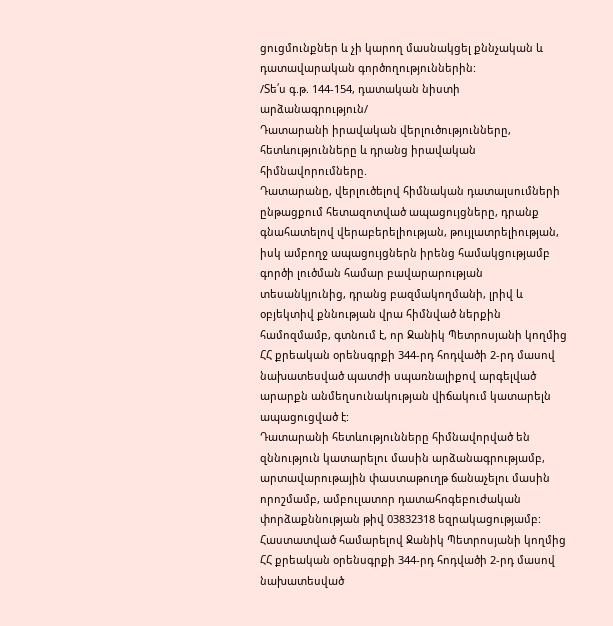ցուցմունքներ և չի կարող մասնակցել քննչական և դատավարական գործողություններին:
/Տե՛ս գ.թ. 144-154, դատական նիստի արձանագրություն/
Դատարանի իրավական վերլուծությունները, հետևությունները և դրանց իրավական հիմնավորումները.
Դատարանը, վերլուծելով հիմնական դատալսումների ընթացքում հետազոտված ապացույցները, դրանք գնահատելով վերաբերելիության, թույլատրելիության, իսկ ամբողջ ապացույցներն իրենց համակցությամբ գործի լուծման համար բավարարության տեսանկյունից, դրանց բազմակողմանի, լրիվ և օբյեկտիվ քննության վրա հիմնված ներքին համոզմամբ, գտնում է, որ Ջանիկ Պետրոսյանի կողմից ՀՀ քրեական օրենսգրքի 344-րդ հոդվածի 2-րդ մասով նախատեսված պատժի սպառնալիքով արգելված արարքն անմեղսունակության վիճակում կատարելն ապացուցված է:
Դատարանի հետևությունները հիմնավորված են զննություն կատարելու մասին արձանագրությամբ, արտավարութային փաստաթուղթ ճանաչելու մասին որոշմամբ, ամբուլատոր դատահոգեբուժական փորձաքննության թիվ 03832318 եզրակացությամբ:
Հաստատված համարելով Ջանիկ Պետրոսյանի կողմից ՀՀ քրեական օրենսգրքի 344-րդ հոդվածի 2-րդ մասով նախատեսված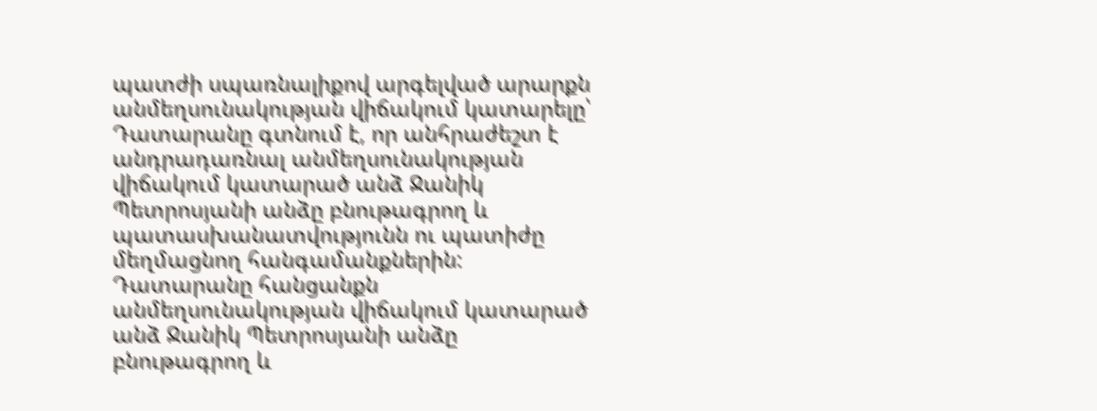պատժի սպառնալիքով արգելված արարքն անմեղսունակության վիճակում կատարելը՝ Դատարանը գտնում է, որ անհրաժեշտ է անդրադառնալ անմեղսունակության վիճակում կատարած անձ Ջանիկ Պետրոսյանի անձը բնութագրող և պատասխանատվությունն ու պատիժը մեղմացնող հանգամանքներին:
Դատարանը հանցանքն անմեղսունակության վիճակում կատարած անձ Ջանիկ Պետրոսյանի անձը բնութագրող և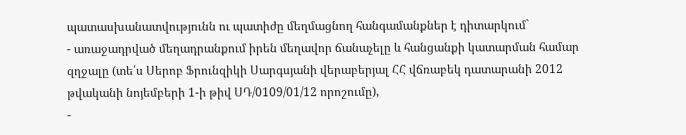պատասխանատվությունն ու պատիժը մեղմացնող հանգամանքներ է դիտարկում`
- առաջադրված մեղադրանքում իրեն մեղավոր ճանաչելը և հանցանքի կատարման համար զղջալը (տե՛ս Սերոբ Ֆրունզիկի Սարգսյանի վերաբերյալ ՀՀ վճռաբեկ դատարանի 2012 թվականի նոյեմբերի 1-ի թիվ ՍԴ/0109/01/12 որոշումը),
-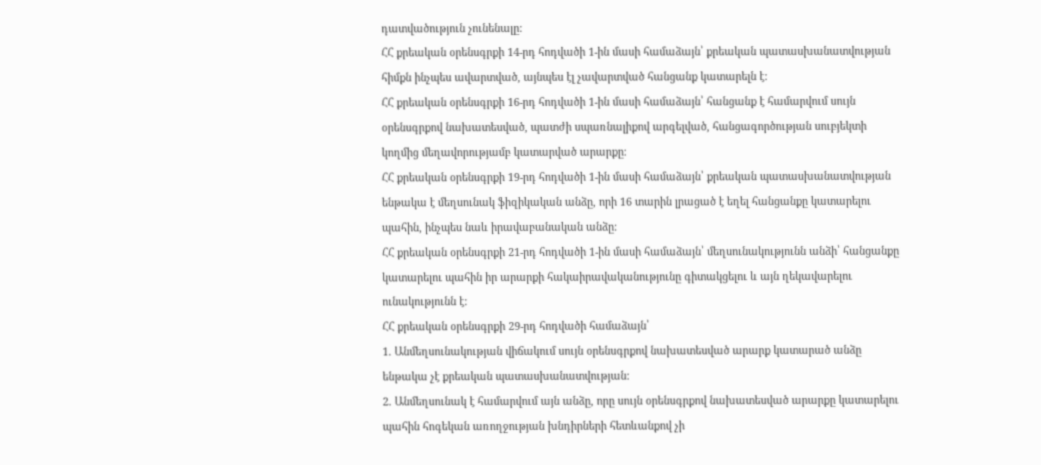դատվածություն չունենալը:
ՀՀ քրեական օրենսգրքի 14-րդ հոդվածի 1-ին մասի համաձայն՝ քրեական պատասխանատվության հիմքն ինչպես ավարտված, այնպես էլ չավարտված հանցանք կատարելն է:
ՀՀ քրեական օրենսգրքի 16-րդ հոդվածի 1-ին մասի համաձայն՝ հանցանք է համարվում սույն օրենսգրքով նախատեսված, պատժի սպառնալիքով արգելված, հանցագործության սուբյեկտի կողմից մեղավորությամբ կատարված արարքը։
ՀՀ քրեական օրենսգրքի 19-րդ հոդվածի 1-ին մասի համաձայն՝ քրեական պատասխանատվության ենթակա է մեղսունակ ֆիզիկական անձը, որի 16 տարին լրացած է եղել հանցանքը կատարելու պահին, ինչպես նաև իրավաբանական անձը:
ՀՀ քրեական օրենսգրքի 21-րդ հոդվածի 1-ին մասի համաձայն՝ մեղսունակությունն անձի՝ հանցանքը կատարելու պահին իր արարքի հակաիրավականությունը գիտակցելու և այն ղեկավարելու ունակությունն է:
ՀՀ քրեական օրենսգրքի 29-րդ հոդվածի համաձայն՝
1. Անմեղսունակության վիճակում սույն օրենսգրքով նախատեսված արարք կատարած անձը ենթակա չէ քրեական պատասխանատվության:
2. Անմեղսունակ է համարվում այն անձը, որը սույն օրենսգրքով նախատեսված արարքը կատարելու պահին հոգեկան առողջության խնդիրների հետևանքով չի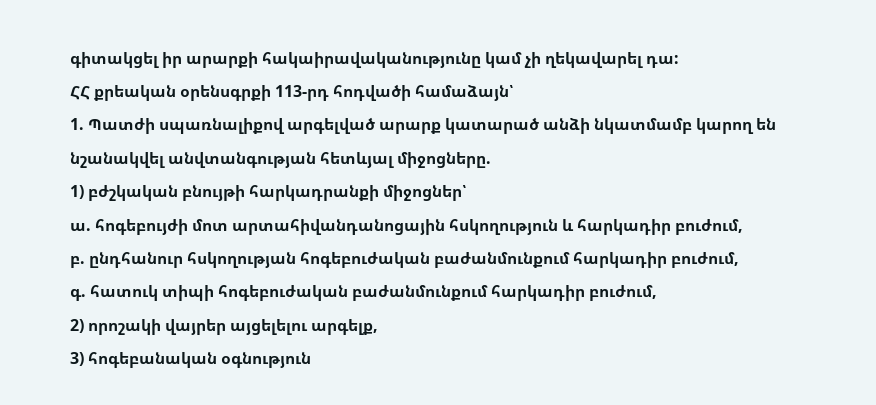գիտակցել իր արարքի հակաիրավականությունը կամ չի ղեկավարել դա:
ՀՀ քրեական օրենսգրքի 113-րդ հոդվածի համաձայն՝
1. Պատժի սպառնալիքով արգելված արարք կատարած անձի նկատմամբ կարող են նշանակվել անվտանգության հետևյալ միջոցները.
1) բժշկական բնույթի հարկադրանքի միջոցներ՝
ա. հոգեբույժի մոտ արտահիվանդանոցային հսկողություն և հարկադիր բուժում,
բ. ընդհանուր հսկողության հոգեբուժական բաժանմունքում հարկադիր բուժում,
գ. հատուկ տիպի հոգեբուժական բաժանմունքում հարկադիր բուժում,
2) որոշակի վայրեր այցելելու արգելք,
3) հոգեբանական օգնություն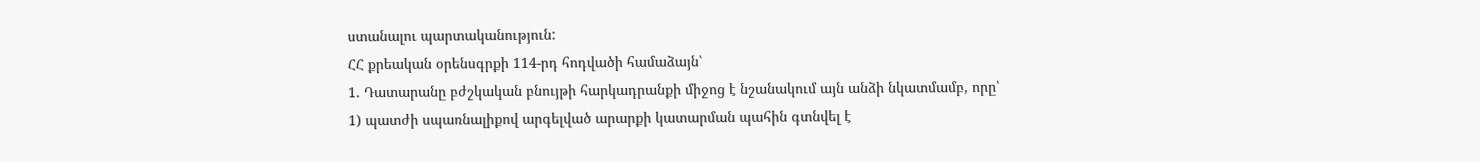ստանալու պարտականություն:
ՀՀ քրեական օրենսգրքի 114-րդ հոդվածի համաձայն՝
1. Դատարանը բժշկական բնույթի հարկադրանքի միջոց է նշանակում այն անձի նկատմամբ, որը՝
1) պատժի սպառնալիքով արգելված արարքի կատարման պահին գտնվել է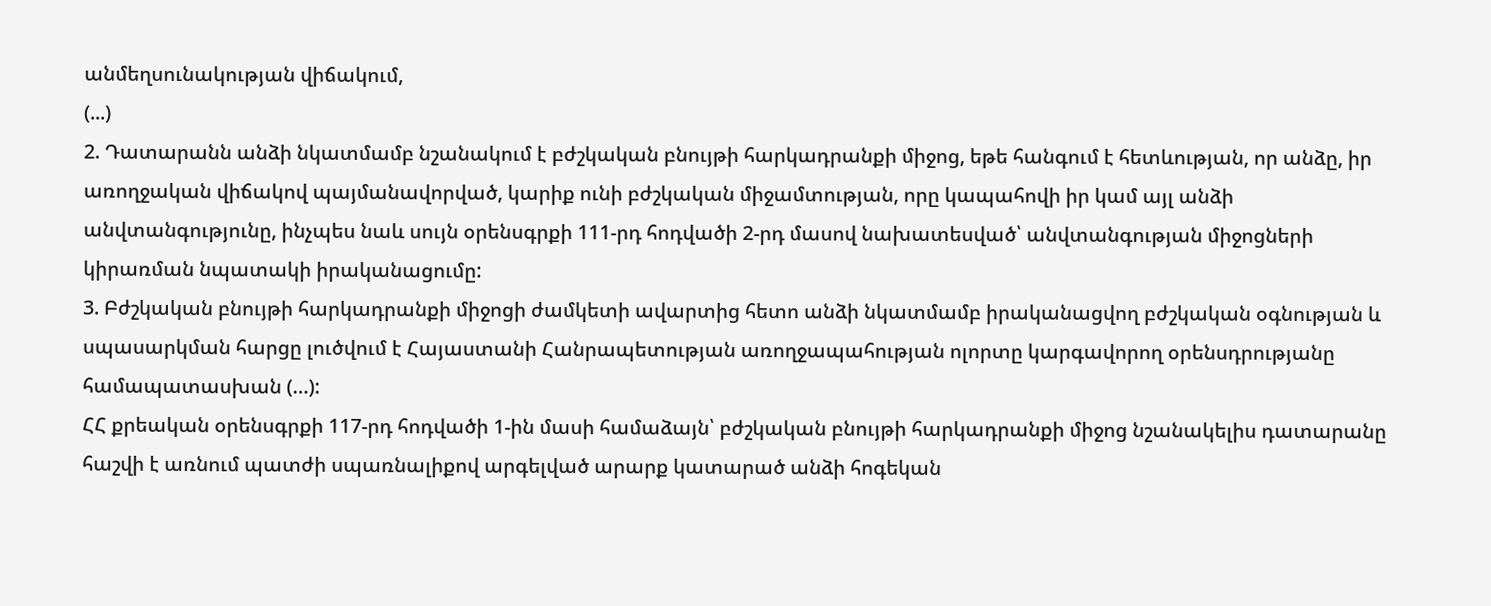անմեղսունակության վիճակում,
(...)
2. Դատարանն անձի նկատմամբ նշանակում է բժշկական բնույթի հարկադրանքի միջոց, եթե հանգում է հետևության, որ անձը, իր առողջական վիճակով պայմանավորված, կարիք ունի բժշկական միջամտության, որը կապահովի իր կամ այլ անձի անվտանգությունը, ինչպես նաև սույն օրենսգրքի 111-րդ հոդվածի 2-րդ մասով նախատեսված՝ անվտանգության միջոցների կիրառման նպատակի իրականացումը:
3. Բժշկական բնույթի հարկադրանքի միջոցի ժամկետի ավարտից հետո անձի նկատմամբ իրականացվող բժշկական օգնության և սպասարկման հարցը լուծվում է Հայաստանի Հանրապետության առողջապահության ոլորտը կարգավորող օրենսդրությանը համապատասխան (…):
ՀՀ քրեական օրենսգրքի 117-րդ հոդվածի 1-ին մասի համաձայն՝ բժշկական բնույթի հարկադրանքի միջոց նշանակելիս դատարանը հաշվի է առնում պատժի սպառնալիքով արգելված արարք կատարած անձի հոգեկան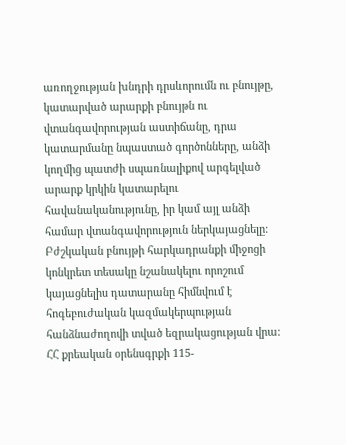առողջության խնդրի դրսևորումն ու բնույթը, կատարված արարքի բնույթն ու վտանգավորության աստիճանը, դրա կատարմանը նպաստած գործոնները, անձի կողմից պատժի սպառնալիքով արգելված արարք կրկին կատարելու հավանականությունը, իր կամ այլ անձի համար վտանգավորություն ներկայացնելը: Բժշկական բնույթի հարկադրանքի միջոցի կոնկրետ տեսակը նշանակելու որոշում կայացնելիս դատարանը հիմնվում է հոգեբուժական կազմակերպության հանձնաժողովի տված եզրակացության վրա:
ՀՀ քրեական օրենսգրքի 115-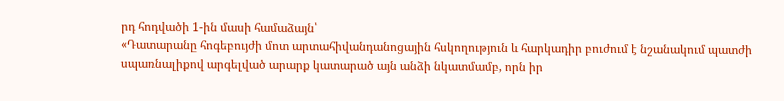րդ հոդվածի 1-ին մասի համաձայն՝
«Դատարանը հոգեբույժի մոտ արտահիվանդանոցային հսկողություն և հարկադիր բուժում է նշանակում պատժի սպառնալիքով արգելված արարք կատարած այն անձի նկատմամբ, որն իր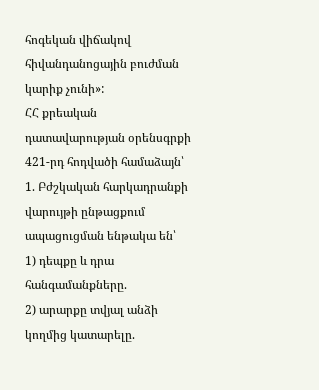հոգեկան վիճակով հիվանդանոցային բուժման կարիք չունի»:
ՀՀ քրեական դատավարության օրենսգրքի 421-րդ հոդվածի համաձայն՝
1. Բժշկական հարկադրանքի վարույթի ընթացքում ապացուցման ենթակա են՝
1) դեպքը և դրա հանգամանքները.
2) արարքը տվյալ անձի կողմից կատարելը.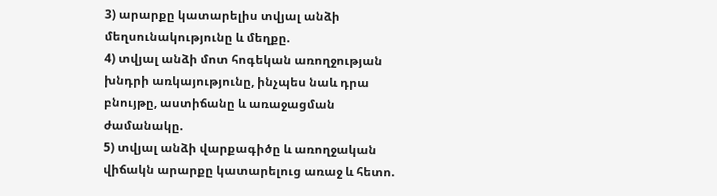3) արարքը կատարելիս տվյալ անձի մեղսունակությունը և մեղքը.
4) տվյալ անձի մոտ հոգեկան առողջության խնդրի առկայությունը, ինչպես նաև դրա բնույթը, աստիճանը և առաջացման ժամանակը.
5) տվյալ անձի վարքագիծը և առողջական վիճակն արարքը կատարելուց առաջ և հետո.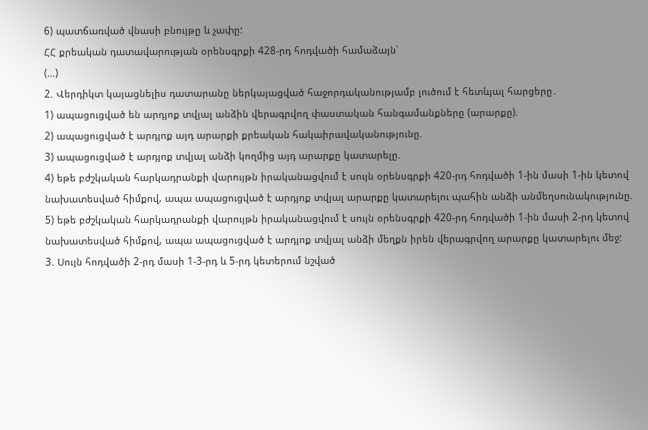6) պատճառված վնասի բնույթը և չափը:
ՀՀ քրեական դատավարության օրենսգրքի 428-րդ հոդվածի համաձայն՝
(…)
2. Վերդիկտ կայացնելիս դատարանը ներկայացված հաջորդականությամբ լուծում է հետևյալ հարցերը․
1) ապացուցված են արդյոք տվյալ անձին վերագրվող փաստական հանգամանքները (արարքը).
2) ապացուցված է արդյոք այդ արարքի քրեական հակաիրավականությունը.
3) ապացուցված է արդյոք տվյալ անձի կողմից այդ արարքը կատարելը.
4) եթե բժշկական հարկադրանքի վարույթն իրականացվում է սույն օրենսգրքի 420-րդ հոդվածի 1-ին մասի 1-ին կետով նախատեսված հիմքով, ապա ապացուցված է արդյոք տվյալ արարքը կատարելու պահին անձի անմեղսունակությունը.
5) եթե բժշկական հարկադրանքի վարույթն իրականացվում է սույն օրենսգրքի 420-րդ հոդվածի 1-ին մասի 2-րդ կետով նախատեսված հիմքով, ապա ապացուցված է արդյոք տվյալ անձի մեղքն իրեն վերագրվող արարքը կատարելու մեջ:
3. Սույն հոդվածի 2-րդ մասի 1-3-րդ և 5-րդ կետերում նշված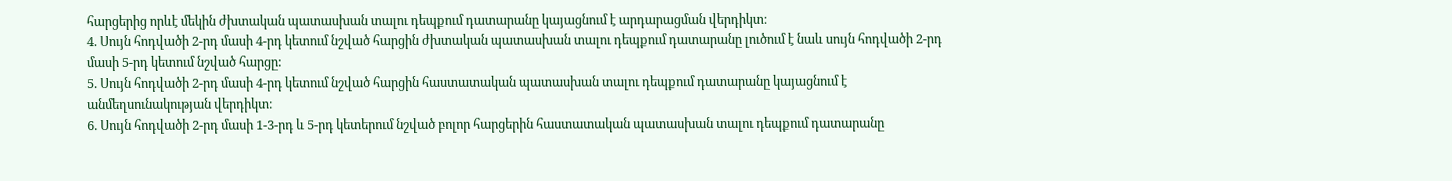հարցերից որևէ մեկին ժխտական պատասխան տալու դեպքում դատարանը կայացնում է արդարացման վերդիկտ։
4. Սույն հոդվածի 2-րդ մասի 4-րդ կետում նշված հարցին ժխտական պատասխան տալու դեպքում դատարանը լուծում է նաև սույն հոդվածի 2-րդ մասի 5-րդ կետում նշված հարցը:
5. Սույն հոդվածի 2-րդ մասի 4-րդ կետում նշված հարցին հաստատական պատասխան տալու դեպքում դատարանը կայացնում է անմեղսունակության վերդիկտ։
6. Սույն հոդվածի 2-րդ մասի 1-3-րդ և 5-րդ կետերում նշված բոլոր հարցերին հաստատական պատասխան տալու դեպքում դատարանը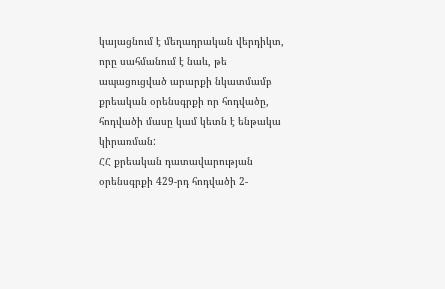կայացնում է մեղադրական վերդիկտ, որը սահմանում է նաև, թե ապացուցված արարքի նկատմամբ քրեական օրենսգրքի որ հոդվածը, հոդվածի մասը կամ կետն է ենթակա կիրառման:
ՀՀ քրեական դատավարության օրենսգրքի 429-րդ հոդվածի 2-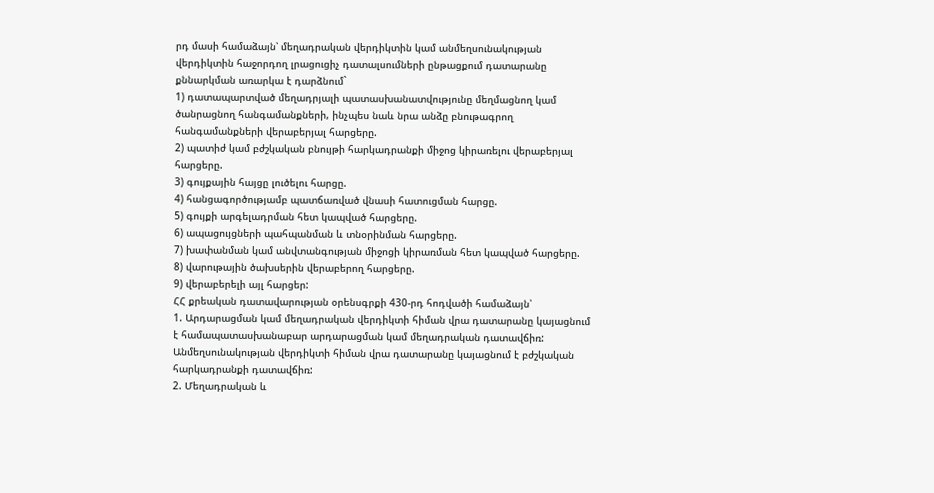րդ մասի համաձայն՝ մեղադրական վերդիկտին կամ անմեղսունակության վերդիկտին հաջորդող լրացուցիչ դատալսումների ընթացքում դատարանը քննարկման առարկա է դարձնում`
1) դատապարտված մեղադրյալի պատասխանատվությունը մեղմացնող կամ ծանրացնող հանգամանքների, ինչպես նաև նրա անձը բնութագրող հանգամանքների վերաբերյալ հարցերը.
2) պատիժ կամ բժշկական բնույթի հարկադրանքի միջոց կիրառելու վերաբերյալ հարցերը.
3) գույքային հայցը լուծելու հարցը.
4) հանցագործությամբ պատճառված վնասի հատուցման հարցը.
5) գույքի արգելադրման հետ կապված հարցերը.
6) ապացույցների պահպանման և տնօրինման հարցերը.
7) խափանման կամ անվտանգության միջոցի կիրառման հետ կապված հարցերը.
8) վարութային ծախսերին վերաբերող հարցերը.
9) վերաբերելի այլ հարցեր:
ՀՀ քրեական դատավարության օրենսգրքի 430-րդ հոդվածի համաձայն՝
1. Արդարացման կամ մեղադրական վերդիկտի հիման վրա դատարանը կայացնում է համապատասխանաբար արդարացման կամ մեղադրական դատավճիռ: Անմեղսունակության վերդիկտի հիման վրա դատարանը կայացնում է բժշկական հարկադրանքի դատավճիռ:
2. Մեղադրական և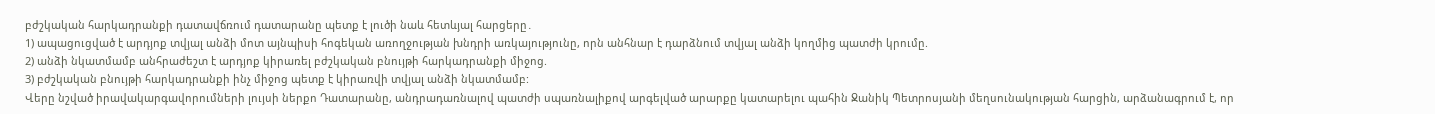բժշկական հարկադրանքի դատավճռում դատարանը պետք է լուծի նաև հետևյալ հարցերը․
1) ապացուցված է արդյոք տվյալ անձի մոտ այնպիսի հոգեկան առողջության խնդրի առկայությունը, որն անհնար է դարձնում տվյալ անձի կողմից պատժի կրումը.
2) անձի նկատմամբ անհրաժեշտ է արդյոք կիրառել բժշկական բնույթի հարկադրանքի միջոց.
3) բժշկական բնույթի հարկադրանքի ինչ միջոց պետք է կիրառվի տվյալ անձի նկատմամբ:
Վերը նշված իրավակարգավորումների լույսի ներքո Դատարանը, անդրադառնալով պատժի սպառնալիքով արգելված արարքը կատարելու պահին Ջանիկ Պետրոսյանի մեղսունակության հարցին, արձանագրում է, որ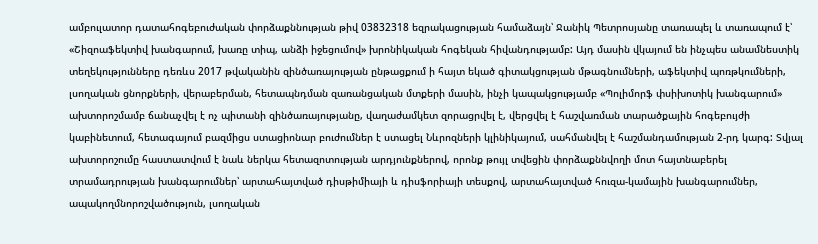ամբուլատոր դատահոգեբուժական փորձաքննության թիվ 03832318 եզրակացության համաձայն՝ Ջանիկ Պետրոսյանը տառապել և տառապում է՝ «Շիզոաֆեկտիվ խանգարում, խառը տիպ, անձի իջեցումով» խրոնիկական հոգեկան հիվանդությամբ: Այդ մասին վկայում են ինչպես անամնեստիկ տեղեկությունները դեռևս 2017 թվականին զինծառայության ընթացքում ի հայտ եկած գիտակցության մթագնումների, աֆեկտիվ պոռթկումների, լսողական ցնորքների, վերաբերման, հետապնդման զառանցական մտքերի մասին, ինչի կապակցությամբ «Պոլիմորֆ փսիխոտիկ խանգարում» ախտորոշմամբ ճանաչվել է ոչ պիտանի զինծառայությանը, վաղաժամկետ զորացրվել է, վերցվել է հաշվառման տարածքային հոգեբույժի կաբինետում, հետագայում բազմիցս ստացիոնար բուժումներ է ստացել Նևրոզների կլինիկայում, սահմանվել է հաշմանդամության 2-րդ կարգ: Տվյալ ախտորոշումը հաստատվում է նաև ներկա հետազոտության արդյունքներով, որոնք թույլ տվեցին փորձաքննվողի մոտ հայտնաբերել տրամադրության խանգարումներ՝ արտահայտված դիսթիմիայի և դիսֆորիայի տեսքով, արտահայտված հուզա-կամային խանգարումներ, ապակողմնորոշվածություն, լսողական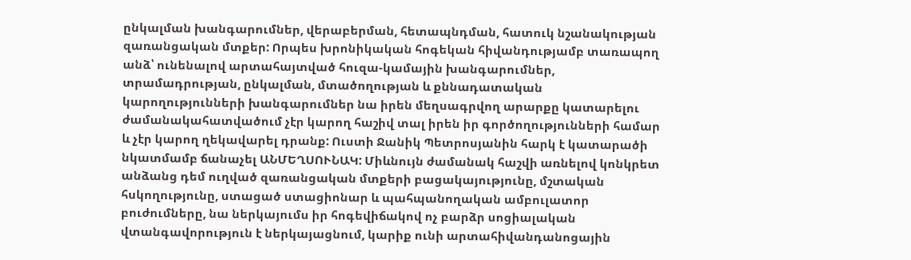ընկալման խանգարումներ, վերաբերման, հետապնդման, հատուկ նշանակության զառանցական մտքեր: Որպես խրոնիկական հոգեկան հիվանդությամբ տառապող անձ՝ ունենալով արտահայտված հուզա-կամային խանգարումներ, տրամադրության, ընկալման, մտածողության և քննադատական կարողությունների խանգարումներ նա իրեն մեղսագրվող արարքը կատարելու ժամանակահատվածում չէր կարող հաշիվ տալ իրեն իր գործողությունների համար և չէր կարող ղեկավարել դրանք: Ուստի Ջանիկ Պետրոսյանին հարկ է կատարածի նկատմամբ ճանաչել ԱՆՄԵՂՍՈՒՆԱԿ: Միևնույն ժամանակ հաշվի առնելով կոնկրետ անձանց դեմ ուղված զառանցական մտքերի բացակայությունը, մշտական հսկողությունը, ստացած ստացիոնար և պահպանողական ամբուլատոր բուժումները, նա ներկայումս իր հոգեվիճակով ոչ բարձր սոցիալական վտանգավորություն է ներկայացնում, կարիք ունի արտահիվանդանոցային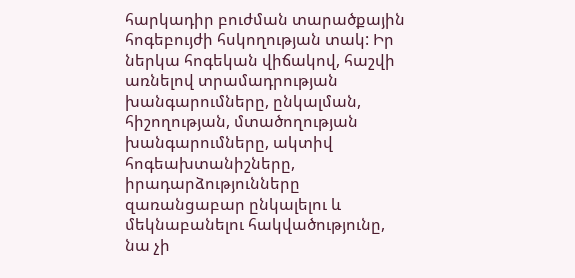հարկադիր բուժման տարածքային հոգեբույժի հսկողության տակ: Իր ներկա հոգեկան վիճակով, հաշվի առնելով տրամադրության խանգարումները, ընկալման, հիշողության, մտածողության խանգարումները, ակտիվ հոգեախտանիշները, իրադարձությունները զառանցաբար ընկալելու և մեկնաբանելու հակվածությունը, նա չի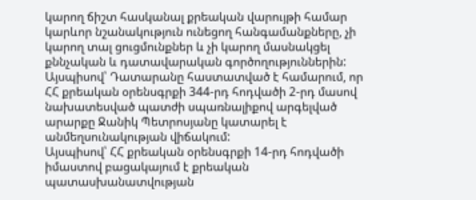կարող ճիշտ հասկանալ քրեական վարույթի համար կարևոր նշանակություն ունեցող հանգամանքները, չի կարող տալ ցուցմունքներ և չի կարող մասնակցել քննչական և դատավարական գործողություններին:
Այսպիսով՝ Դատարանը հաստատված է համարում, որ ՀՀ քրեական օրենսգրքի 344-րդ հոդվածի 2-րդ մասով նախատեսված պատժի սպառնալիքով արգելված արարքը Ջանիկ Պետրոսյանը կատարել է անմեղսունակության վիճակում:
Այսպիսով՝ ՀՀ քրեական օրենսգրքի 14-րդ հոդվածի իմաստով բացակայում է քրեական պատասխանատվության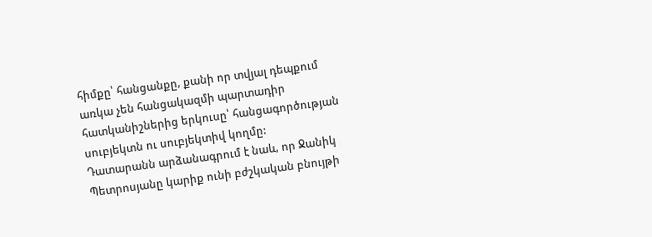հիմքը՝ հանցանքը, քանի որ տվյալ դեպքում առկա չեն հանցակազմի պարտադիր հատկանիշներից երկուսը՝ հանցագործության սուբյեկտն ու սուբյեկտիվ կողմը:
Դատարանն արձանագրում է նաև, որ Ջանիկ Պետրոսյանը կարիք ունի բժշկական բնույթի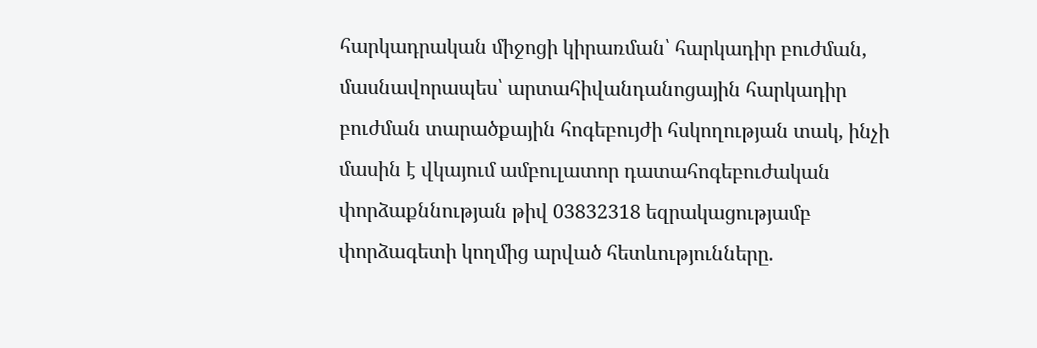հարկադրական միջոցի կիրառման՝ հարկադիր բուժման, մասնավորապես՝ արտահիվանդանոցային հարկադիր բուժման տարածքային հոգեբույժի հսկողության տակ, ինչի մասին է վկայում ամբուլատոր դատահոգեբուժական փորձաքննության թիվ 03832318 եզրակացությամբ փորձագետի կողմից արված հետևությունները.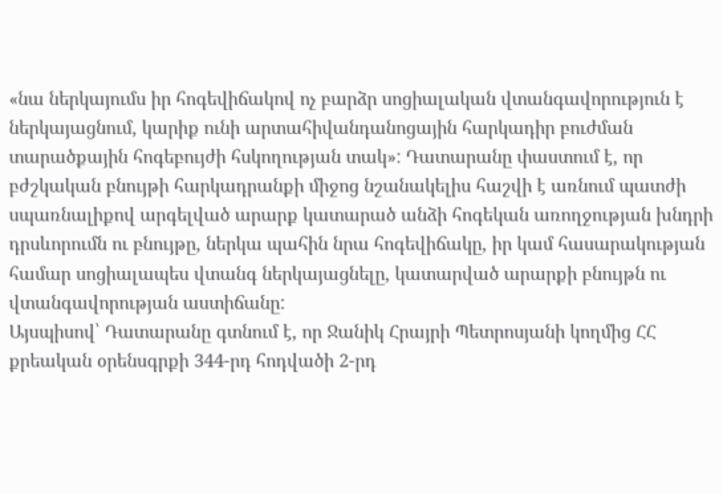«նա ներկայումս իր հոգեվիճակով ոչ բարձր սոցիալական վտանգավորություն է ներկայացնում, կարիք ունի արտահիվանդանոցային հարկադիր բուժման տարածքային հոգեբույժի հսկողության տակ»: Դատարանը փաստում է, որ բժշկական բնույթի հարկադրանքի միջոց նշանակելիս հաշվի է առնում պատժի սպառնալիքով արգելված արարք կատարած անձի հոգեկան առողջության խնդրի դրսևորումն ու բնույթը, ներկա պահին նրա հոգեվիճակը, իր կամ հասարակության համար սոցիալապես վտանգ ներկայացնելը, կատարված արարքի բնույթն ու վտանգավորության աստիճանը:
Այսպիսով՝ Դատարանը գտնում է, որ Ջանիկ Հրայրի Պետրոսյանի կողմից ՀՀ քրեական օրենսգրքի 344-րդ հոդվածի 2-րդ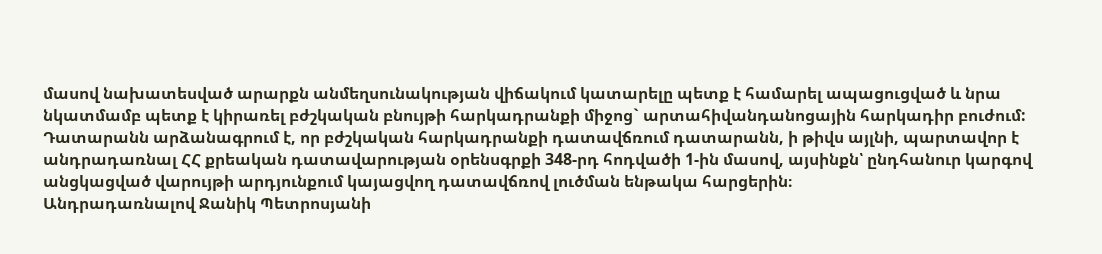մասով նախատեսված արարքն անմեղսունակության վիճակում կատարելը պետք է համարել ապացուցված և նրա նկատմամբ պետք է կիրառել բժշկական բնույթի հարկադրանքի միջոց` արտահիվանդանոցային հարկադիր բուժում:
Դատարանն արձանագրում է, որ բժշկական հարկադրանքի դատավճռում դատարանն, ի թիվս այլնի, պարտավոր է անդրադառնալ ՀՀ քրեական դատավարության օրենսգրքի 348-րդ հոդվածի 1-ին մասով, այսինքն՝ ընդհանուր կարգով անցկացված վարույթի արդյունքում կայացվող դատավճռով լուծման ենթակա հարցերին։
Անդրադառնալով Ջանիկ Պետրոսյանի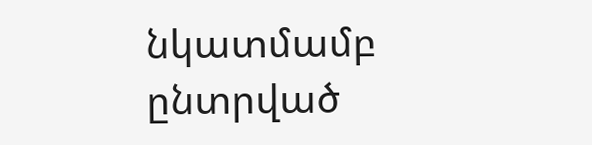նկատմամբ ընտրված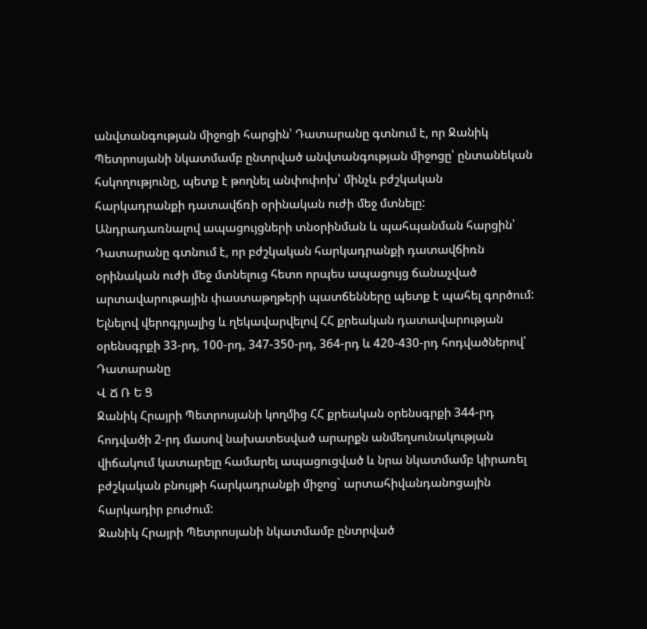անվտանգության միջոցի հարցին՝ Դատարանը գտնում է, որ Ջանիկ Պետրոսյանի նկատմամբ ընտրված անվտանգության միջոցը՝ ընտանեկան հսկողությունը, պետք է թողնել անփոփոխ՝ մինչև բժշկական հարկադրանքի դատավճռի օրինական ուժի մեջ մտնելը:
Անդրադառնալով ապացույցների տնօրինման և պահպանման հարցին՝ Դատարանը գտնում է, որ բժշկական հարկադրանքի դատավճիռն օրինական ուժի մեջ մտնելուց հետո որպես ապացույց ճանաչված արտավարութային փաստաթղթերի պատճենները պետք է պահել գործում:
Ելնելով վերոգրյալից և ղեկավարվելով ՀՀ քրեական դատավարության օրենսգրքի 33-րդ, 100-րդ, 347-350-րդ, 364-րդ և 420-430-րդ հոդվածներով՝ Դատարանը
Վ Ճ Ռ Ե Ց
Ջանիկ Հրայրի Պետրոսյանի կողմից ՀՀ քրեական օրենսգրքի 344-րդ հոդվածի 2-րդ մասով նախատեսված արարքն անմեղսունակության վիճակում կատարելը համարել ապացուցված և նրա նկատմամբ կիրառել բժշկական բնույթի հարկադրանքի միջոց` արտահիվանդանոցային հարկադիր բուժում:
Ջանիկ Հրայրի Պետրոսյանի նկատմամբ ընտրված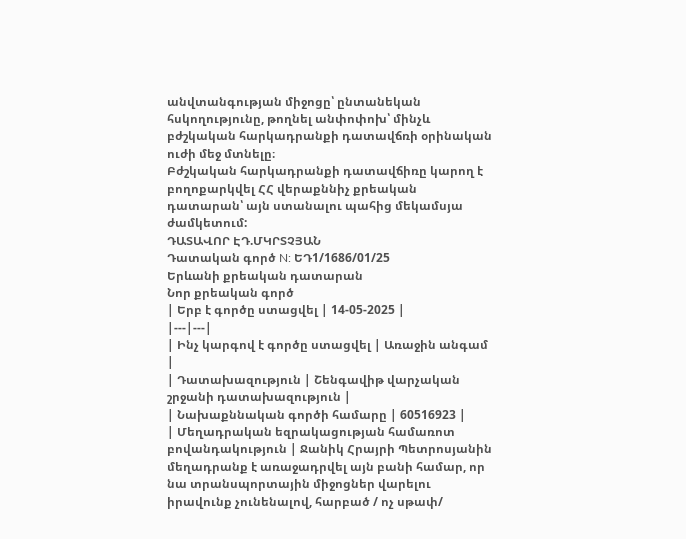անվտանգության միջոցը՝ ընտանեկան հսկողությունը, թողնել անփոփոխ՝ մինչև բժշկական հարկադրանքի դատավճռի օրինական ուժի մեջ մտնելը։
Բժշկական հարկադրանքի դատավճիռը կարող է բողոքարկվել ՀՀ վերաքննիչ քրեական դատարան՝ այն ստանալու պահից մեկամսյա ժամկետում:
ԴԱՏԱՎՈՐ ԷԴ.ՄԿՐՏՉՅԱՆ
Դատական գործ N: ԵԴ1/1686/01/25
Երևանի քրեական դատարան
Նոր քրեական գործ
| Երբ է գործը ստացվել | 14-05-2025 |
|---|---|
| Ինչ կարգով է գործը ստացվել | Առաջին անգամ |
| Դատախազություն | Շենգավիթ վարչական շրջանի դատախազություն |
| Նախաքննական գործի համարը | 60516923 |
| Մեղադրական եզրակացության համառոտ բովանդակություն | Ջանիկ Հրայրի Պետրոսյանին մեղադրանք է առաջադրվել այն բանի համար, որ նա տրանսպորտային միջոցներ վարելու իրավունք չունենալով, հարբած / ոչ սթափ/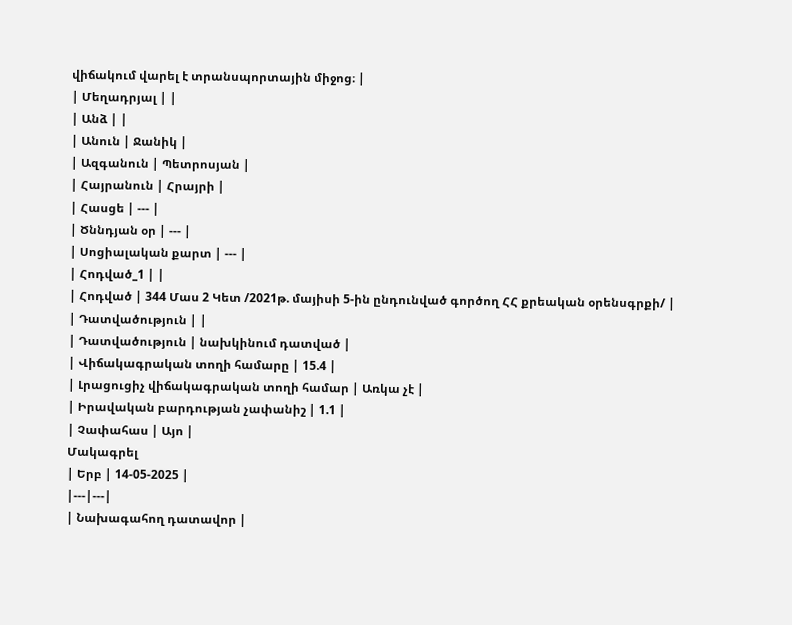վիճակում վարել է տրանսպորտային միջոց։ |
| Մեղադրյալ | |
| Անձ | |
| Անուն | Ջանիկ |
| Ազգանուն | Պետրոսյան |
| Հայրանուն | Հրայրի |
| Հասցե | --- |
| Ծննդյան օր | --- |
| Սոցիալական քարտ | --- |
| Հոդված_1 | |
| Հոդված | 344 Մաս 2 Կետ /2021թ. մայիսի 5-ին ընդունված գործող ՀՀ քրեական օրենսգրքի/ |
| Դատվածություն | |
| Դատվածություն | նախկինում դատված |
| Վիճակագրական տողի համարը | 15.4 |
| Լրացուցիչ վիճակագրական տողի համար | Առկա չէ |
| Իրավական բարդության չափանիշ | 1.1 |
| Չափահաս | Այո |
Մակագրել
| Երբ | 14-05-2025 |
|---|---|
| Նախագահող դատավոր |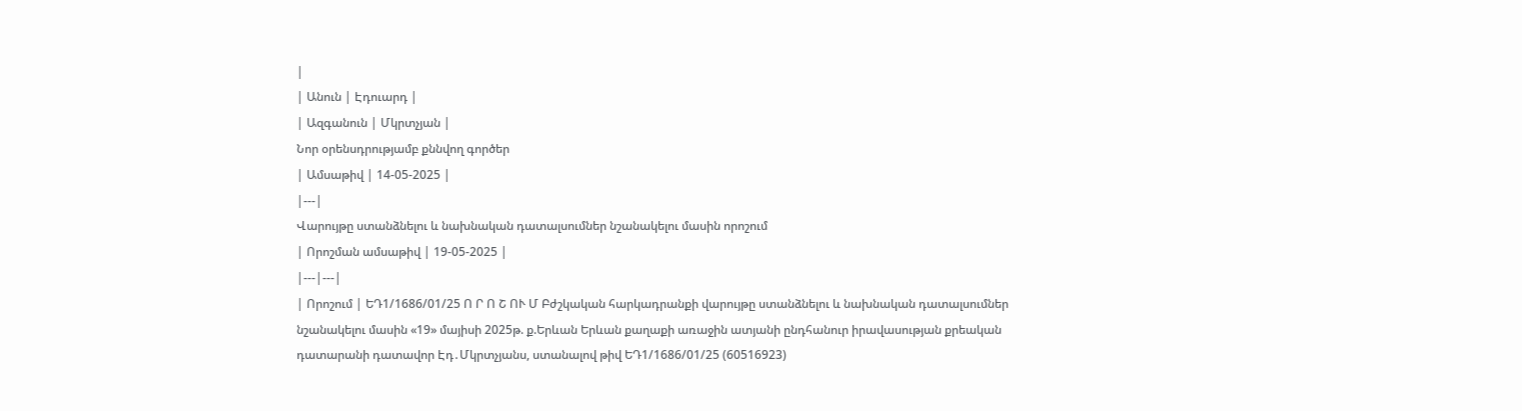|
| Անուն | Էդուարդ |
| Ազգանուն | Մկրտչյան |
Նոր օրենսդրությամբ քննվող գործեր
| Ամսաթիվ | 14-05-2025 |
|---|
Վարույթը ստանձնելու և նախնական դատալսումներ նշանակելու մասին որոշում
| Որոշման ամսաթիվ | 19-05-2025 |
|---|---|
| Որոշում | ԵԴ1/1686/01/25 Ո Ր Ո Շ ՈՒ Մ Բժշկական հարկադրանքի վարույթը ստանձնելու և նախնական դատալսումներ նշանակելու մասին «19» մայիսի 2025թ. ք.Երևան Երևան քաղաքի առաջին ատյանի ընդհանուր իրավասության քրեական դատարանի դատավոր Էդ․Մկրտչյանս, ստանալով թիվ ԵԴ1/1686/01/25 (60516923)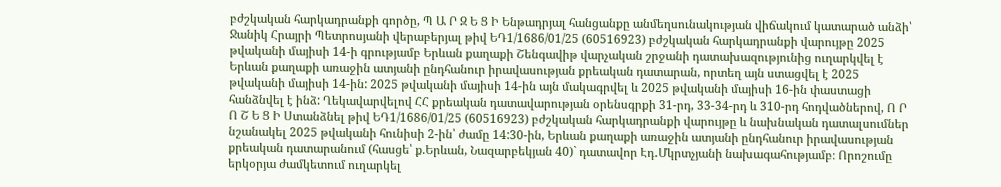բժշկական հարկադրանքի գործը, Պ Ա Ր Զ Ե Ց Ի Ենթադրյալ հանցանքը անմեղսունակության վիճակում կատարած անձի՝ Ջանիկ Հրայրի Պետրոսյանի վերաբերյալ թիվ ԵԴ1/1686/01/25 (60516923) բժշկական հարկադրանքի վարույթը 2025 թվականի մայիսի 14-ի գրությամբ Երևան քաղաքի Շենգավիթ վարչական շրջանի դատախազությունից ուղարկվել է Երևան քաղաքի առաջին ատյանի ընդհանուր իրավասության քրեական դատարան, որտեղ այն ստացվել է 2025 թվականի մայիսի 14-ին: 2025 թվականի մայիսի 14-ին այն մակագրվել և 2025 թվականի մայիսի 16-ին փաստացի հանձնվել է ինձ: Ղեկավարվելով ՀՀ քրեական դատավարության օրենսգրքի 31-րդ, 33-34-րդ և 310-րդ հոդվածներով, Ո Ր Ո Շ Ե Ց Ի Ստանձնել թիվ ԵԴ1/1686/01/25 (60516923) բժշկական հարկադրանքի վարույթը և նախնական դատալսումներ նշանակել 2025 թվականի հունիսի 2-ին՝ ժամը 14:30-ին, Երևան քաղաքի առաջին ատյանի ընդհանուր իրավասության քրեական դատարանում (հասցե՝ ք.Երևան, Նազարբեկյան 40)` դատավոր Էդ․Մկրտչյանի նախագահությամբ։ Որոշումը երկօրյա ժամկետում ուղարկել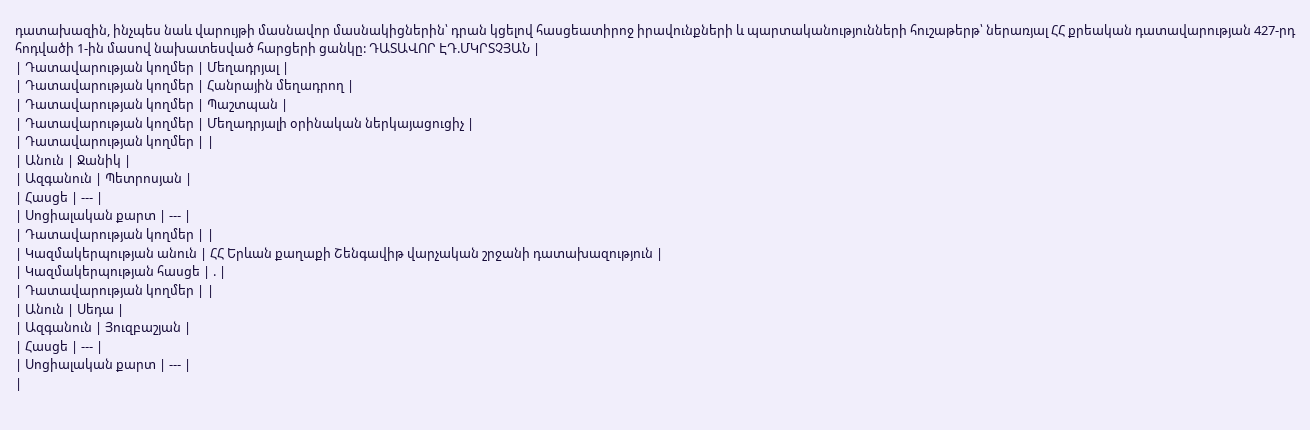դատախազին, ինչպես նաև վարույթի մասնավոր մասնակիցներին՝ դրան կցելով հասցեատիրոջ իրավունքների և պարտականությունների հուշաթերթ՝ ներառյալ ՀՀ քրեական դատավարության 427-րդ հոդվածի 1-ին մասով նախատեսված հարցերի ցանկը: ԴԱՏԱՎՈՐ ԷԴ.ՄԿՐՏՉՅԱՆ |
| Դատավարության կողմեր | Մեղադրյալ |
| Դատավարության կողմեր | Հանրային մեղադրող |
| Դատավարության կողմեր | Պաշտպան |
| Դատավարության կողմեր | Մեղադրյալի օրինական ներկայացուցիչ |
| Դատավարության կողմեր | |
| Անուն | Ջանիկ |
| Ազգանուն | Պետրոսյան |
| Հասցե | --- |
| Սոցիալական քարտ | --- |
| Դատավարության կողմեր | |
| Կազմակերպության անուն | ՀՀ Երևան քաղաքի Շենգավիթ վարչական շրջանի դատախազություն |
| Կազմակերպության հասցե | . |
| Դատավարության կողմեր | |
| Անուն | Սեդա |
| Ազգանուն | Յուզբաշյան |
| Հասցե | --- |
| Սոցիալական քարտ | --- |
|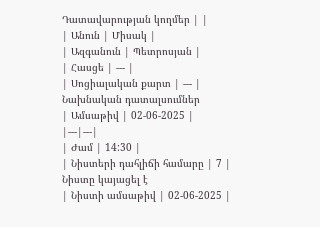Դատավարության կողմեր | |
| Անուն | Միսակ |
| Ազգանուն | Պետրոսյան |
| Հասցե | --- |
| Սոցիալական քարտ | --- |
Նախնական դատալսումներ
| Ամսաթիվ | 02-06-2025 |
|---|---|
| Ժամ | 14:30 |
| Նիստերի դահլիճի համարը | 7 |
Նիստը կայացել է
| Նիստի ամսաթիվ | 02-06-2025 |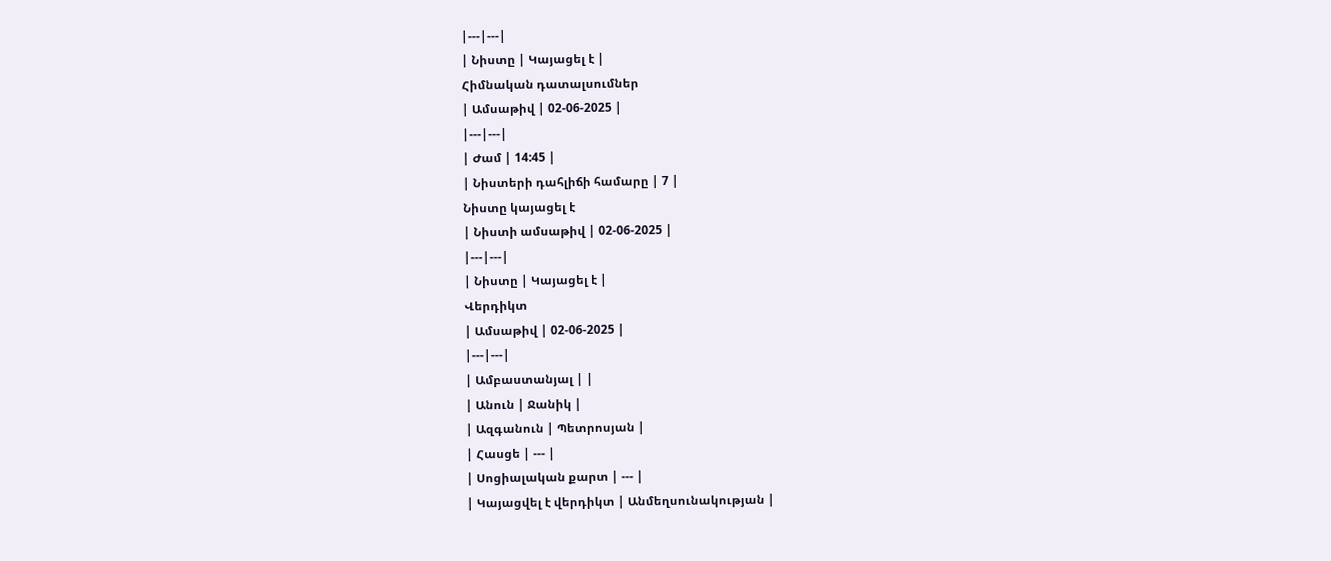|---|---|
| Նիստը | Կայացել է |
Հիմնական դատալսումներ
| Ամսաթիվ | 02-06-2025 |
|---|---|
| Ժամ | 14:45 |
| Նիստերի դահլիճի համարը | 7 |
Նիստը կայացել է
| Նիստի ամսաթիվ | 02-06-2025 |
|---|---|
| Նիստը | Կայացել է |
Վերդիկտ
| Ամսաթիվ | 02-06-2025 |
|---|---|
| Ամբաստանյալ | |
| Անուն | Ջանիկ |
| Ազգանուն | Պետրոսյան |
| Հասցե | --- |
| Սոցիալական քարտ | --- |
| Կայացվել է վերդիկտ | Անմեղսունակության |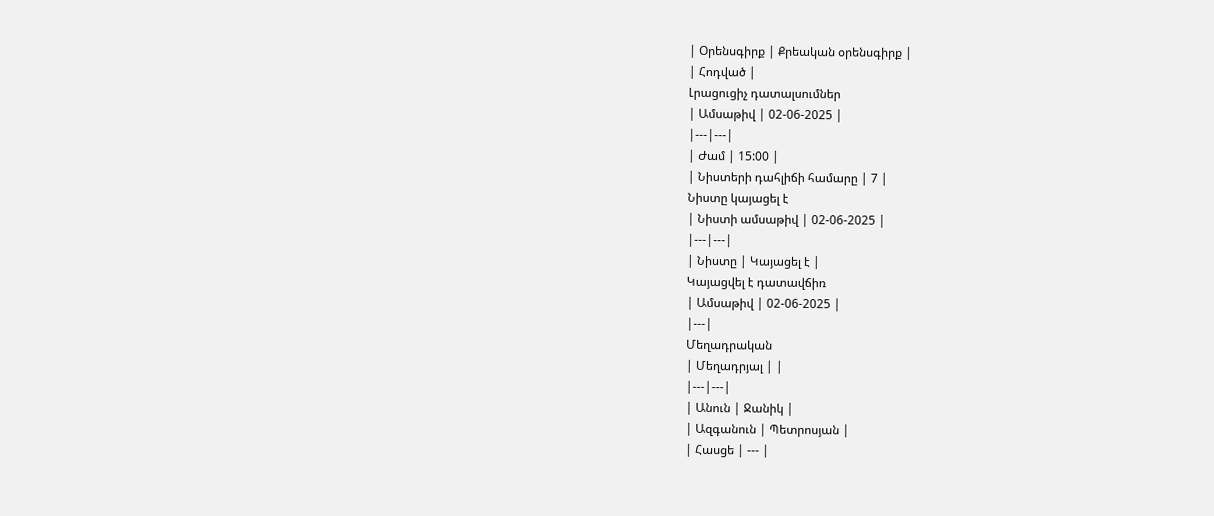| Օրենսգիրք | Քրեական օրենսգիրք |
| Հոդված |
Լրացուցիչ դատալսումներ
| Ամսաթիվ | 02-06-2025 |
|---|---|
| Ժամ | 15:00 |
| Նիստերի դահլիճի համարը | 7 |
Նիստը կայացել է
| Նիստի ամսաթիվ | 02-06-2025 |
|---|---|
| Նիստը | Կայացել է |
Կայացվել է դատավճիռ
| Ամսաթիվ | 02-06-2025 |
|---|
Մեղադրական
| Մեղադրյալ | |
|---|---|
| Անուն | Ջանիկ |
| Ազգանուն | Պետրոսյան |
| Հասցե | --- |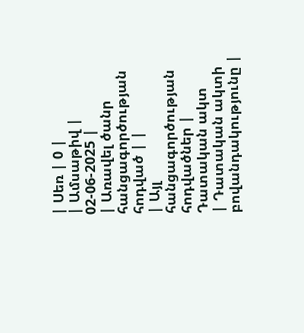| Սեռ | 0 |
| Ամսաթիվ | 02-06-2025 |
| Առավել ծանր հանցագործության հոդված | |
| Այլ հանցագործության հոդվածներ |
Դատական ակտ
| Դատական ակտի բովանդակությունը |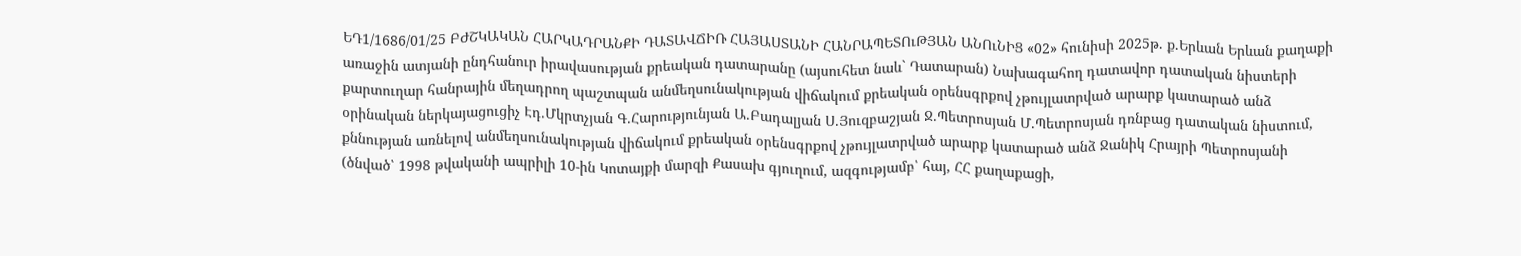ԵԴ1/1686/01/25 ԲԺՇԿԱԿԱՆ ՀԱՐԿԱԴՐԱՆՔԻ ԴԱՏԱՎՃԻՌ ՀԱՅԱՍՏԱՆԻ ՀԱՆՐԱՊԵՏՈւԹՅԱՆ ԱՆՈւՆԻՑ «02» հունիսի 2025թ. ք.Երևան Երևան քաղաքի առաջին ատյանի ընդհանուր իրավասության քրեական դատարանը (այսուհետ նաև` Դատարան) Նախագահող դատավոր դատական նիստերի քարտուղար հանրային մեղադրող պաշտպան անմեղսունակության վիճակում քրեական օրենսգրքով չթույլատրված արարք կատարած անձ օրինական ներկայացուցիչ Էդ.Մկրտչյան Գ.Հարությունյան Ա.Բադալյան Ս.Յուզբաշյան Ջ.Պետրոսյան Մ.Պետրոսյան դռնբաց դատական նիստում, քննության առնելով անմեղսունակության վիճակում քրեական օրենսգրքով չթույլատրված արարք կատարած անձ Ջանիկ Հրայրի Պետրոսյանի (ծնված՝ 1998 թվականի ապրիլի 10-ին Կոտայքի մարզի Քասախ գյուղում, ազգությամբ՝ հայ, ՀՀ քաղաքացի,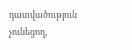դատվածություն չունեցող,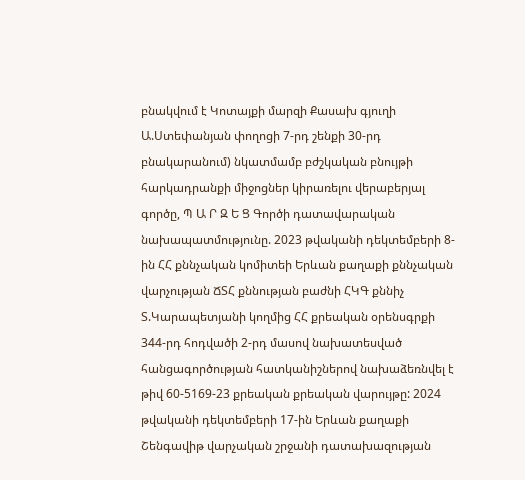բնակվում է Կոտայքի մարզի Քասախ գյուղի Ա.Ստեփանյան փողոցի 7-րդ շենքի 30-րդ բնակարանում) նկատմամբ բժշկական բնույթի հարկադրանքի միջոցներ կիրառելու վերաբերյալ գործը, Պ Ա Ր Զ Ե Ց Գործի դատավարական նախապատմությունը. 2023 թվականի դեկտեմբերի 8-ին ՀՀ քննչական կոմիտեի Երևան քաղաքի քննչական վարչության ՃՏՀ քննության բաժնի ՀԿԳ քննիչ Տ.Կարապետյանի կողմից ՀՀ քրեական օրենսգրքի 344-րդ հոդվածի 2-րդ մասով նախատեսված հանցագործության հատկանիշներով նախաձեռնվել է թիվ 60-5169-23 քրեական քրեական վարույթը: 2024 թվականի դեկտեմբերի 17-ին Երևան քաղաքի Շենգավիթ վարչական շրջանի դատախազության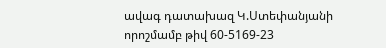ավագ դատախազ Կ.Ստեփանյանի որոշմամբ թիվ 60-5169-23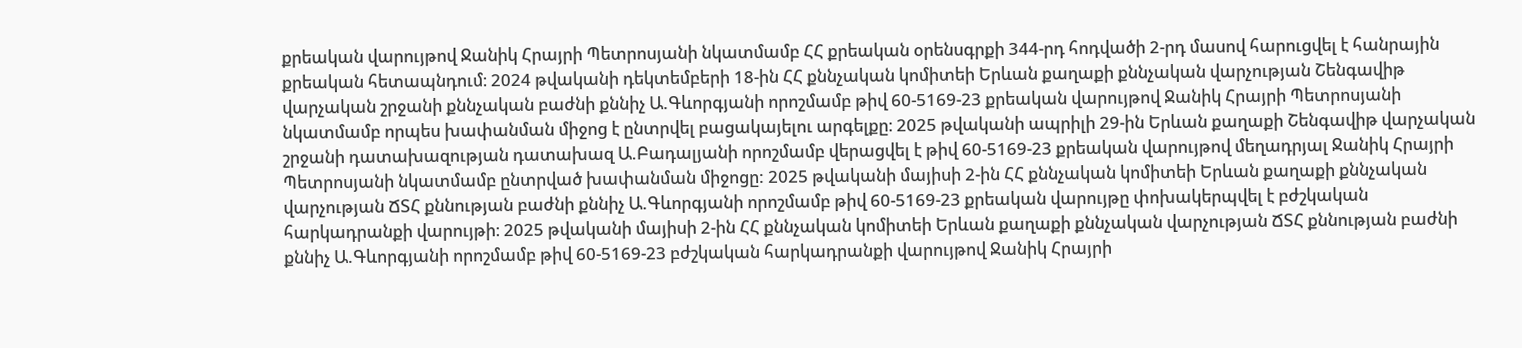քրեական վարույթով Ջանիկ Հրայրի Պետրոսյանի նկատմամբ ՀՀ քրեական օրենսգրքի 344-րդ հոդվածի 2-րդ մասով հարուցվել է հանրային քրեական հետապնդում։ 2024 թվականի դեկտեմբերի 18-ին ՀՀ քննչական կոմիտեի Երևան քաղաքի քննչական վարչության Շենգավիթ վարչական շրջանի քննչական բաժնի քննիչ Ա.Գևորգյանի որոշմամբ թիվ 60-5169-23 քրեական վարույթով Ջանիկ Հրայրի Պետրոսյանի նկատմամբ որպես խափանման միջոց է ընտրվել բացակայելու արգելքը։ 2025 թվականի ապրիլի 29-ին Երևան քաղաքի Շենգավիթ վարչական շրջանի դատախազության դատախազ Ա.Բադալյանի որոշմամբ վերացվել է թիվ 60-5169-23 քրեական վարույթով մեղադրյալ Ջանիկ Հրայրի Պետրոսյանի նկատմամբ ընտրված խափանման միջոցը: 2025 թվականի մայիսի 2-ին ՀՀ քննչական կոմիտեի Երևան քաղաքի քննչական վարչության ՃՏՀ քննության բաժնի քննիչ Ա.Գևորգյանի որոշմամբ թիվ 60-5169-23 քրեական վարույթը փոխակերպվել է բժշկական հարկադրանքի վարույթի։ 2025 թվականի մայիսի 2-ին ՀՀ քննչական կոմիտեի Երևան քաղաքի քննչական վարչության ՃՏՀ քննության բաժնի քննիչ Ա.Գևորգյանի որոշմամբ թիվ 60-5169-23 բժշկական հարկադրանքի վարույթով Ջանիկ Հրայրի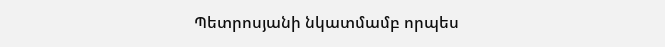Պետրոսյանի նկատմամբ որպես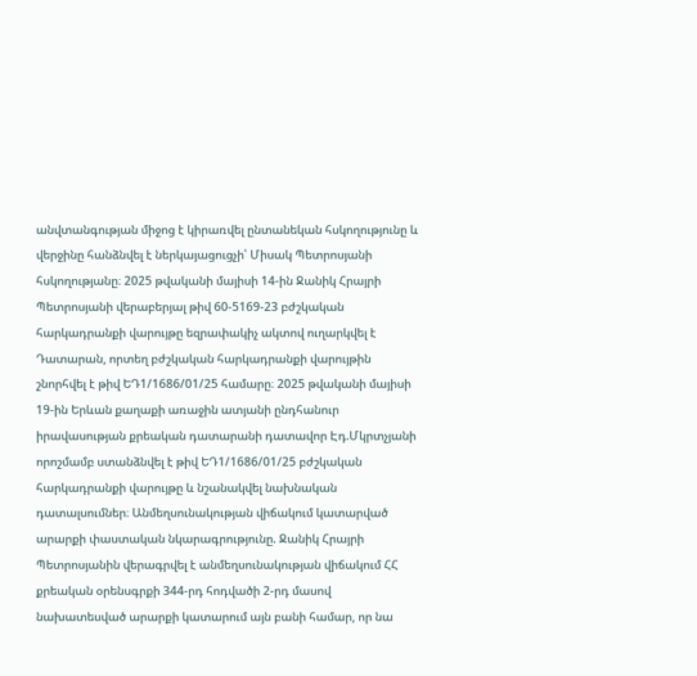անվտանգության միջոց է կիրառվել ընտանեկան հսկողությունը և վերջինը հանձնվել է ներկայացուցչի՝ Միսակ Պետրոսյանի հսկողությանը։ 2025 թվականի մայիսի 14-ին Ջանիկ Հրայրի Պետրոսյանի վերաբերյալ թիվ 60-5169-23 բժշկական հարկադրանքի վարույթը եզրափակիչ ակտով ուղարկվել է Դատարան, որտեղ բժշկական հարկադրանքի վարույթին շնորհվել է թիվ ԵԴ1/1686/01/25 համարը։ 2025 թվականի մայիսի 19-ին Երևան քաղաքի առաջին ատյանի ընդհանուր իրավասության քրեական դատարանի դատավոր Էդ.Մկրտչյանի որոշմամբ ստանձնվել է թիվ ԵԴ1/1686/01/25 բժշկական հարկադրանքի վարույթը և նշանակվել նախնական դատալսումներ։ Անմեղսունակության վիճակում կատարված արարքի փաստական նկարագրությունը. Ջանիկ Հրայրի Պետրոսյանին վերագրվել է անմեղսունակության վիճակում ՀՀ քրեական օրենսգրքի 344-րդ հոդվածի 2-րդ մասով նախատեսված արարքի կատարում այն բանի համար, որ նա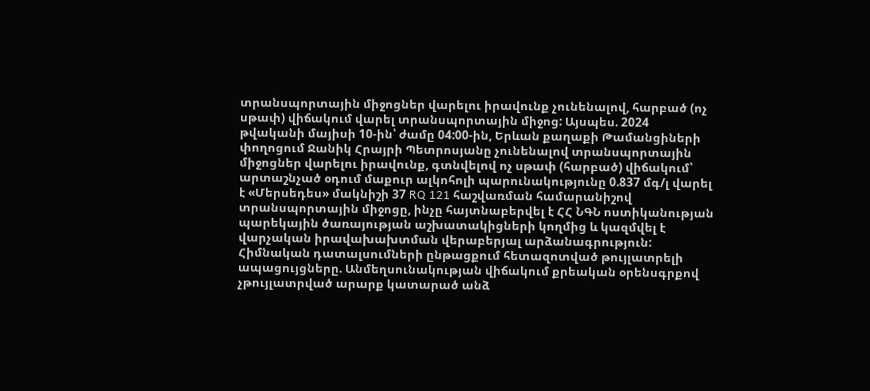տրանսպորտային միջոցներ վարելու իրավունք չունենալով, հարբած (ոչ սթափ) վիճակում վարել տրանսպորտային միջոց: Այսպես. 2024 թվականի մայիսի 10-ին՝ ժամը 04:00-ին, Երևան քաղաքի Թամանցիների փողոցում Ջանիկ Հրայրի Պետրոսյանը չունենալով տրանսպորտային միջոցներ վարելու իրավունք, գտնվելով ոչ սթափ (հարբած) վիճակում՝ արտաշնչած օդում մաքուր ալկոհոլի պարունակությունը 0.837 մգ/լ վարել է «Մերսեդես» մակնիշի 37 RQ 121 հաշվառման համարանիշով տրանսպորտային միջոցը, ինչը հայտնաբերվել է ՀՀ ՆԳՆ ոստիկանության պարեկային ծառայության աշխատակիցների կողմից և կազմվել է վարչական իրավախախտման վերաբերյալ արձանագրություն: Հիմնական դատալսումների ընթացքում հետազոտված թույլատրելի ապացույցները. Անմեղսունակության վիճակում քրեական օրենսգրքով չթույլատրված արարք կատարած անձ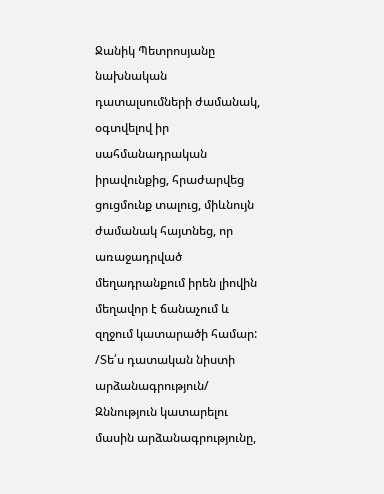Ջանիկ Պետրոսյանը նախնական դատալսումների ժամանակ, օգտվելով իր սահմանադրական իրավունքից, հրաժարվեց ցուցմունք տալուց, միևնույն ժամանակ հայտնեց, որ առաջադրված մեղադրանքում իրեն լիովին մեղավոր է ճանաչում և զղջում կատարածի համար: /Տե՛ս դատական նիստի արձանագրություն/ Զննություն կատարելու մասին արձանագրությունը,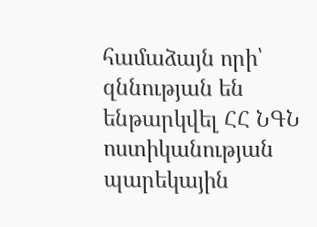համաձայն որի՝ զննության են ենթարկվել ՀՀ ՆԳՆ ոստիկանության պարեկային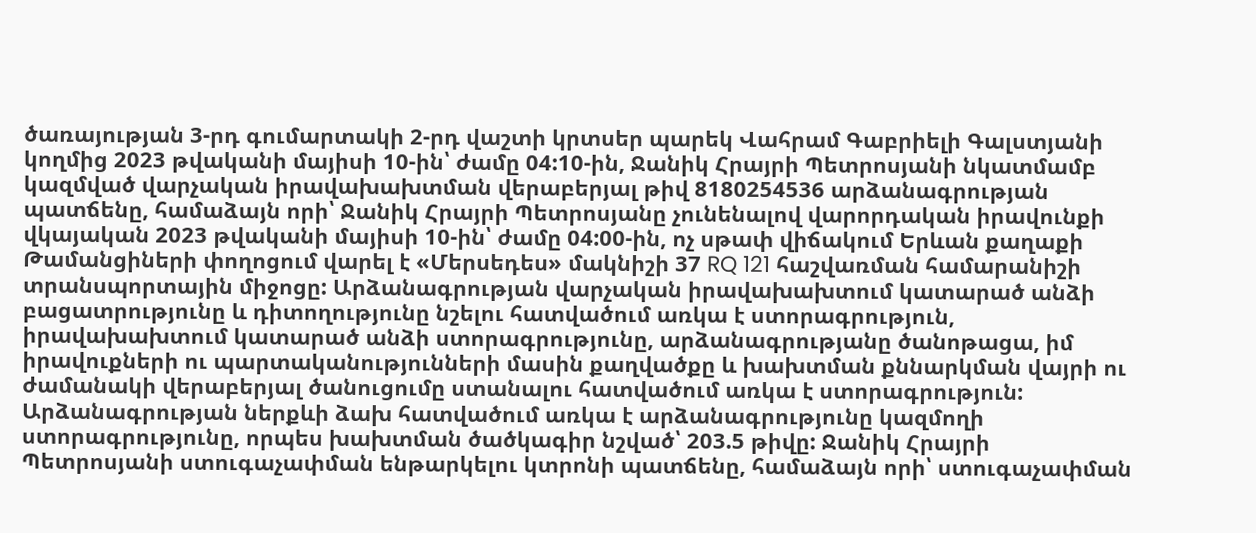ծառայության 3-րդ գումարտակի 2-րդ վաշտի կրտսեր պարեկ Վահրամ Գաբրիելի Գալստյանի կողմից 2023 թվականի մայիսի 10-ին՝ ժամը 04:10-ին, Ջանիկ Հրայրի Պետրոսյանի նկատմամբ կազմված վարչական իրավախախտման վերաբերյալ թիվ 8180254536 արձանագրության պատճենը, համաձայն որի՝ Ջանիկ Հրայրի Պետրոսյանը չունենալով վարորդական իրավունքի վկայական 2023 թվականի մայիսի 10-ին՝ ժամը 04:00-ին, ոչ սթափ վիճակում Երևան քաղաքի Թամանցիների փողոցում վարել է «Մերսեդես» մակնիշի 37 RQ 121 հաշվառման համարանիշի տրանսպորտային միջոցը: Արձանագրության վարչական իրավախախտում կատարած անձի բացատրությունը և դիտողությունը նշելու հատվածում առկա է ստորագրություն, իրավախախտում կատարած անձի ստորագրությունը, արձանագրությանը ծանոթացա, իմ իրավուքների ու պարտականությունների մասին քաղվածքը և խախտման քննարկման վայրի ու ժամանակի վերաբերյալ ծանուցումը ստանալու հատվածում առկա է ստորագրություն: Արձանագրության ներքևի ձախ հատվածում առկա է արձանագրությունը կազմողի ստորագրությունը, որպես խախտման ծածկագիր նշված՝ 203.5 թիվը: Ջանիկ Հրայրի Պետրոսյանի ստուգաչափման ենթարկելու կտրոնի պատճենը, համաձայն որի՝ ստուգաչափման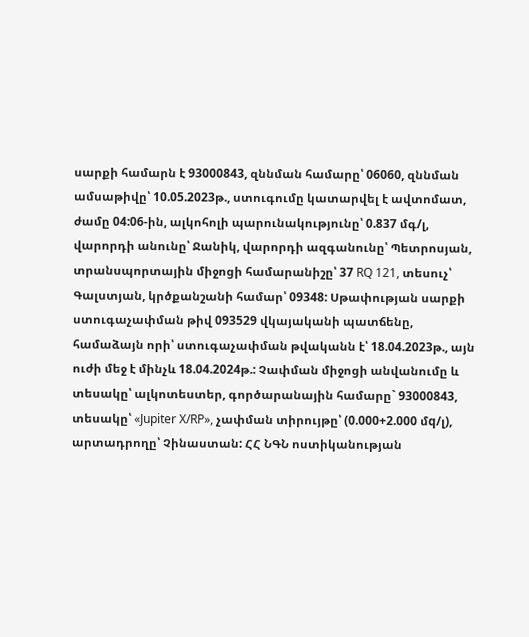սարքի համարն է 93000843, զննման համարը՝ 06060, զննման ամսաթիվը՝ 10.05.2023թ., ստուգումը կատարվել է ավտոմատ, ժամը 04:06-ին, ալկոհոլի պարունակությունը՝ 0.837 մգ/լ, վարորդի անունը՝ Ջանիկ, վարորդի ազգանունը՝ Պետրոսյան, տրանսպորտային միջոցի համարանիշը՝ 37 RQ 121, տեսուչ՝ Գալստյան, կրծքանշանի համար՝ 09348: Սթափության սարքի ստուգաչափման թիվ 093529 վկայականի պատճենը, համաձայն որի՝ ստուգաչափման թվականն է՝ 18.04.2023թ., այն ուժի մեջ է մինչև 18.04.2024թ.: Չափման միջոցի անվանումը և տեսակը՝ ալկոտեստեր, գործարանային համարը` 93000843, տեսակը՝ «Jupiter X/RP», չափման տիրույթը՝ (0.000+2.000 մq/լ), արտադրողը՝ Չինաստան: ՀՀ ՆԳՆ ոստիկանության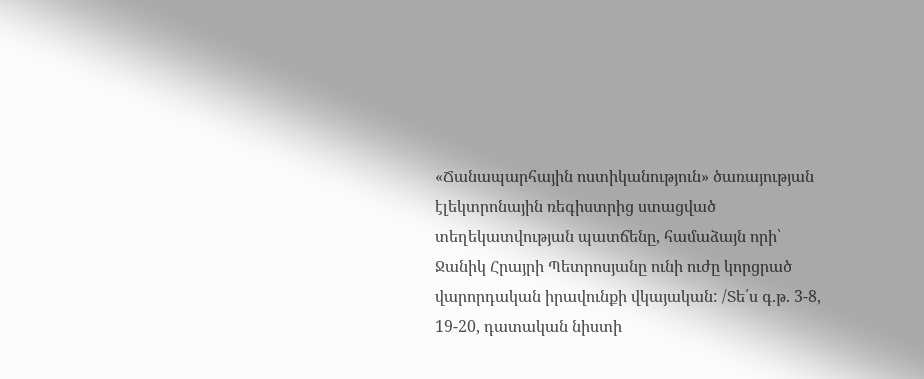«Ճանապարհային ոստիկանություն» ծառայության էլեկտրոնային ռեգիստրից ստացված տեղեկատվության պատճենը, համաձայն որի՝ Ջանիկ Հրայրի Պետրոսյանը ունի ուժը կորցրած վարորդական իրավունքի վկայական: /Տե՛ս գ.թ. 3-8, 19-20, դատական նիստի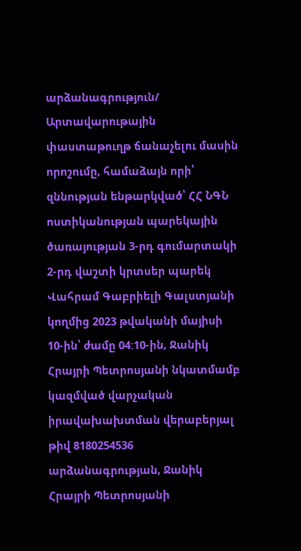արձանագրություն/ Արտավարութային փաստաթուղթ ճանաչելու մասին որոշումը, համաձայն որի՝ զննության ենթարկված՝ ՀՀ ՆԳՆ ոստիկանության պարեկային ծառայության 3-րդ գումարտակի 2-րդ վաշտի կրտսեր պարեկ Վահրամ Գաբրիելի Գալստյանի կողմից 2023 թվականի մայիսի 10-ին՝ ժամը 04:10-ին, Ջանիկ Հրայրի Պետրոսյանի նկատմամբ կազմված վարչական իրավախախտման վերաբերյալ թիվ 8180254536 արձանագրության, Ջանիկ Հրայրի Պետրոսյանի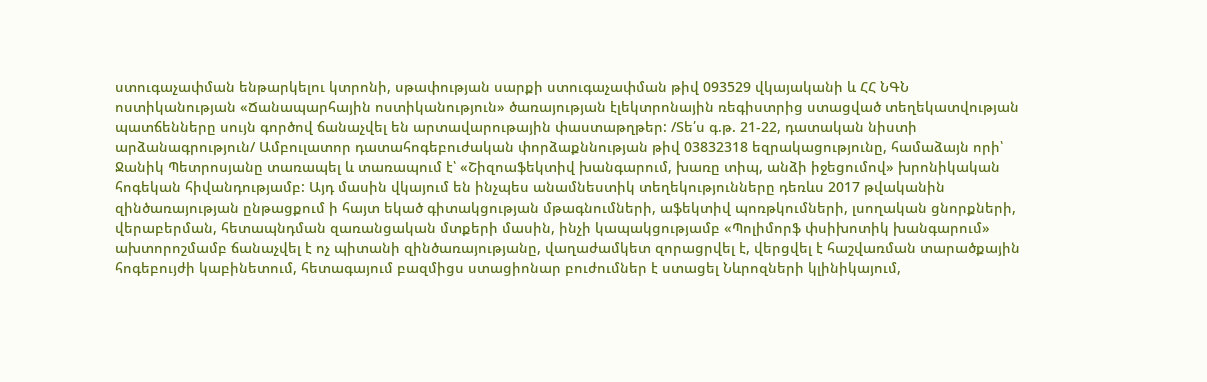ստուգաչափման ենթարկելու կտրոնի, սթափության սարքի ստուգաչափման թիվ 093529 վկայականի և ՀՀ ՆԳՆ ոստիկանության «Ճանապարհային ոստիկանություն» ծառայության էլեկտրոնային ռեգիստրից ստացված տեղեկատվության պատճենները սույն գործով ճանաչվել են արտավարութային փաստաթղթեր: /Տե՛ս գ.թ. 21-22, դատական նիստի արձանագրություն/ Ամբուլատոր դատահոգեբուժական փորձաքննության թիվ 03832318 եզրակացությունը, համաձայն որի՝ Ջանիկ Պետրոսյանը տառապել և տառապում է՝ «Շիզոաֆեկտիվ խանգարում, խառը տիպ, անձի իջեցումով» խրոնիկական հոգեկան հիվանդությամբ: Այդ մասին վկայում են ինչպես անամնեստիկ տեղեկությունները դեռևս 2017 թվականին զինծառայության ընթացքում ի հայտ եկած գիտակցության մթագնումների, աֆեկտիվ պոռթկումների, լսողական ցնորքների, վերաբերման, հետապնդման զառանցական մտքերի մասին, ինչի կապակցությամբ «Պոլիմորֆ փսիխոտիկ խանգարում» ախտորոշմամբ ճանաչվել է ոչ պիտանի զինծառայությանը, վաղաժամկետ զորացրվել է, վերցվել է հաշվառման տարածքային հոգեբույժի կաբինետում, հետագայում բազմիցս ստացիոնար բուժումներ է ստացել Նևրոզների կլինիկայում,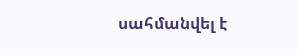սահմանվել է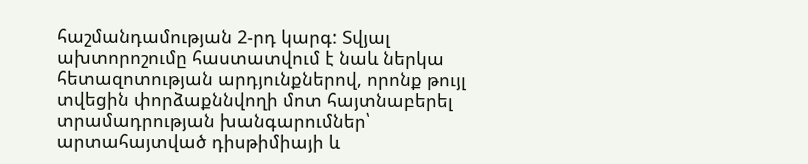հաշմանդամության 2-րդ կարգ: Տվյալ ախտորոշումը հաստատվում է նաև ներկա հետազոտության արդյունքներով, որոնք թույլ տվեցին փորձաքննվողի մոտ հայտնաբերել տրամադրության խանգարումներ՝ արտահայտված դիսթիմիայի և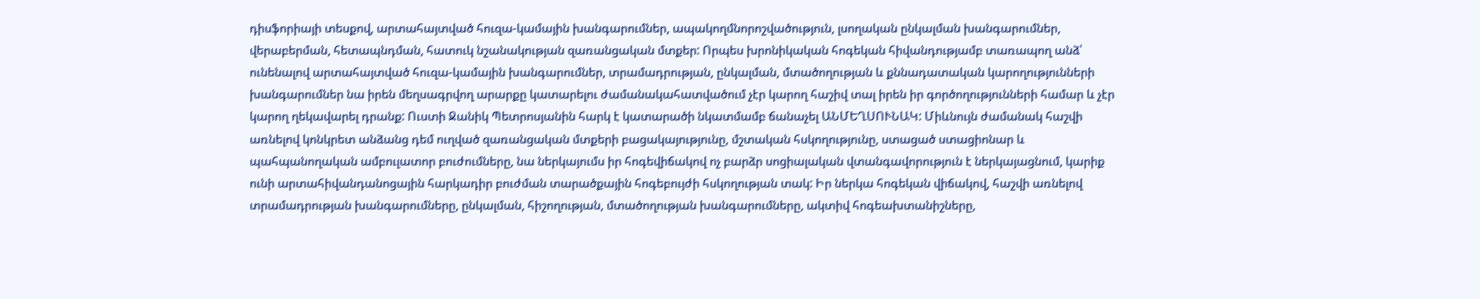դիսֆորիայի տեսքով, արտահայտված հուզա-կամային խանգարումներ, ապակողմնորոշվածություն, լսողական ընկալման խանգարումներ, վերաբերման, հետապնդման, հատուկ նշանակության զառանցական մտքեր: Որպես խրոնիկական հոգեկան հիվանդությամբ տառապող անձ՝ ունենալով արտահայտված հուզա-կամային խանգարումներ, տրամադրության, ընկալման, մտածողության և քննադատական կարողությունների խանգարումներ նա իրեն մեղսագրվող արարքը կատարելու ժամանակահատվածում չէր կարող հաշիվ տալ իրեն իր գործողությունների համար և չէր կարող ղեկավարել դրանք: Ուստի Ջանիկ Պետրոսյանին հարկ է կատարածի նկատմամբ ճանաչել ԱՆՄԵՂՍՈՒՆԱԿ: Միևնույն ժամանակ հաշվի առնելով կոնկրետ անձանց դեմ ուղված զառանցական մտքերի բացակայությունը, մշտական հսկողությունը, ստացած ստացիոնար և պահպանողական ամբուլատոր բուժումները, նա ներկայումս իր հոգեվիճակով ոչ բարձր սոցիալական վտանգավորություն է ներկայացնում, կարիք ունի արտահիվանդանոցային հարկադիր բուժման տարածքային հոգեբույժի հսկողության տակ: Իր ներկա հոգեկան վիճակով, հաշվի առնելով տրամադրության խանգարումները, ընկալման, հիշողության, մտածողության խանգարումները, ակտիվ հոգեախտանիշները,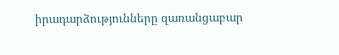իրադարձությունները զառանցաբար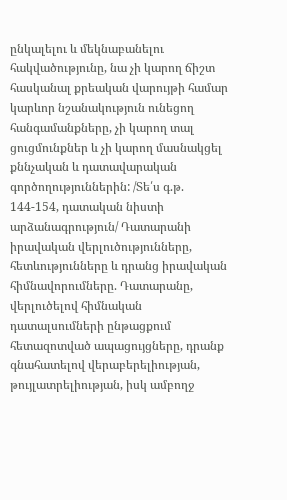ընկալելու և մեկնաբանելու հակվածությունը, նա չի կարող ճիշտ հասկանալ քրեական վարույթի համար կարևոր նշանակություն ունեցող հանգամանքները, չի կարող տալ ցուցմունքներ և չի կարող մասնակցել քննչական և դատավարական գործողություններին: /Տե՛ս գ.թ. 144-154, դատական նիստի արձանագրություն/ Դատարանի իրավական վերլուծությունները, հետևությունները և դրանց իրավական հիմնավորումները. Դատարանը, վերլուծելով հիմնական դատալսումների ընթացքում հետազոտված ապացույցները, դրանք գնահատելով վերաբերելիության, թույլատրելիության, իսկ ամբողջ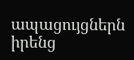ապացույցներն իրենց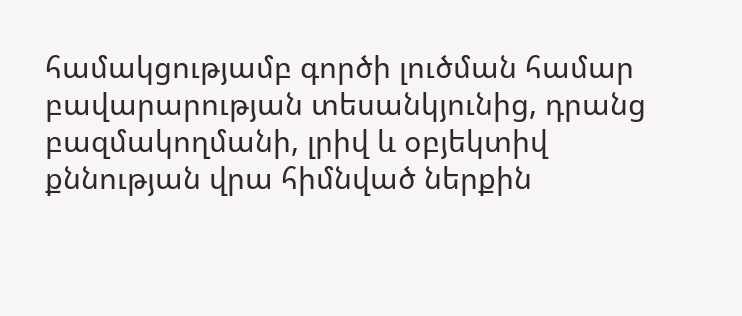համակցությամբ գործի լուծման համար բավարարության տեսանկյունից, դրանց բազմակողմանի, լրիվ և օբյեկտիվ քննության վրա հիմնված ներքին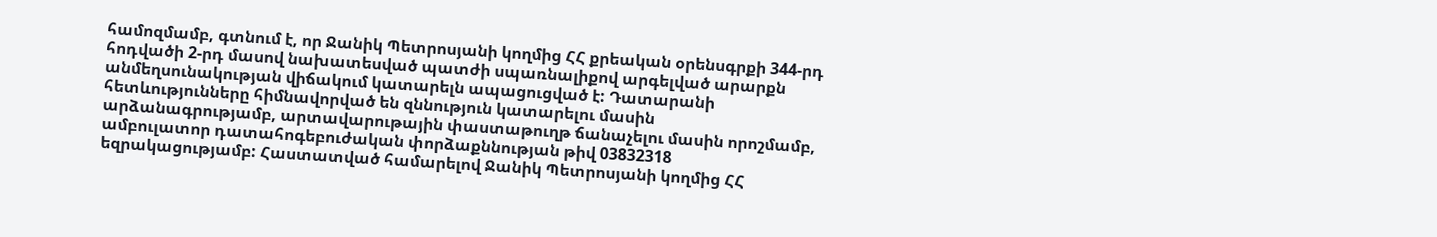համոզմամբ, գտնում է, որ Ջանիկ Պետրոսյանի կողմից ՀՀ քրեական օրենսգրքի 344-րդ հոդվածի 2-րդ մասով նախատեսված պատժի սպառնալիքով արգելված արարքն անմեղսունակության վիճակում կատարելն ապացուցված է: Դատարանի հետևությունները հիմնավորված են զննություն կատարելու մասին արձանագրությամբ, արտավարութային փաստաթուղթ ճանաչելու մասին որոշմամբ, ամբուլատոր դատահոգեբուժական փորձաքննության թիվ 03832318 եզրակացությամբ: Հաստատված համարելով Ջանիկ Պետրոսյանի կողմից ՀՀ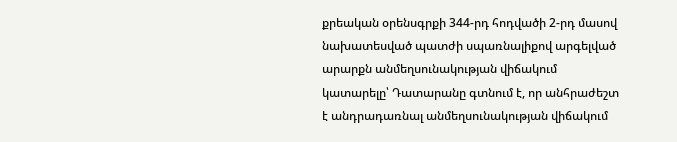քրեական օրենսգրքի 344-րդ հոդվածի 2-րդ մասով նախատեսված պատժի սպառնալիքով արգելված արարքն անմեղսունակության վիճակում կատարելը՝ Դատարանը գտնում է, որ անհրաժեշտ է անդրադառնալ անմեղսունակության վիճակում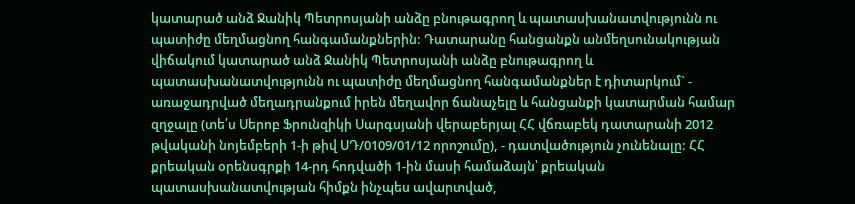կատարած անձ Ջանիկ Պետրոսյանի անձը բնութագրող և պատասխանատվությունն ու պատիժը մեղմացնող հանգամանքներին: Դատարանը հանցանքն անմեղսունակության վիճակում կատարած անձ Ջանիկ Պետրոսյանի անձը բնութագրող և պատասխանատվությունն ու պատիժը մեղմացնող հանգամանքներ է դիտարկում` - առաջադրված մեղադրանքում իրեն մեղավոր ճանաչելը և հանցանքի կատարման համար զղջալը (տե՛ս Սերոբ Ֆրունզիկի Սարգսյանի վերաբերյալ ՀՀ վճռաբեկ դատարանի 2012 թվականի նոյեմբերի 1-ի թիվ ՍԴ/0109/01/12 որոշումը), - դատվածություն չունենալը: ՀՀ քրեական օրենսգրքի 14-րդ հոդվածի 1-ին մասի համաձայն՝ քրեական պատասխանատվության հիմքն ինչպես ավարտված,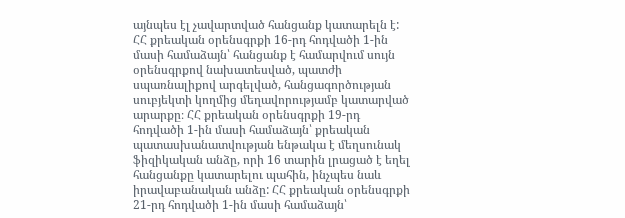այնպես էլ չավարտված հանցանք կատարելն է: ՀՀ քրեական օրենսգրքի 16-րդ հոդվածի 1-ին մասի համաձայն՝ հանցանք է համարվում սույն օրենսգրքով նախատեսված, պատժի սպառնալիքով արգելված, հանցագործության սուբյեկտի կողմից մեղավորությամբ կատարված արարքը։ ՀՀ քրեական օրենսգրքի 19-րդ հոդվածի 1-ին մասի համաձայն՝ քրեական պատասխանատվության ենթակա է մեղսունակ ֆիզիկական անձը, որի 16 տարին լրացած է եղել հանցանքը կատարելու պահին, ինչպես նաև իրավաբանական անձը: ՀՀ քրեական օրենսգրքի 21-րդ հոդվածի 1-ին մասի համաձայն՝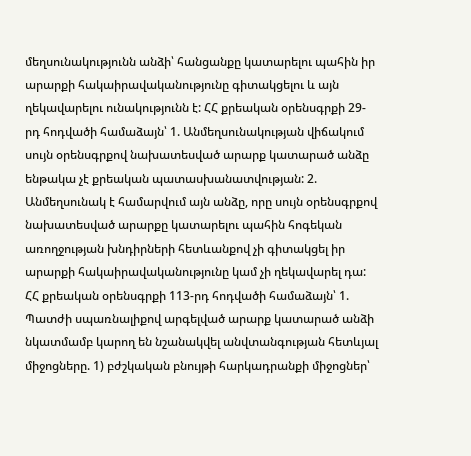մեղսունակությունն անձի՝ հանցանքը կատարելու պահին իր արարքի հակաիրավականությունը գիտակցելու և այն ղեկավարելու ունակությունն է: ՀՀ քրեական օրենսգրքի 29-րդ հոդվածի համաձայն՝ 1. Անմեղսունակության վիճակում սույն օրենսգրքով նախատեսված արարք կատարած անձը ենթակա չէ քրեական պատասխանատվության: 2. Անմեղսունակ է համարվում այն անձը, որը սույն օրենսգրքով նախատեսված արարքը կատարելու պահին հոգեկան առողջության խնդիրների հետևանքով չի գիտակցել իր արարքի հակաիրավականությունը կամ չի ղեկավարել դա: ՀՀ քրեական օրենսգրքի 113-րդ հոդվածի համաձայն՝ 1. Պատժի սպառնալիքով արգելված արարք կատարած անձի նկատմամբ կարող են նշանակվել անվտանգության հետևյալ միջոցները. 1) բժշկական բնույթի հարկադրանքի միջոցներ՝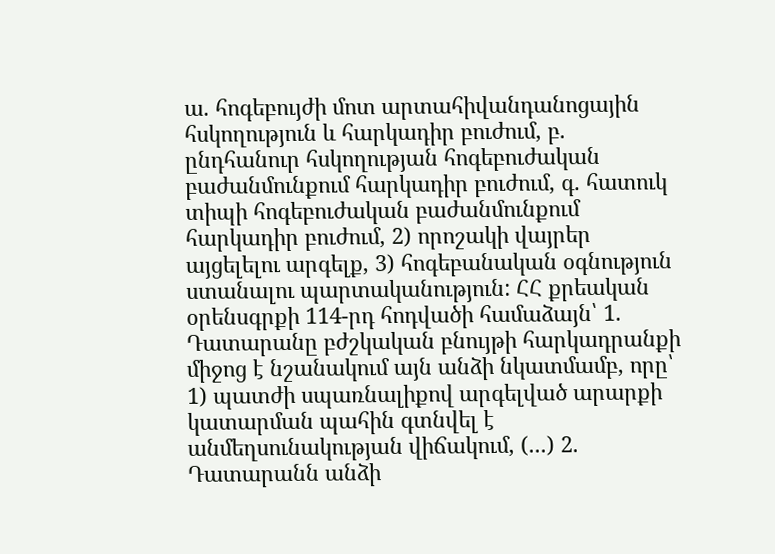ա. հոգեբույժի մոտ արտահիվանդանոցային հսկողություն և հարկադիր բուժում, բ. ընդհանուր հսկողության հոգեբուժական բաժանմունքում հարկադիր բուժում, գ. հատուկ տիպի հոգեբուժական բաժանմունքում հարկադիր բուժում, 2) որոշակի վայրեր այցելելու արգելք, 3) հոգեբանական օգնություն ստանալու պարտականություն: ՀՀ քրեական օրենսգրքի 114-րդ հոդվածի համաձայն՝ 1. Դատարանը բժշկական բնույթի հարկադրանքի միջոց է նշանակում այն անձի նկատմամբ, որը՝ 1) պատժի սպառնալիքով արգելված արարքի կատարման պահին գտնվել է անմեղսունակության վիճակում, (...) 2. Դատարանն անձի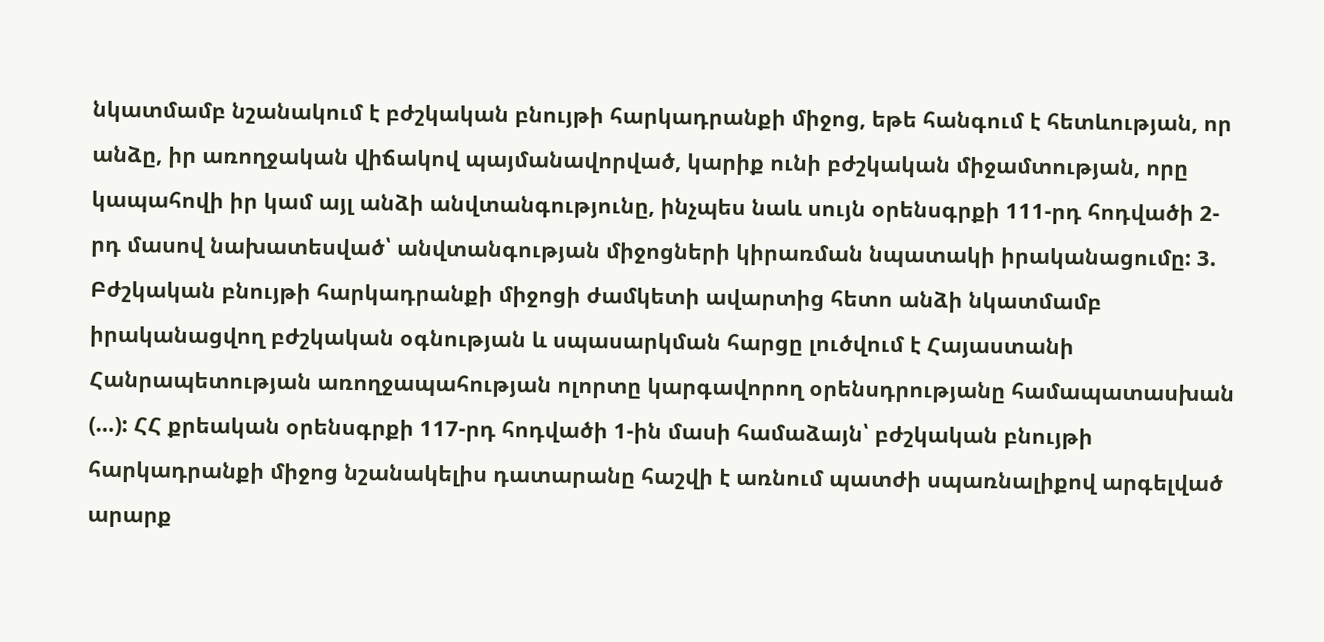նկատմամբ նշանակում է բժշկական բնույթի հարկադրանքի միջոց, եթե հանգում է հետևության, որ անձը, իր առողջական վիճակով պայմանավորված, կարիք ունի բժշկական միջամտության, որը կապահովի իր կամ այլ անձի անվտանգությունը, ինչպես նաև սույն օրենսգրքի 111-րդ հոդվածի 2-րդ մասով նախատեսված՝ անվտանգության միջոցների կիրառման նպատակի իրականացումը: 3. Բժշկական բնույթի հարկադրանքի միջոցի ժամկետի ավարտից հետո անձի նկատմամբ իրականացվող բժշկական օգնության և սպասարկման հարցը լուծվում է Հայաստանի Հանրապետության առողջապահության ոլորտը կարգավորող օրենսդրությանը համապատասխան (…): ՀՀ քրեական օրենսգրքի 117-րդ հոդվածի 1-ին մասի համաձայն՝ բժշկական բնույթի հարկադրանքի միջոց նշանակելիս դատարանը հաշվի է առնում պատժի սպառնալիքով արգելված արարք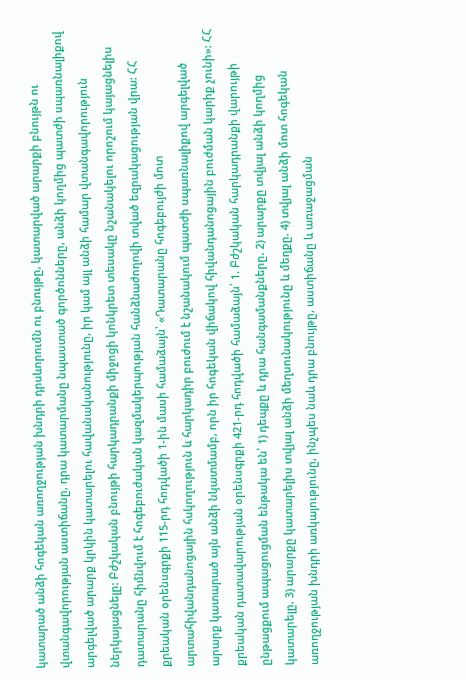կատարած անձի հոգեկան առողջության խնդրի դրսևորումն ու բնույթը, կատարված արարքի բնույթն ու վտանգավորության աստիճանը, դրա կատարմանը նպաստած գործոնները, անձի կողմից պատժի սպառնալիքով արգելված արարք կրկին կատարելու հավանականությունը, իր կամ այլ անձի համար վտանգավորություն ներկայացնելը: Բժշկական բնույթի հարկադրանքի միջոցի կոնկրետ տեսակը նշանակելու որոշում կայացնելիս դատարանը հիմնվում է հոգեբուժական կազմակերպության հանձնաժողովի տված եզրակացության վրա: ՀՀ քրեական օրենսգրքի 115-րդ հոդվածի 1-ին մասի համաձայն՝ «Դատարանը հոգեբույժի մոտ արտահիվանդանոցային հսկողություն և հարկադիր բուժում է նշանակում պատժի սպառնալիքով արգելված արարք կատարած այն անձի նկատմամբ, որն իր հոգեկան վիճակով հիվանդանոցային բուժման կարիք չունի»: ՀՀ քրեական դատավարության օրենսգրքի 421-րդ հոդվածի համաձայն՝ 1. Բժշկական հարկադրանքի վարույթի ընթացքում ապացուցման ենթակա են՝ 1) դեպքը և դրա հանգամանքները. 2) արարքը տվյալ անձի կողմից կատարելը. 3) արարքը կատարելիս տվյալ անձի մեղսունակությունը և մեղքը. 4) տվյալ անձի մոտ հոգեկան առողջության խնդրի առկայությունը, ինչպես նաև դրա բնույթը, աստիճանը և առաջացման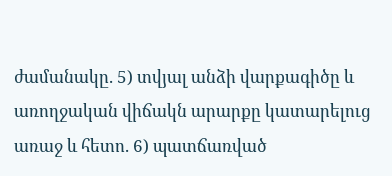ժամանակը. 5) տվյալ անձի վարքագիծը և առողջական վիճակն արարքը կատարելուց առաջ և հետո. 6) պատճառված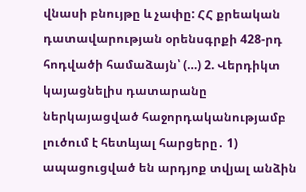վնասի բնույթը և չափը: ՀՀ քրեական դատավարության օրենսգրքի 428-րդ հոդվածի համաձայն՝ (…) 2. Վերդիկտ կայացնելիս դատարանը ներկայացված հաջորդականությամբ լուծում է հետևյալ հարցերը․ 1) ապացուցված են արդյոք տվյալ անձին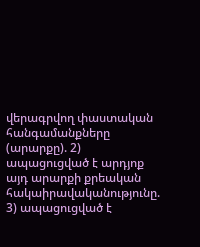վերագրվող փաստական հանգամանքները (արարքը). 2) ապացուցված է արդյոք այդ արարքի քրեական հակաիրավականությունը. 3) ապացուցված է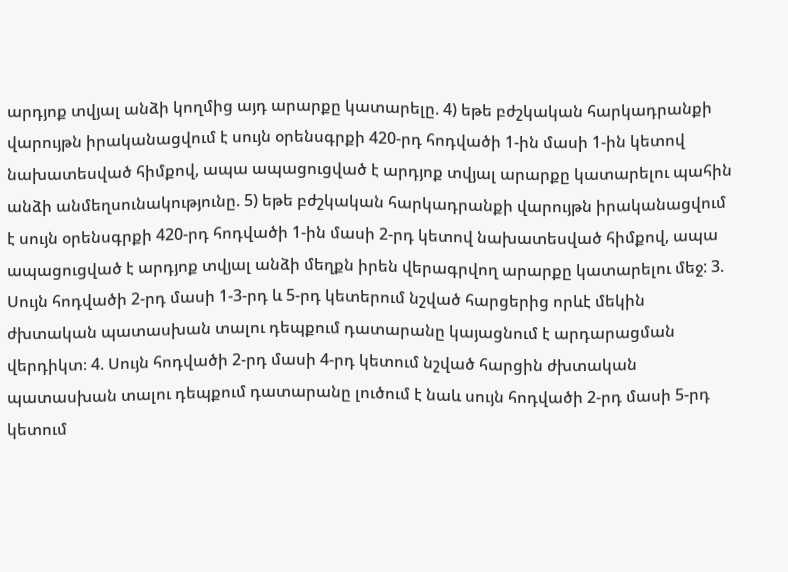արդյոք տվյալ անձի կողմից այդ արարքը կատարելը. 4) եթե բժշկական հարկադրանքի վարույթն իրականացվում է սույն օրենսգրքի 420-րդ հոդվածի 1-ին մասի 1-ին կետով նախատեսված հիմքով, ապա ապացուցված է արդյոք տվյալ արարքը կատարելու պահին անձի անմեղսունակությունը. 5) եթե բժշկական հարկադրանքի վարույթն իրականացվում է սույն օրենսգրքի 420-րդ հոդվածի 1-ին մասի 2-րդ կետով նախատեսված հիմքով, ապա ապացուցված է արդյոք տվյալ անձի մեղքն իրեն վերագրվող արարքը կատարելու մեջ: 3. Սույն հոդվածի 2-րդ մասի 1-3-րդ և 5-րդ կետերում նշված հարցերից որևէ մեկին ժխտական պատասխան տալու դեպքում դատարանը կայացնում է արդարացման վերդիկտ։ 4. Սույն հոդվածի 2-րդ մասի 4-րդ կետում նշված հարցին ժխտական պատասխան տալու դեպքում դատարանը լուծում է նաև սույն հոդվածի 2-րդ մասի 5-րդ կետում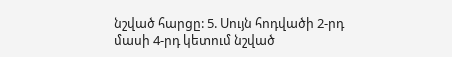նշված հարցը: 5. Սույն հոդվածի 2-րդ մասի 4-րդ կետում նշված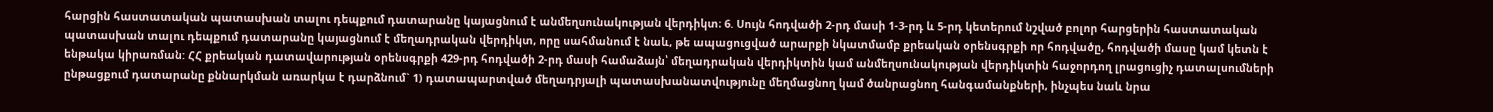հարցին հաստատական պատասխան տալու դեպքում դատարանը կայացնում է անմեղսունակության վերդիկտ։ 6. Սույն հոդվածի 2-րդ մասի 1-3-րդ և 5-րդ կետերում նշված բոլոր հարցերին հաստատական պատասխան տալու դեպքում դատարանը կայացնում է մեղադրական վերդիկտ, որը սահմանում է նաև, թե ապացուցված արարքի նկատմամբ քրեական օրենսգրքի որ հոդվածը, հոդվածի մասը կամ կետն է ենթակա կիրառման: ՀՀ քրեական դատավարության օրենսգրքի 429-րդ հոդվածի 2-րդ մասի համաձայն՝ մեղադրական վերդիկտին կամ անմեղսունակության վերդիկտին հաջորդող լրացուցիչ դատալսումների ընթացքում դատարանը քննարկման առարկա է դարձնում` 1) դատապարտված մեղադրյալի պատասխանատվությունը մեղմացնող կամ ծանրացնող հանգամանքների, ինչպես նաև նրա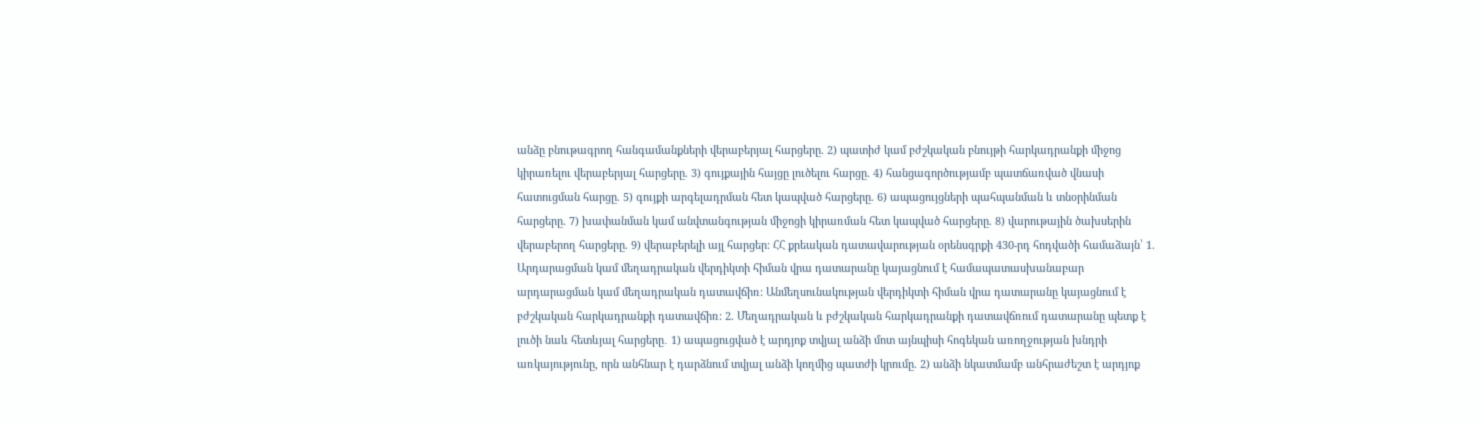անձը բնութագրող հանգամանքների վերաբերյալ հարցերը. 2) պատիժ կամ բժշկական բնույթի հարկադրանքի միջոց կիրառելու վերաբերյալ հարցերը. 3) գույքային հայցը լուծելու հարցը. 4) հանցագործությամբ պատճառված վնասի հատուցման հարցը. 5) գույքի արգելադրման հետ կապված հարցերը. 6) ապացույցների պահպանման և տնօրինման հարցերը. 7) խափանման կամ անվտանգության միջոցի կիրառման հետ կապված հարցերը. 8) վարութային ծախսերին վերաբերող հարցերը. 9) վերաբերելի այլ հարցեր: ՀՀ քրեական դատավարության օրենսգրքի 430-րդ հոդվածի համաձայն՝ 1. Արդարացման կամ մեղադրական վերդիկտի հիման վրա դատարանը կայացնում է համապատասխանաբար արդարացման կամ մեղադրական դատավճիռ: Անմեղսունակության վերդիկտի հիման վրա դատարանը կայացնում է բժշկական հարկադրանքի դատավճիռ: 2. Մեղադրական և բժշկական հարկադրանքի դատավճռում դատարանը պետք է լուծի նաև հետևյալ հարցերը․ 1) ապացուցված է արդյոք տվյալ անձի մոտ այնպիսի հոգեկան առողջության խնդրի առկայությունը, որն անհնար է դարձնում տվյալ անձի կողմից պատժի կրումը. 2) անձի նկատմամբ անհրաժեշտ է արդյոք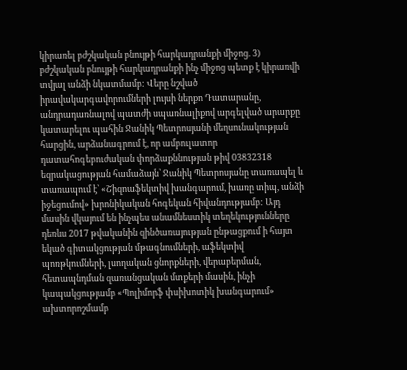կիրառել բժշկական բնույթի հարկադրանքի միջոց. 3) բժշկական բնույթի հարկադրանքի ինչ միջոց պետք է կիրառվի տվյալ անձի նկատմամբ: Վերը նշված իրավակարգավորումների լույսի ներքո Դատարանը, անդրադառնալով պատժի սպառնալիքով արգելված արարքը կատարելու պահին Ջանիկ Պետրոսյանի մեղսունակության հարցին, արձանագրում է, որ ամբուլատոր դատահոգեբուժական փորձաքննության թիվ 03832318 եզրակացության համաձայն՝ Ջանիկ Պետրոսյանը տառապել և տառապում է՝ «Շիզոաֆեկտիվ խանգարում, խառը տիպ, անձի իջեցումով» խրոնիկական հոգեկան հիվանդությամբ: Այդ մասին վկայում են ինչպես անամնեստիկ տեղեկությունները դեռևս 2017 թվականին զինծառայության ընթացքում ի հայտ եկած գիտակցության մթագնումների, աֆեկտիվ պոռթկումների, լսողական ցնորքների, վերաբերման, հետապնդման զառանցական մտքերի մասին, ինչի կապակցությամբ «Պոլիմորֆ փսիխոտիկ խանգարում» ախտորոշմամբ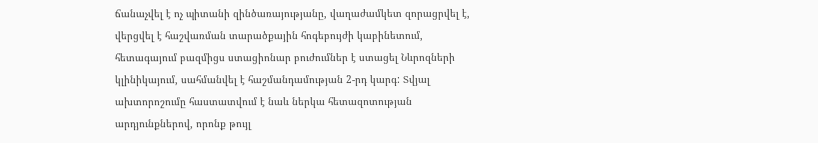ճանաչվել է ոչ պիտանի զինծառայությանը, վաղաժամկետ զորացրվել է, վերցվել է հաշվառման տարածքային հոգեբույժի կաբինետում, հետագայում բազմիցս ստացիոնար բուժումներ է ստացել Նևրոզների կլինիկայում, սահմանվել է հաշմանդամության 2-րդ կարգ: Տվյալ ախտորոշումը հաստատվում է նաև ներկա հետազոտության արդյունքներով, որոնք թույլ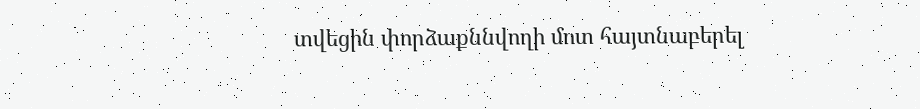տվեցին փորձաքննվողի մոտ հայտնաբերել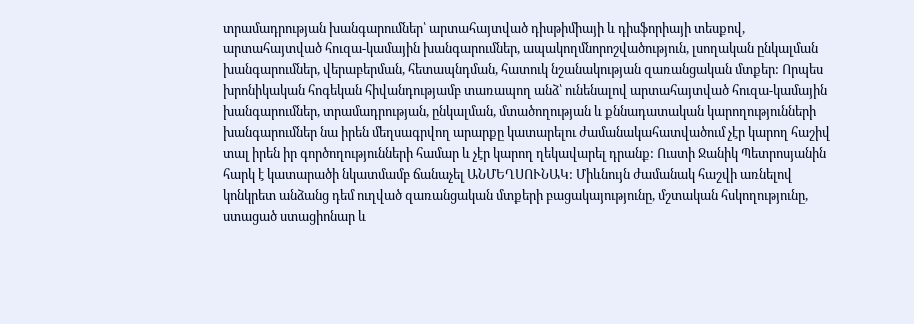տրամադրության խանգարումներ՝ արտահայտված դիսթիմիայի և դիսֆորիայի տեսքով, արտահայտված հուզա-կամային խանգարումներ, ապակողմնորոշվածություն, լսողական ընկալման խանգարումներ, վերաբերման, հետապնդման, հատուկ նշանակության զառանցական մտքեր: Որպես խրոնիկական հոգեկան հիվանդությամբ տառապող անձ՝ ունենալով արտահայտված հուզա-կամային խանգարումներ, տրամադրության, ընկալման, մտածողության և քննադատական կարողությունների խանգարումներ նա իրեն մեղսագրվող արարքը կատարելու ժամանակահատվածում չէր կարող հաշիվ տալ իրեն իր գործողությունների համար և չէր կարող ղեկավարել դրանք: Ուստի Ջանիկ Պետրոսյանին հարկ է կատարածի նկատմամբ ճանաչել ԱՆՄԵՂՍՈՒՆԱԿ: Միևնույն ժամանակ հաշվի առնելով կոնկրետ անձանց դեմ ուղված զառանցական մտքերի բացակայությունը, մշտական հսկողությունը, ստացած ստացիոնար և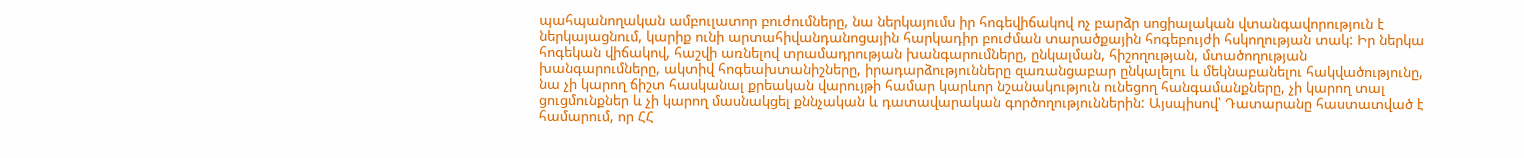պահպանողական ամբուլատոր բուժումները, նա ներկայումս իր հոգեվիճակով ոչ բարձր սոցիալական վտանգավորություն է ներկայացնում, կարիք ունի արտահիվանդանոցային հարկադիր բուժման տարածքային հոգեբույժի հսկողության տակ: Իր ներկա հոգեկան վիճակով, հաշվի առնելով տրամադրության խանգարումները, ընկալման, հիշողության, մտածողության խանգարումները, ակտիվ հոգեախտանիշները, իրադարձությունները զառանցաբար ընկալելու և մեկնաբանելու հակվածությունը, նա չի կարող ճիշտ հասկանալ քրեական վարույթի համար կարևոր նշանակություն ունեցող հանգամանքները, չի կարող տալ ցուցմունքներ և չի կարող մասնակցել քննչական և դատավարական գործողություններին: Այսպիսով՝ Դատարանը հաստատված է համարում, որ ՀՀ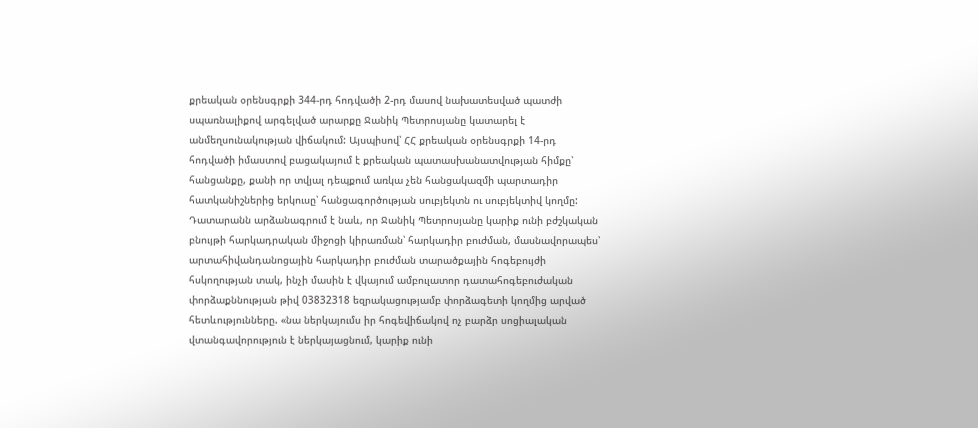քրեական օրենսգրքի 344-րդ հոդվածի 2-րդ մասով նախատեսված պատժի սպառնալիքով արգելված արարքը Ջանիկ Պետրոսյանը կատարել է անմեղսունակության վիճակում: Այսպիսով՝ ՀՀ քրեական օրենսգրքի 14-րդ հոդվածի իմաստով բացակայում է քրեական պատասխանատվության հիմքը՝ հանցանքը, քանի որ տվյալ դեպքում առկա չեն հանցակազմի պարտադիր հատկանիշներից երկուսը՝ հանցագործության սուբյեկտն ու սուբյեկտիվ կողմը: Դատարանն արձանագրում է նաև, որ Ջանիկ Պետրոսյանը կարիք ունի բժշկական բնույթի հարկադրական միջոցի կիրառման՝ հարկադիր բուժման, մասնավորապես՝ արտահիվանդանոցային հարկադիր բուժման տարածքային հոգեբույժի հսկողության տակ, ինչի մասին է վկայում ամբուլատոր դատահոգեբուժական փորձաքննության թիվ 03832318 եզրակացությամբ փորձագետի կողմից արված հետևությունները. «նա ներկայումս իր հոգեվիճակով ոչ բարձր սոցիալական վտանգավորություն է ներկայացնում, կարիք ունի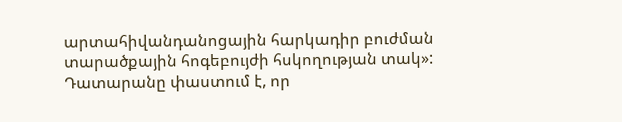արտահիվանդանոցային հարկադիր բուժման տարածքային հոգեբույժի հսկողության տակ»: Դատարանը փաստում է, որ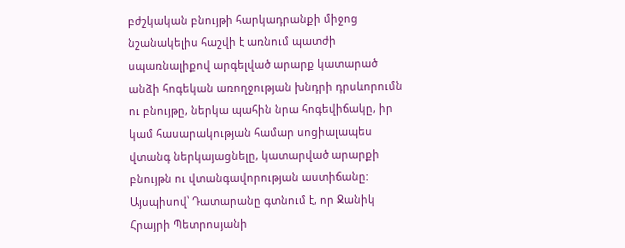բժշկական բնույթի հարկադրանքի միջոց նշանակելիս հաշվի է առնում պատժի սպառնալիքով արգելված արարք կատարած անձի հոգեկան առողջության խնդրի դրսևորումն ու բնույթը, ներկա պահին նրա հոգեվիճակը, իր կամ հասարակության համար սոցիալապես վտանգ ներկայացնելը, կատարված արարքի բնույթն ու վտանգավորության աստիճանը: Այսպիսով՝ Դատարանը գտնում է, որ Ջանիկ Հրայրի Պետրոսյանի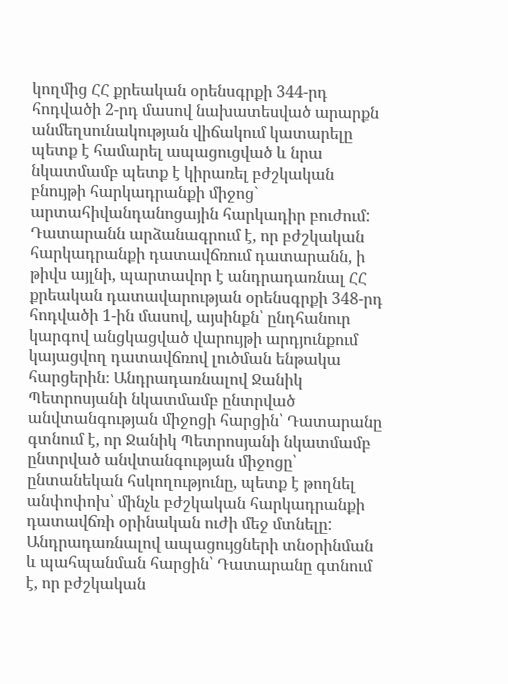կողմից ՀՀ քրեական օրենսգրքի 344-րդ հոդվածի 2-րդ մասով նախատեսված արարքն անմեղսունակության վիճակում կատարելը պետք է համարել ապացուցված և նրա նկատմամբ պետք է կիրառել բժշկական բնույթի հարկադրանքի միջոց` արտահիվանդանոցային հարկադիր բուժում: Դատարանն արձանագրում է, որ բժշկական հարկադրանքի դատավճռում դատարանն, ի թիվս այլնի, պարտավոր է անդրադառնալ ՀՀ քրեական դատավարության օրենսգրքի 348-րդ հոդվածի 1-ին մասով, այսինքն՝ ընդհանուր կարգով անցկացված վարույթի արդյունքում կայացվող դատավճռով լուծման ենթակա հարցերին։ Անդրադառնալով Ջանիկ Պետրոսյանի նկատմամբ ընտրված անվտանգության միջոցի հարցին՝ Դատարանը գտնում է, որ Ջանիկ Պետրոսյանի նկատմամբ ընտրված անվտանգության միջոցը՝ ընտանեկան հսկողությունը, պետք է թողնել անփոփոխ՝ մինչև բժշկական հարկադրանքի դատավճռի օրինական ուժի մեջ մտնելը: Անդրադառնալով ապացույցների տնօրինման և պահպանման հարցին՝ Դատարանը գտնում է, որ բժշկական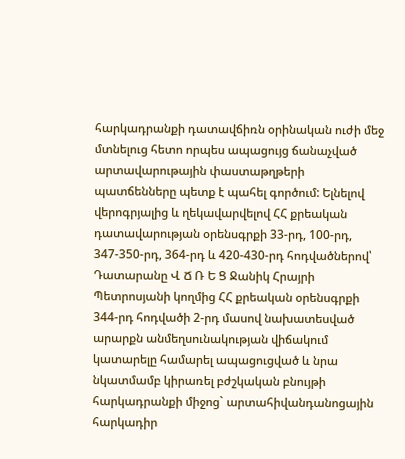հարկադրանքի դատավճիռն օրինական ուժի մեջ մտնելուց հետո որպես ապացույց ճանաչված արտավարութային փաստաթղթերի պատճենները պետք է պահել գործում: Ելնելով վերոգրյալից և ղեկավարվելով ՀՀ քրեական դատավարության օրենսգրքի 33-րդ, 100-րդ, 347-350-րդ, 364-րդ և 420-430-րդ հոդվածներով՝ Դատարանը Վ Ճ Ռ Ե Ց Ջանիկ Հրայրի Պետրոսյանի կողմից ՀՀ քրեական օրենսգրքի 344-րդ հոդվածի 2-րդ մասով նախատեսված արարքն անմեղսունակության վիճակում կատարելը համարել ապացուցված և նրա նկատմամբ կիրառել բժշկական բնույթի հարկադրանքի միջոց` արտահիվանդանոցային հարկադիր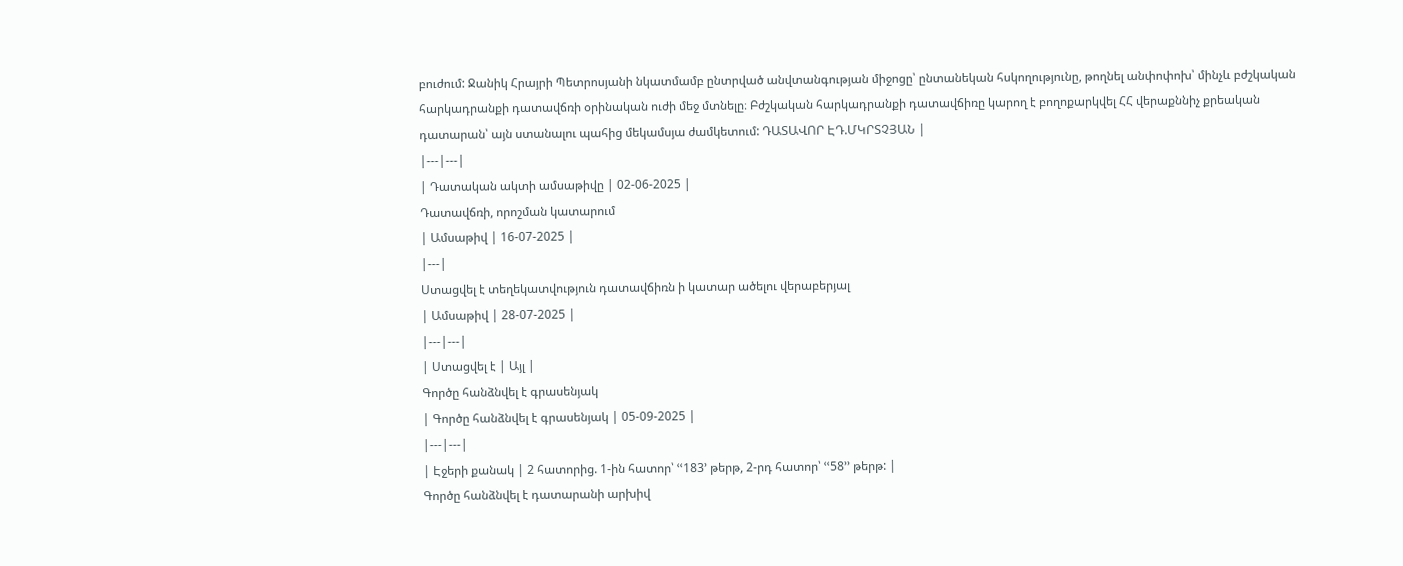բուժում: Ջանիկ Հրայրի Պետրոսյանի նկատմամբ ընտրված անվտանգության միջոցը՝ ընտանեկան հսկողությունը, թողնել անփոփոխ՝ մինչև բժշկական հարկադրանքի դատավճռի օրինական ուժի մեջ մտնելը։ Բժշկական հարկադրանքի դատավճիռը կարող է բողոքարկվել ՀՀ վերաքննիչ քրեական դատարան՝ այն ստանալու պահից մեկամսյա ժամկետում: ԴԱՏԱՎՈՐ ԷԴ.ՄԿՐՏՉՅԱՆ |
|---|---|
| Դատական ակտի ամսաթիվը | 02-06-2025 |
Դատավճռի, որոշման կատարում
| Ամսաթիվ | 16-07-2025 |
|---|
Ստացվել է տեղեկատվություն դատավճիռն ի կատար ածելու վերաբերյալ
| Ամսաթիվ | 28-07-2025 |
|---|---|
| Ստացվել է | Այլ |
Գործը հանձնվել է գրասենյակ
| Գործը հանձնվել է գրասենյակ | 05-09-2025 |
|---|---|
| Էջերի քանակ | 2 հատորից. 1-ին հատոր՝ ՙՙ183՚ թերթ, 2-րդ հատոր՝ ՙՙ58՚՚ թերթ: |
Գործը հանձնվել է դատարանի արխիվ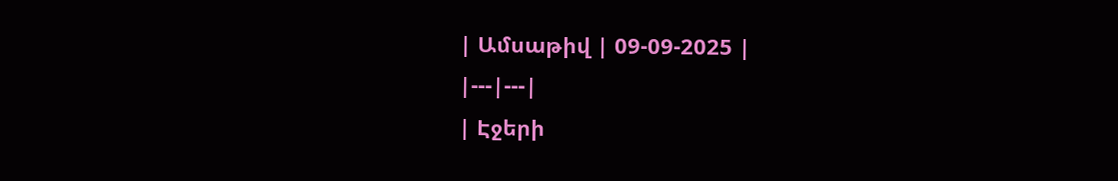| Ամսաթիվ | 09-09-2025 |
|---|---|
| Էջերի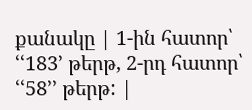քանակը | 1-ին հատոր՝ ՙՙ183՚ թերթ, 2-րդ հատոր՝ ՙՙ58՚՚ թերթ: |